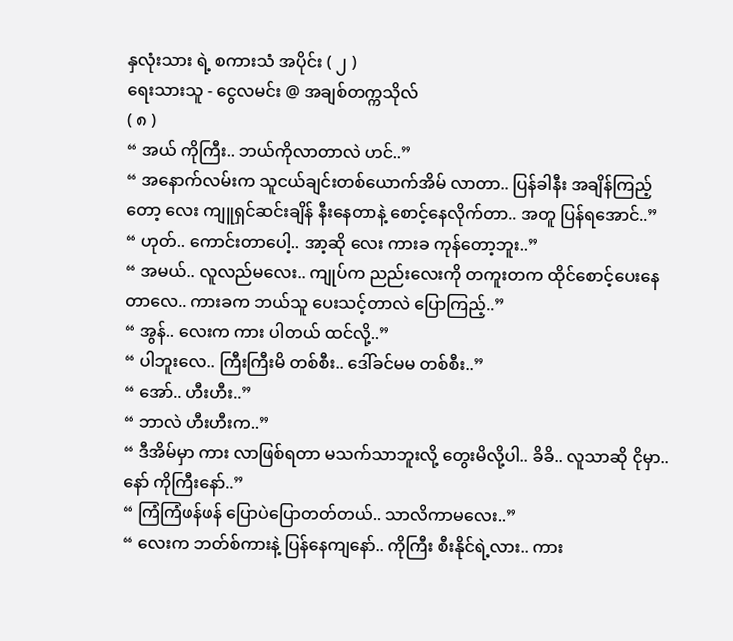နှလုံးသား ရဲ့ စကားသံ အပိုင်း ( ၂ )
ရေးသားသူ - ငွေလမင်း @ အချစ်တက္ကသိုလ်
( ၈ )
“ အယ် ကိုကြီး.. ဘယ်ကိုလာတာလဲ ဟင်..”
“ အနောက်လမ်းက သူငယ်ချင်းတစ်ယောက်အိမ် လာတာ.. ပြန်ခါနီး အချိန်ကြည့်တော့ လေး ကျူရှင်ဆင်းချိန် နီးနေတာနဲ့ စောင့်နေလိုက်တာ.. အတူ ပြန်ရအောင်..”
“ ဟုတ်.. ကောင်းတာပေါ့.. အာ့ဆို လေး ကားခ ကုန်တော့ဘူး..”
“ အမယ်.. လူလည်မလေး.. ကျုပ်က ညည်းလေးကို တကူးတက ထိုင်စောင့်ပေးနေတာလေ.. ကားခက ဘယ်သူ ပေးသင့်တာလဲ ပြောကြည့်..”
“ အွန်.. လေးက ကား ပါတယ် ထင်လို့..”
“ ပါဘူးလေ.. ကြီးကြီးမိ တစ်စီး.. ဒေါ်ခင်မမ တစ်စီး..”
“ အော်.. ဟီးဟီး..”
“ ဘာလဲ ဟီးဟီးက..”
“ ဒီအိမ်မှာ ကား လာဖြစ်ရတာ မသက်သာဘူးလို့ တွေးမိလို့ပါ.. ခိခိ.. လူသာဆို ငိုမှာ.. နော် ကိုကြီးနော်..”
“ ကြံကြံဖန်ဖန် ပြောပဲပြောတတ်တယ်.. သာလိကာမလေး..”
“ လေးက ဘတ်စ်ကားနဲ့ ပြန်နေကျနော်.. ကိုကြီး စီးနိုင်ရဲ့လား.. ကား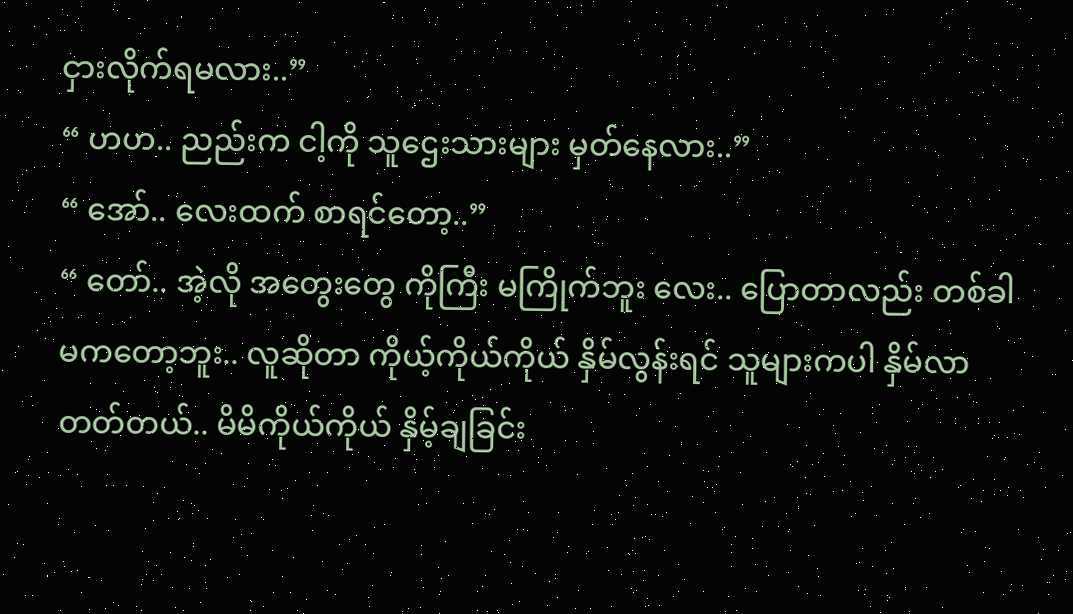ငှားလိုက်ရမလား..”
“ ဟဟ.. ညည်းက ငါ့ကို သူဌေးသားများ မှတ်နေလား..”
“ အော်.. လေးထက် စာရင်တော့..”
“ တော်.. အဲ့လို အတွေးတွေ ကိုကြီး မကြိုက်ဘူး လေး.. ပြောတာလည်း တစ်ခါ မကတော့ဘူး.. လူဆိုတာ ကိုယ့်ကိုယ်ကိုယ် နှိမ်လွန်းရင် သူများကပါ နှိမ်လာတတ်တယ်.. မိမိကိုယ်ကိုယ် နှိမ့်ချခြင်း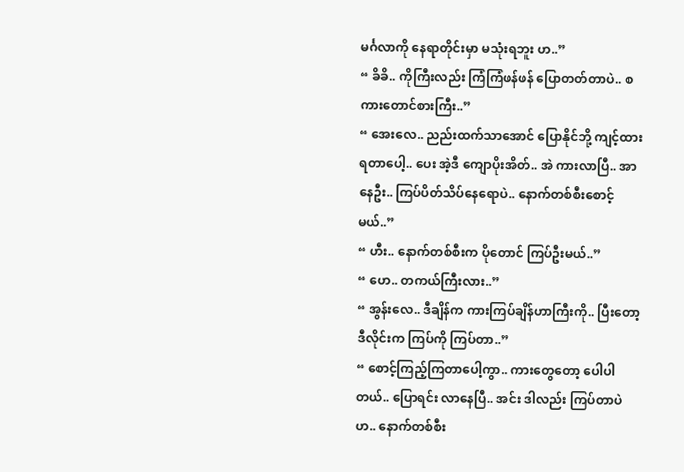မင်္ဂလာကို နေရာတိုင်းမှာ မသုံးရဘူး ဟ..”
“ ခိခိ.. ကိုကြီးလည်း ကြံကြံဖန်ဖန် ပြောတတ်တာပဲ.. စကားတောင်စားကြီး..”
“ အေးလေ.. ညည်းထက်သာအောင် ပြောနိုင်ဘို့ ကျင့်ထားရတာပေါ့.. ပေး အဲ့ဒီ ကျောပိုးအိတ်.. အဲ ကားလာပြီ.. အာ နေဦး.. ကြပ်ပိတ်သိပ်နေရောပဲ.. နောက်တစ်စီးစောင့်မယ်..”
“ ဟီး.. နောက်တစ်စီးက ပိုတောင် ကြပ်ဦးမယ်..”
“ ဟေ.. တကယ်ကြီးလား..”
“ အွန်းလေ.. ဒီချိန်က ကားကြပ်ချိန်ဟာကြီးကို.. ပြီးတော့ ဒီလိုင်းက ကြပ်ကို ကြပ်တာ..”
“ စောင့်ကြည့်ကြတာပေါ့ကွာ.. ကားတွေတော့ ပေါပါတယ်.. ပြောရင်း လာနေပြီ.. အင်း ဒါလည်း ကြပ်တာပဲ ဟ.. နောက်တစ်စီး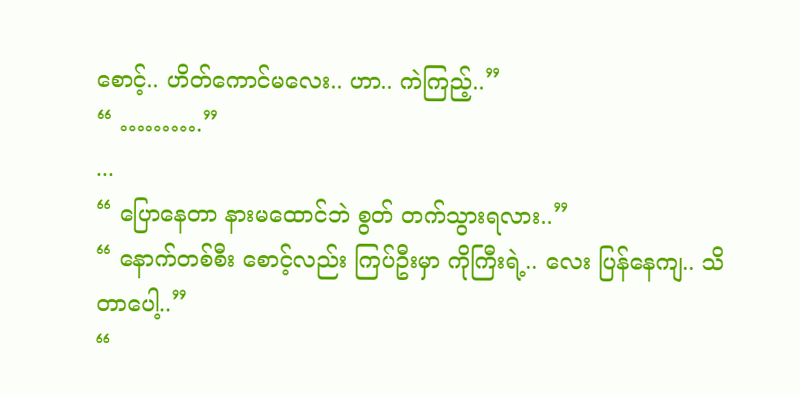စောင့်.. ဟိတ်ကောင်မလေး.. ဟာ.. ကဲကြည့်..”
“ ……….”
...
“ ပြောနေတာ နားမထောင်ဘဲ စွတ် တက်သွားရလား..”
“ နောက်တစ်စီး စောင့်လည်း ကြပ်ဦးမှာ ကိုကြီးရဲ့.. လေး ပြန်နေကျ.. သိတာပေါ့..”
“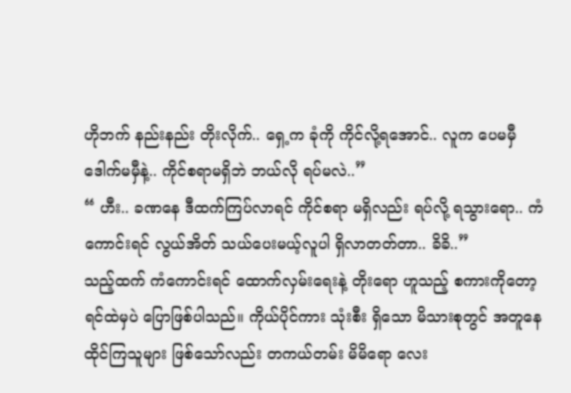ဟိုဘက် နည်းနည်း တိုးလိုက်.. ရှေ့က ခုံကို ကိုင်လို့ရအောင်.. လူက ပေမမှီ ဒေါက်မမှီနဲ့.. ကိုင်စရာမရှိဘဲ ဘယ်လို ရပ်မလဲ..”
“ ဟီး.. ခဏနေ ဒီထက်ကြပ်လာရင် ကိုင်စရာ မရှိလည်း ရပ်လို့ ရသွားရော.. ကံကောင်းရင် လွယ်အိတ် သယ်ပေးမယ့်လူပါ ရှိလာတတ်တာ.. ခိခိ..”
သည့်ထက် ကံကောင်းရင် ထောက်လှမ်းရေးနဲ့ တိုးရော ဟူသည့် စကားကိုတော့ ရင်ထဲမှပဲ ပြောဖြစ်ပါသည်။ ကိုယ်ပိုင်ကား သုံးစီး ရှိသော မိသားစုတွင် အတူနေထိုင်ကြသူများ ဖြစ်သော်လည်း တကယ်တမ်း မိမိရော လေး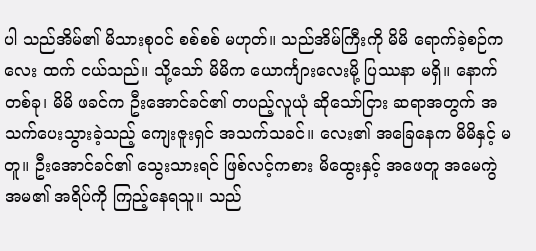ပါ သည်အိမ်၏ မိသားစုဝင် စစ်စစ် မဟုတ်။ သည်အိမ်ကြီးကို မိမိ ရောက်ခဲ့စဉ်က လေး ထက် ငယ်သည်။ သို့သော် မိမိက ယောင်္ကျားလေးမို့ ပြဿနာ မရှိ။ နောက်တစ်ခု၊ မိမိ ဖခင်က ဦးအောင်ခင်၏ တပည့်လူယုံ ဆိုသော်ငြား ဆရာအတွက် အသက်ပေးသွားခဲ့သည့် ကျေးဇူးရှင် အသက်သခင်။ လေး၏ အခြေနေက မိမိနှင့် မတူ။ ဦးအောင်ခင်၏ သွေးသားရင် ဖြစ်လင့်ကစား မိထွေးနှင့် အဖေတူ အမေကွဲ အမ၏ အရိပ်ကို ကြည့်နေရသူ။ သည်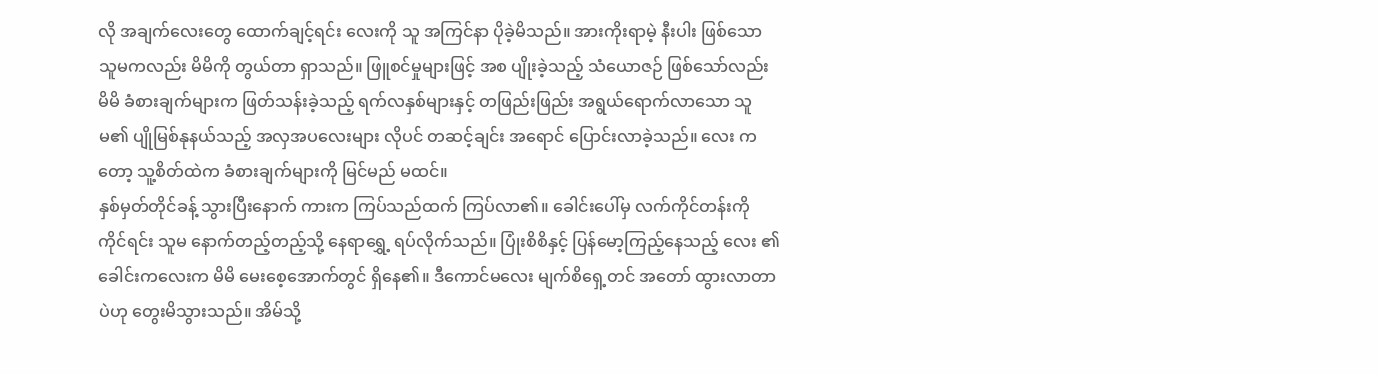လို အချက်လေးတွေ ထောက်ချင့်ရင်း လေးကို သူ အကြင်နာ ပိုခဲ့မိသည်။ အားကိုးရာမဲ့ နီးပါး ဖြစ်သော သူမကလည်း မိမိကို တွယ်တာ ရှာသည်။ ဖြူစင်မှုများဖြင့် အစ ပျိုးခဲ့သည့် သံယောဇဉ် ဖြစ်သော်လည်း မိမိ ခံစားချက်များက ဖြတ်သန်းခဲ့သည့် ရက်လနှစ်များနှင့် တဖြည်းဖြည်း အရွယ်ရောက်လာသော သူမ၏ ပျိုမြစ်နုနယ်သည့် အလှအပလေးများ လိုပင် တဆင့်ချင်း အရောင် ပြောင်းလာခဲ့သည်။ လေး ကတော့ သူ့စိတ်ထဲက ခံစားချက်များကို မြင်မည် မထင်။
နှစ်မှတ်တိုင်ခန့် သွားပြီးနောက် ကားက ကြပ်သည်ထက် ကြပ်လာ၏။ ခေါင်းပေါ်မှ လက်ကိုင်တန်းကို ကိုင်ရင်း သူမ နောက်တည့်တည့်သို့ နေရာရွှေ့ ရပ်လိုက်သည်။ ပြုံးစိစိနှင့် ပြန်မော့ကြည့်နေသည့် လေး ၏ ခေါင်းကလေးက မိမိ မေးစေ့အောက်တွင် ရှိနေ၏။ ဒီကောင်မလေး မျက်စိရှေ့တင် အတော် ထွားလာတာပဲဟု တွေးမိသွားသည်။ အိမ်သို့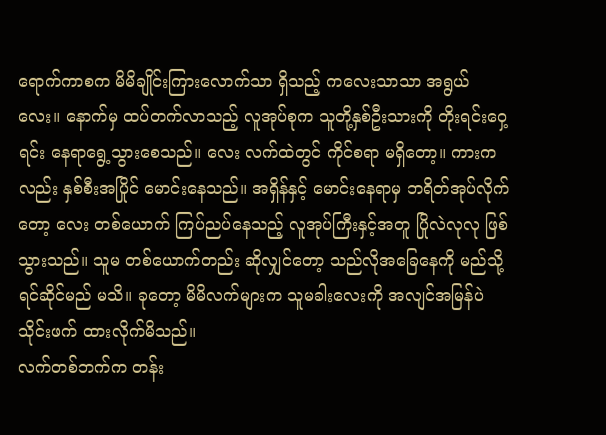ရောက်ကာစက မိမိချိုင်းကြားလောက်သာ ရှိသည့် ကလေးသာသာ အရွယ်လေး။ နောက်မှ ထပ်တက်လာသည့် လူအုပ်စုက သူတို့နှစ်ဦးသားကို တိုးရင်းဝှေ့ရင်း နေရာရွေ့သွားစေသည်။ လေး လက်ထဲတွင် ကိုင်စရာ မရှိတော့။ ကားကလည်း နှစ်စီးအပြိုင် မောင်းနေသည်။ အရှိန်နှင့် မောင်းနေရာမှ ဘရိတ်အုပ်လိုက်တော့ လေး တစ်ယောက် ကြပ်ညပ်နေသည့် လူအုပ်ကြီးနှင့်အတူ ပြိုလဲလုလု ဖြစ်သွားသည်။ သူမ တစ်ယောက်တည်း ဆိုလျှင်တော့ သည်လိုအခြေနေကို မည်သို့ ရင်ဆိုင်မည် မသိ။ ခုတော့ မိမိလက်များက သူမခါးလေးကို အလျင်အမြန်ပဲ သိုင်းဖက် ထားလိုက်မိသည်။
လက်တစ်ဘက်က တန်း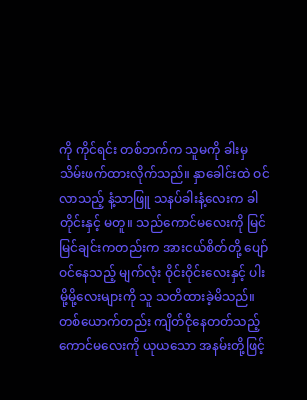ကို ကိုင်ရင်း တစ်ဘက်က သူမကို ခါးမှ သိမ်းဖက်ထားလိုက်သည်။ နှာခေါင်းထဲ ဝင်လာသည့် နံ့သာဖြူ သနပ်ခါးနံ့လေးက ခါတိုင်းနှင့် မတူ။ သည်ကောင်မလေးကို မြင်မြင်ချင်းကတည်းက အားငယ်စိတ်တို့ ပျော်ဝင်နေသည့် မျက်လုံး ဝိုင်းဝိုင်းလေးနှင့် ပါးမို့မို့လေးများကို သူ သတိထားခဲ့မိသည်။ တစ်ယောက်တည်း ကျိတ်ငိုနေတတ်သည့် ကောင်မလေးကို ယုယသော အနမ်းတို့ဖြင့်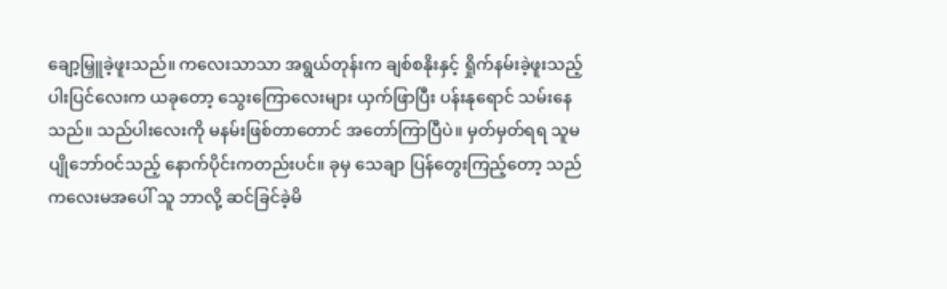ချော့မြှူခဲ့ဖူးသည်။ ကလေးသာသာ အရွယ်တုန်းက ချစ်စနိုးနှင့် ရှိုက်နမ်းခဲ့ဖူးသည့် ပါးပြင်လေးက ယခုတော့ သွေးကြောလေးများ ယှက်ဖြာပြီး ပန်းနုရောင် သမ်းနေသည်။ သည်ပါးလေးကို မနမ်းဖြစ်တာတောင် အတော်ကြာပြီပဲ။ မှတ်မှတ်ရရ သူမ ပျိုဘော်ဝင်သည့် နောက်ပိုင်းကတည်းပင်။ ခုမှ သေချာ ပြန်တွေးကြည့်တော့ သည်ကလေးမအပေါ် သူ ဘာလို့ ဆင်ခြင်ခဲ့မိ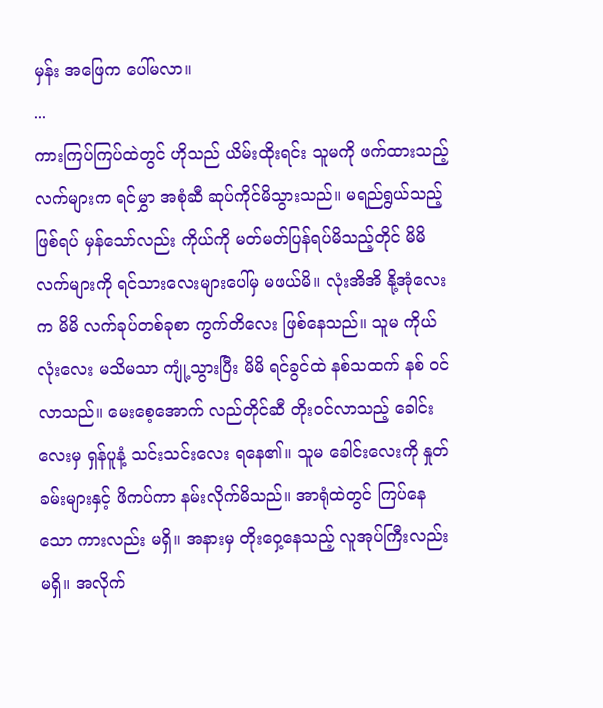မှန်း အဖြေက ပေါ်မလာ။
...
ကားကြပ်ကြပ်ထဲတွင် ဟိုသည် ယိမ်းထိုးရင်း သူမကို ဖက်ထားသည့် လက်များက ရင်မွှာ အစုံဆီ ဆုပ်ကိုင်မိသွားသည်။ မရည်ရွယ်သည့် ဖြစ်ရပ် မှန်သော်လည်း ကိုယ်ကို မတ်မတ်ပြန်ရပ်မိသည့်တိုင် မိမိလက်များကို ရင်သားလေးများပေါ်မှ မဖယ်မိ။ လုံးအိအိ နို့အုံလေးက မိမိ လက်ခုပ်တစ်ခုစာ ကွက်တိလေး ဖြစ်နေသည်။ သူမ ကိုယ်လုံးလေး မသိမသာ ကျုံ့သွားပြီး မိမိ ရင်ခွင်ထဲ နစ်သထက် နစ် ဝင်လာသည်။ မေးစေ့အောက် လည်တိုင်ဆီ တိုးဝင်လာသည့် ခေါင်းလေးမှ ရှန်ပူနံ့ သင်းသင်းလေး ရနေ၏။ သူမ ခေါင်းလေးကို နှုတ်ခမ်းများနှင့် ဖိကပ်ကာ နမ်းလိုက်မိသည်။ အာရုံထဲတွင် ကြပ်နေသော ကားလည်း မရှိ။ အနားမှ တိုးဝှေ့နေသည့် လူအုပ်ကြီးလည်း မရှိ။ အလိုက်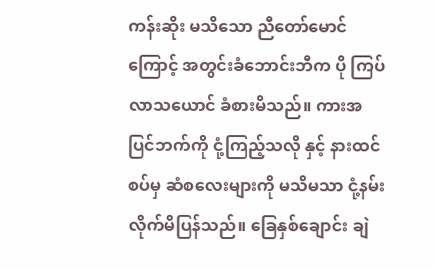ကန်းဆိုး မသိသော ညီတော်မောင်ကြောင့် အတွင်းခံဘောင်းဘီက ပို ကြပ်လာသယောင် ခံစားမိသည်။ ကားအပြင်ဘက်ကို ငုံ့ကြည့်သလို နှင့် နားထင်စပ်မှ ဆံစလေးများကို မသိမသာ ငုံ့နမ်းလိုက်မိပြန်သည်။ ခြေနှစ်ချောင်း ချဲ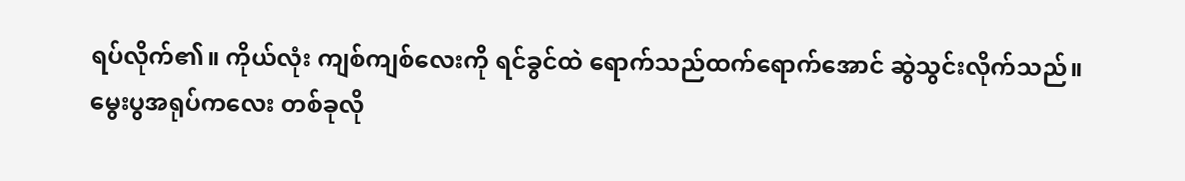ရပ်လိုက်၏။ ကိုယ်လုံး ကျစ်ကျစ်လေးကို ရင်ခွင်ထဲ ရောက်သည်ထက်ရောက်အောင် ဆွဲသွင်းလိုက်သည်။
မွေးပွအရုပ်ကလေး တစ်ခုလို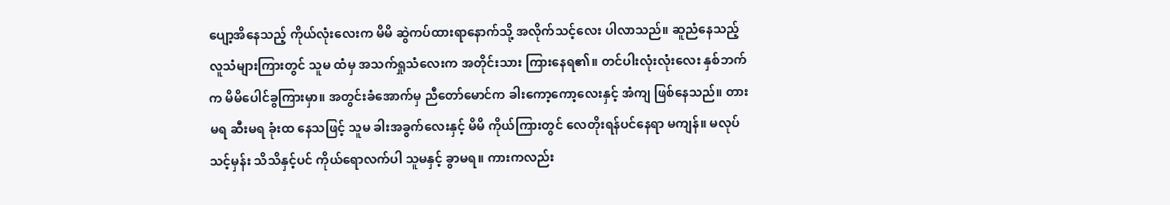ပျော့အိနေသည့် ကိုယ်လုံးလေးက မိမိ ဆွဲကပ်ထားရာနောက်သို့ အလိုက်သင့်လေး ပါလာသည်။ ဆူညံနေသည့် လူသံများကြားတွင် သူမ ထံမှ အသက်ရှုသံလေးက အတိုင်းသား ကြားနေရ၏။ တင်ပါးလုံးလုံးလေး နှစ်ဘက်က မိမိပေါင်ခွကြားမှာ။ အတွင်းခံအောက်မှ ညီတော်မောင်က ခါးကော့ကော့လေးနှင့် အံကျ ဖြစ်နေသည်။ တားမရ ဆီးမရ ခုံးထ နေသဖြင့် သူမ ခါးအခွက်လေးနှင့် မိမိ ကိုယ်ကြားတွင် လေတိုးရန်ပင်နေရာ မကျန်။ မလုပ်သင့်မှန်း သိသိနှင့်ပင် ကိုယ်ရောလက်ပါ သူမနှင့် ခွာမရ။ ကားကလည်း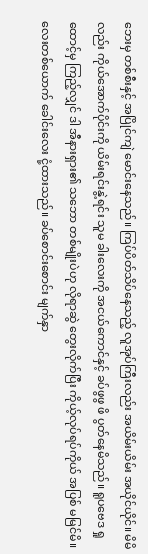ဘေးမှ တစ်စီးနှင့် အပြိုင်ကျဲ မောင်းနေသည်။ ကြပ်ပိတ်သိပ်နေသည့် လူအုပ်ကြီးလည်း အယိမ်းယိမ်း အယိုင်ယိုင်။ မိမိလည်း ကိုယ်အောက်ပိုင်းကို ယိမ်းရင်းနွဲ့ရင်း သူမ ခါးလေးကို အငယ်ကောင်နှင့် ခပ်ဖွဖွ ဖိ ပွတ်နေမိသည်။ ရူပဗေဒ ရှုထောင့်မှ ကြည့်လျှင် ဒါ အီနားရှား၏ သဘော တစ်မျိုးပဲဟု လိုရာဆွဲ တွေးလိုက်ပြီး ကိုယ့်လုပ်ရပ်ကိုယ် အပြစ် မမြင်မိ။
လေးတစ်ယောက် ခေါင်းလေး ငုံ့ထားသည်။ ခပ်စောင်းစောင်း မျက်နှာ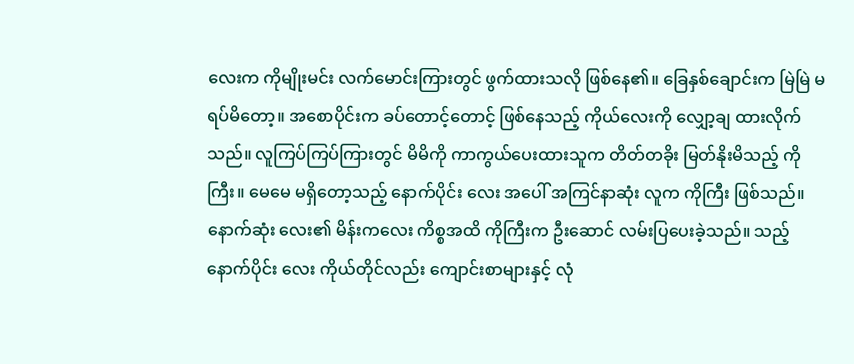လေးက ကိုမျိုးမင်း လက်မောင်းကြားတွင် ဖွက်ထားသလို ဖြစ်နေ၏။ ခြေနှစ်ချောင်းက မြဲမြဲ မရပ်မိတော့။ အစောပိုင်းက ခပ်တောင့်တောင့် ဖြစ်နေသည့် ကိုယ်လေးကို လျှော့ချ ထားလိုက်သည်။ လူကြပ်ကြပ်ကြားတွင် မိမိကို ကာကွယ်ပေးထားသူက တိတ်တခိုး မြတ်နိုးမိသည့် ကိုကြီး။ မေမေ မရှိတော့သည့် နောက်ပိုင်း လေး အပေါ် အကြင်နာဆုံး လူက ကိုကြီး ဖြစ်သည်။ နောက်ဆုံး လေး၏ မိန်းကလေး ကိစ္စအထိ ကိုကြီးက ဦးဆောင် လမ်းပြပေးခဲ့သည်။ သည့်နောက်ပိုင်း လေး ကိုယ်တိုင်လည်း ကျောင်းစာများနှင့် လုံ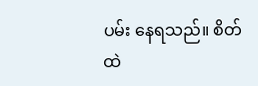ပမ်း နေရသည်။ စိတ်ထဲ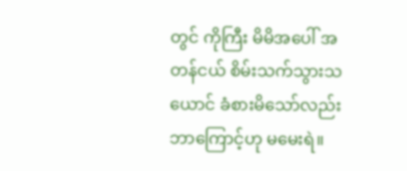တွင် ကိုကြီး မိမိအပေါ် အတန်ငယ် စိမ်းသက်သွားသယောင် ခံစားမိသော်လည်း ဘာကြောင့်ဟု မမေးရဲ။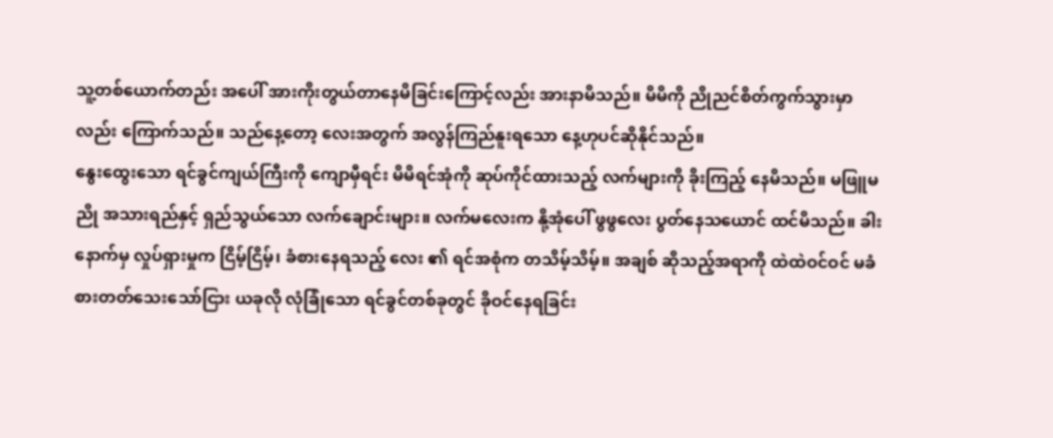သူ့တစ်ယောက်တည်း အပေါ် အားကိုးတွယ်တာနေမိခြင်းကြောင့်လည်း အားနာမိသည်။ မိမိကို ညိုညင်စိတ်ကွက်သွားမှာလည်း ကြောက်သည်။ သည်နေ့တော့ လေးအတွက် အလွန်ကြည်နူးရသော နေ့ဟုပင်ဆိုနိုင်သည်။
နွေးထွေးသော ရင်ခွင်ကျယ်ကြီးကို ကျောမှီရင်း မိမိရင်အုံကို ဆုပ်ကိုင်ထားသည့် လက်များကို ခိုးကြည့် နေမိသည်။ မဖြူမညို အသားရည်နှင့် ရှည်သွယ်သော လက်ချောင်းများ။ လက်မလေးက နို့အုံပေါ် ဖွဖွလေး ပွတ်နေသယောင် ထင်မိသည်။ ခါးနောက်မှ လှုပ်ရှားမှုက ငြိမ့်ငြိမ့်၊ ခံစားနေရသည့် လေး ၏ ရင်အစုံက တသိမ့်သိမ့်။ အချစ် ဆိုသည့်အရာကို ထဲထဲဝင်ဝင် မခံစားတတ်သေးသော်ငြား ယခုလို လုံခြုံသော ရင်ခွင်တစ်ခုတွင် ခိုဝင်နေရခြင်း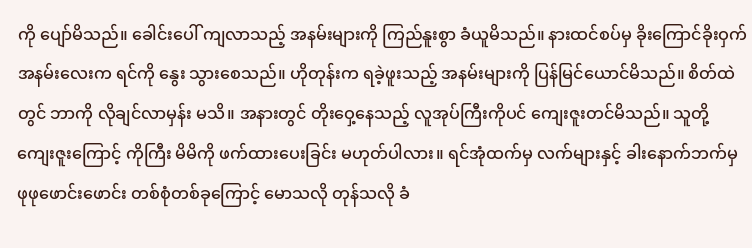ကို ပျော်မိသည်။ ခေါင်းပေါ် ကျလာသည့် အနမ်းများကို ကြည်နူးစွာ ခံယူမိသည်။ နားထင်စပ်မှ ခိုးကြောင်ခိုးဝှက် အနမ်းလေးက ရင်ကို နွေး သွားစေသည်။ ဟိုတုန်းက ရခဲ့ဖူးသည့် အနမ်းများကို ပြန်မြင်ယောင်မိသည်။ စိတ်ထဲတွင် ဘာကို လိုချင်လာမှန်း မသိ။ အနားတွင် တိုးဝှေ့နေသည့် လူအုပ်ကြီးကိုပင် ကျေးဇူးတင်မိသည်။ သူတို့ ကျေးဇူးကြောင့် ကိုကြီး မိမိကို ဖက်ထားပေးခြင်း မဟုတ်ပါလား။ ရင်အုံထက်မှ လက်များနှင့် ခါးနောက်ဘက်မှ ဖုဖုဖောင်းဖောင်း တစ်စုံတစ်ခုကြောင့် မောသလို တုန်သလို ခံ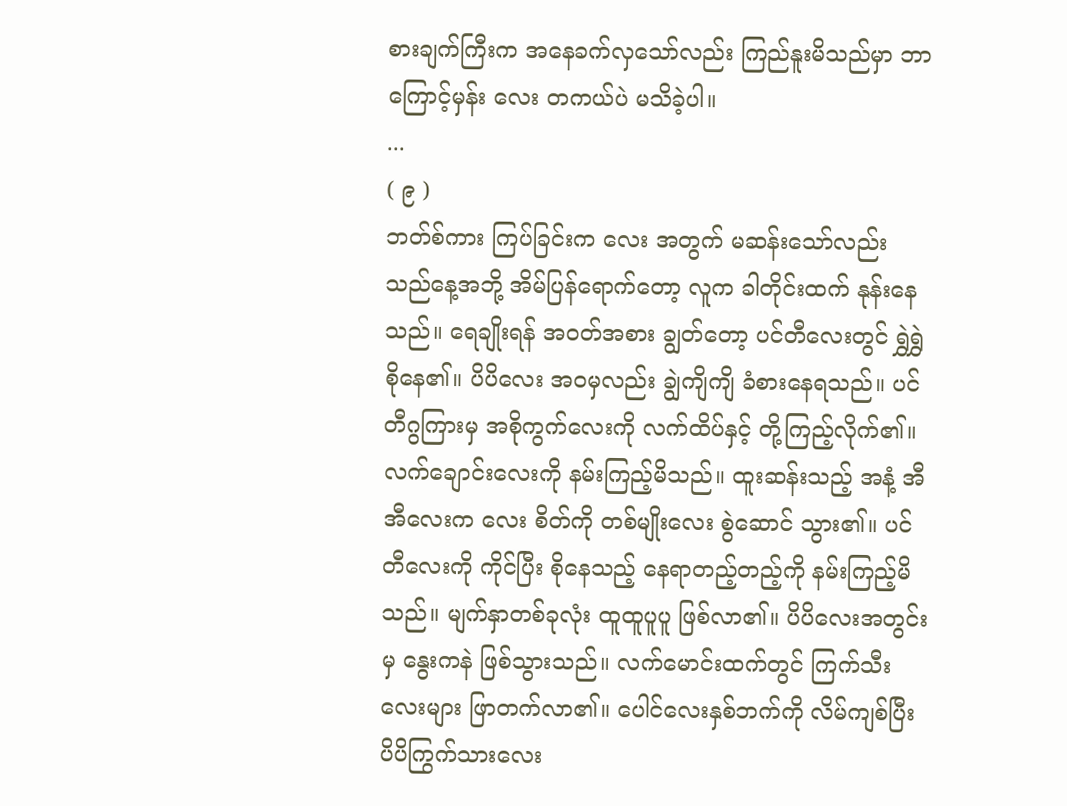စားချက်ကြီးက အနေခက်လှသော်လည်း ကြည်နူးမိသည်မှာ ဘာကြောင့်မှန်း လေး တကယ်ပဲ မသိခဲ့ပါ။
...
( ၉ )
ဘတ်စ်ကား ကြပ်ခြင်းက လေး အတွက် မဆန်းသော်လည်း သည်နေ့အဘို့ အိမ်ပြန်ရောက်တော့ လူက ခါတိုင်းထက် နုန်းနေသည်။ ရေချိုးရန် အဝတ်အစား ချွတ်တော့ ပင်တီလေးတွင် ရွှဲရွှဲစိုနေ၏။ ပိပိလေး အဝမှလည်း ချွဲကျိကျိ ခံစားနေရသည်။ ပင်တီဂွကြားမှ အစိုကွက်လေးကို လက်ထိပ်နှင့် တို့ကြည့်လိုက်၏။ လက်ချောင်းလေးကို နမ်းကြည့်မိသည်။ ထူးဆန်းသည့် အနံ့ အီအီလေးက လေး စိတ်ကို တစ်မျိုးလေး စွဲဆောင် သွား၏။ ပင်တီလေးကို ကိုင်ပြီး စိုနေသည့် နေရာတည့်တည့်ကို နမ်းကြည့်မိသည်။ မျက်နှာတစ်ခုလုံး ထူထူပူပူ ဖြစ်လာ၏။ ပိပိလေးအတွင်းမှ နွေးကနဲ ဖြစ်သွားသည်။ လက်မောင်းထက်တွင် ကြက်သီးလေးများ ဖြာတက်လာ၏။ ပေါင်လေးနှစ်ဘက်ကို လိမ်ကျစ်ပြီး ပိပိကြွက်သားလေး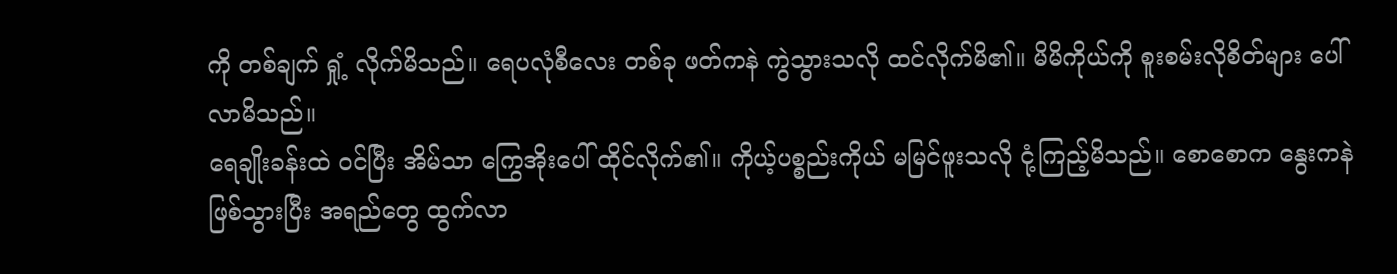ကို တစ်ချက် ရှုံ့ လိုက်မိသည်။ ရေပလုံစီလေး တစ်ခု ဖတ်ကနဲ ကွဲသွားသလို ထင်လိုက်မိ၏။ မိမိကိုယ်ကို စူးစမ်းလိုစိတ်များ ပေါ်လာမိသည်။
ရေချိုးခန်းထဲ ဝင်ပြီး အိမ်သာ ကြွေအိုးပေါ် ထိုင်လိုက်၏။ ကိုယ့်ပစ္စည်းကိုယ် မမြင်ဖူးသလို ငုံ့ကြည့်မိသည်။ စောစောက နွေးကနဲ ဖြစ်သွားပြီး အရည်တွေ ထွက်လာ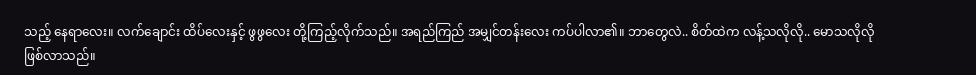သည့် နေရာလေး။ လက်ချောင်း ထိပ်လေးနှင့် ဖွဖွလေး တို့ကြည့်လိုက်သည်။ အရည်ကြည် အမျှင်တန်းလေး ကပ်ပါလာ၏။ ဘာတွေလဲ.. စိတ်ထဲက လန့်သလိုလို.. မောသလိုလို ဖြစ်လာသည်။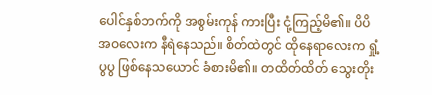ပေါင်နှစ်ဘက်ကို အစွမ်းကုန် ကားပြီး ငုံ့ကြည့်မိ၏။ ပိပိ အဝလေးက နီရဲနေသည်။ စိတ်ထဲတွင် ထိုနေရာလေးက ရှုံ့ပွပွ ဖြစ်နေသယောင် ခံစားမိ၏။ တထိတ်ထိတ် သွေးတိုး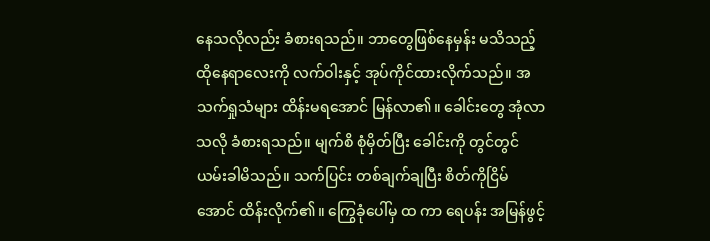နေသလိုလည်း ခံစားရသည်။ ဘာတွေဖြစ်နေမှန်း မသိသည့် ထိုနေရာလေးကို လက်ဝါးနှင့် အုပ်ကိုင်ထားလိုက်သည်။ အသက်ရှုသံများ ထိန်းမရအောင် မြန်လာ၏။ ခေါင်းတွေ အုံလာသလို ခံစားရသည်။ မျက်စိ စုံမှိတ်ပြီး ခေါင်းကို တွင်တွင် ယမ်းခါမိသည်။ သက်ပြင်း တစ်ချက်ချပြီး စိတ်ကိုငြိမ်အောင် ထိန်းလိုက်၏။ ကြွေခုံပေါ်မှ ထ ကာ ရေပန်း အမြန်ဖွင့်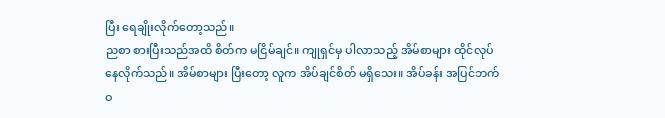ပြီး ရေချိုးလိုက်တော့သည်။
ညစာ စားပြီးသည်အထိ စိတ်က မငြိမ်ချင်။ ကျုရှင်မှ ပါလာသည့် အိမ်စာများ ထိုင်လုပ်နေလိုက်သည်။ အိမ်စာများ ပြီးတော့ လူက အိပ်ချင်စိတ် မရှိသေး။ အိပ်ခန်း အပြင်ဘက် ဝ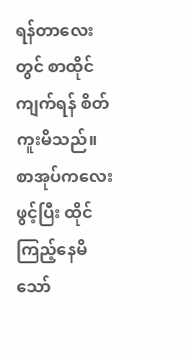ရန်တာလေးတွင် စာထိုင်ကျက်ရန် စိတ်ကူးမိသည်။ စာအုပ်ကလေး ဖွင့်ပြီး ထိုင်ကြည့်နေမိသော်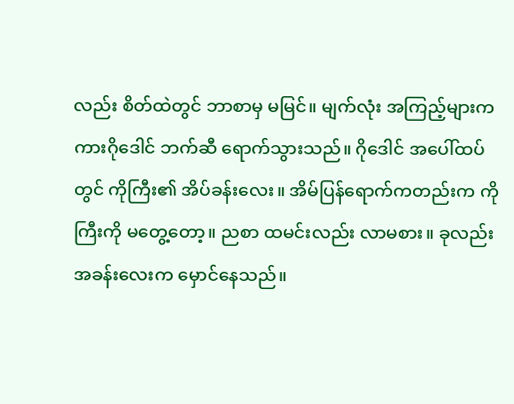လည်း စိတ်ထဲတွင် ဘာစာမှ မမြင်။ မျက်လုံး အကြည့်များက ကားဂိုဒေါင် ဘက်ဆီ ရောက်သွားသည်။ ဂိုဒေါင် အပေါ်ထပ်တွင် ကိုကြီး၏ အိပ်ခန်းလေး။ အိမ်ပြန်ရောက်ကတည်းက ကိုကြီးကို မတွေ့တော့။ ညစာ ထမင်းလည်း လာမစား။ ခုလည်း အခန်းလေးက မှောင်နေသည်။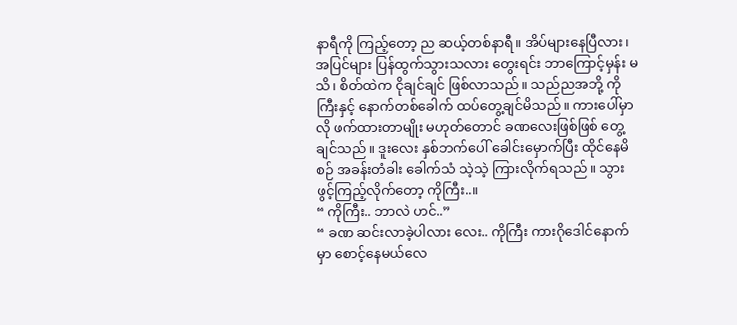နာရီကို ကြည့်တော့ ည ဆယ့်တစ်နာရီ။ အိပ်များနေပြီလား၊ အပြင်များ ပြန်ထွက်သွားသလား တွေးရင်း ဘာကြောင့်မှန်း မသိ၊ စိတ်ထဲက ငိုချင်ချင် ဖြစ်လာသည်။ သည်ညအဘို့ ကိုကြီးနှင့် နောက်တစ်ခေါက် ထပ်တွေ့ချင်မိသည်။ ကားပေါ်မှာလို ဖက်ထားတာမျိုး မဟုတ်တောင် ခဏလေးဖြစ်ဖြစ် တွေ့ချင်သည်။ ဒူးလေး နှစ်ဘက်ပေါ် ခေါင်းမှောက်ပြီး ထိုင်နေမိစဉ် အခန်းတံခါး ခေါက်သံ သဲ့သဲ့ ကြားလိုက်ရသည်။ သွားဖွင့်ကြည့်လိုက်တော့ ကိုကြီး..။
“ ကိုကြီး.. ဘာလဲ ဟင်..”
“ ခဏ ဆင်းလာခဲ့ပါလား လေး.. ကိုကြီး ကားဂိုဒေါင်နောက်မှာ စောင့်နေမယ်လေ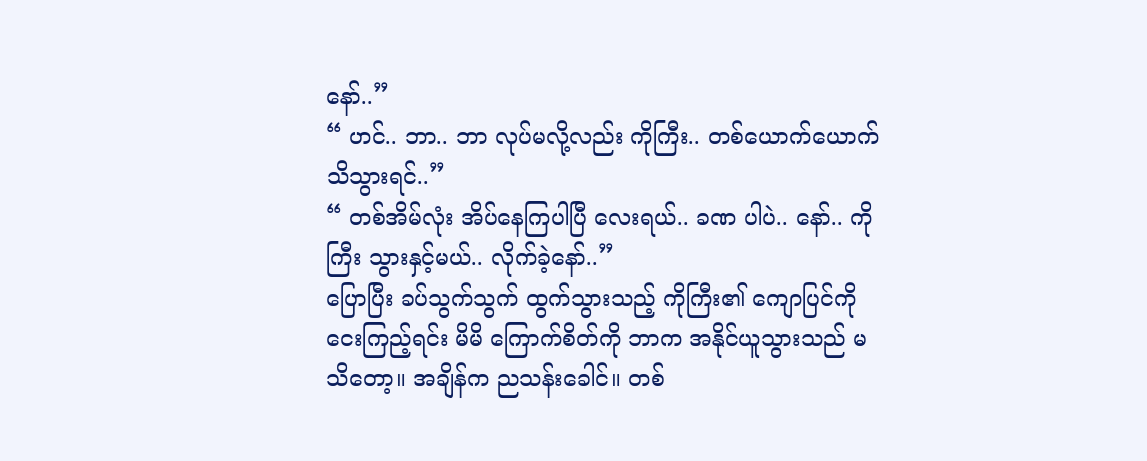နော်..”
“ ဟင်.. ဘာ.. ဘာ လုပ်မလို့လည်း ကိုကြီး.. တစ်ယောက်ယောက် သိသွားရင်..”
“ တစ်အိမ်လုံး အိပ်နေကြပါပြီ လေးရယ်.. ခဏ ပါပဲ.. နော်.. ကိုကြီး သွားနှင့်မယ်.. လိုက်ခဲ့နော်..”
ပြောပြီး ခပ်သွက်သွက် ထွက်သွားသည့် ကိုကြီး၏ ကျောပြင်ကို ငေးကြည့်ရင်း မိမိ ကြောက်စိတ်ကို ဘာက အနိုင်ယူသွားသည် မသိတော့။ အချိန်က ညသန်းခေါင်။ တစ်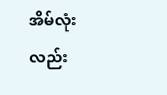အိမ်လုံးလည်း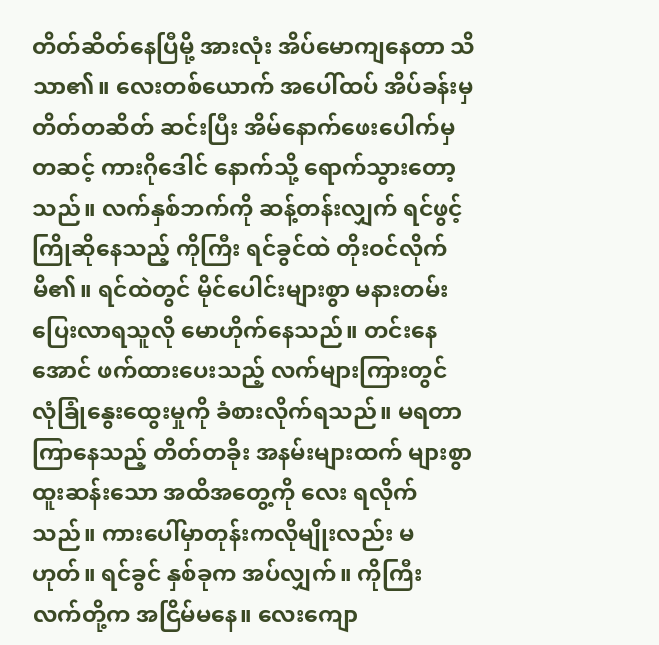တိတ်ဆိတ်နေပြီမို့ အားလုံး အိပ်မောကျနေတာ သိသာ၏။ လေးတစ်ယောက် အပေါ်ထပ် အိပ်ခန်းမှ တိတ်တဆိတ် ဆင်းပြီး အိမ်နောက်ဖေးပေါက်မှတဆင့် ကားဂိုဒေါင် နောက်သို့ ရောက်သွားတော့သည်။ လက်နှစ်ဘက်ကို ဆန့်တန်းလျှက် ရင်ဖွင့် ကြိုဆိုနေသည့် ကိုကြီး ရင်ခွင်ထဲ တိုးဝင်လိုက်မိ၏။ ရင်ထဲတွင် မိုင်ပေါင်းများစွာ မနားတမ်း ပြေးလာရသူလို မောဟိုက်နေသည်။ တင်းနေအောင် ဖက်ထားပေးသည့် လက်များကြားတွင် လုံခြုံနွေးထွေးမှုကို ခံစားလိုက်ရသည်။ မရတာကြာနေသည့် တိတ်တခိုး အနမ်းများထက် များစွာ ထူးဆန်းသော အထိအတွေ့ကို လေး ရလိုက်သည်။ ကားပေါ်မှာတုန်းကလိုမျိုးလည်း မဟုတ်။ ရင်ခွင် နှစ်ခုက အပ်လျှက်။ ကိုကြီး လက်တို့က အငြိမ်မနေ။ လေးကျော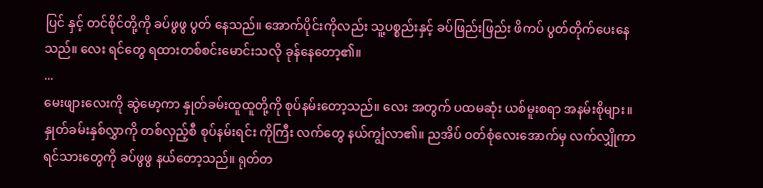ပြင် နှင့် တင်စိုင်တို့ကို ခပ်ဖွဖွ ပွတ် နေသည်။ အောက်ပိုင်းကိုလည်း သူ့ပစ္စည်းနှင့် ခပ်ဖြည်းဖြည်း ဖိကပ် ပွတ်တိုက်ပေးနေသည်။ လေး ရင်တွေ ရထားတစ်စင်းမောင်းသလို ခုန်နေတော့၏။
...
မေးဖျားလေးကို ဆွဲမော့ကာ နှုတ်ခမ်းထူထူတို့ကို စုပ်နမ်းတော့သည်။ လေး အတွက် ပထမဆုံး ယစ်မူးစရာ အနမ်းစိုများ။ နှုတ်ခမ်းနှစ်လွှာကို တစ်လှည့်စီ စုပ်နမ်းရင်း ကိုကြီး လက်တွေ နယ်ကျွံလာ၏။ ညအိပ် ဝတ်စုံလေးအောက်မှ လက်လျှိုကာ ရင်သားတွေကို ခပ်ဖွဖွ နယ်တော့သည်။ ရုတ်တ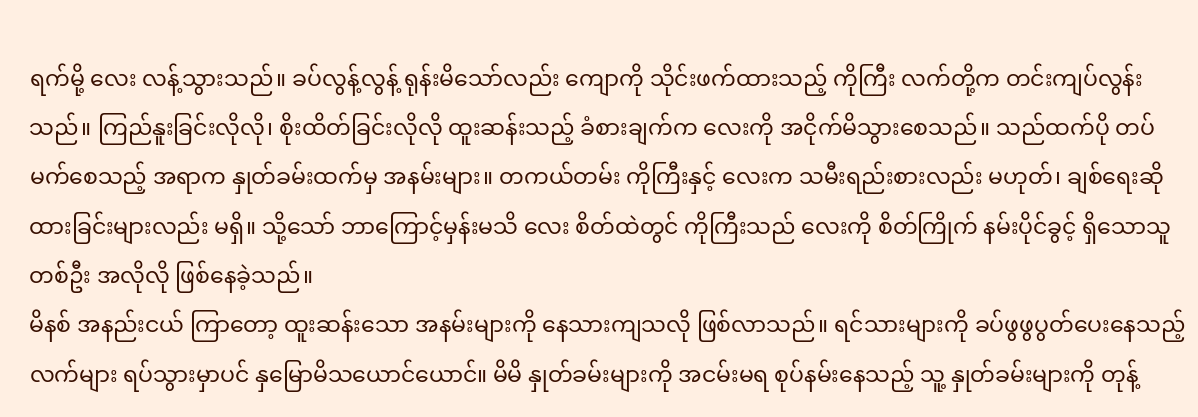ရက်မို့ လေး လန့်သွားသည်။ ခပ်လွန့်လွန့် ရုန်းမိသော်လည်း ကျောကို သိုင်းဖက်ထားသည့် ကိုကြီး လက်တို့က တင်းကျပ်လွန်းသည်။ ကြည်နူးခြင်းလိုလို၊ စိုးထိတ်ခြင်းလိုလို ထူးဆန်းသည့် ခံစားချက်က လေးကို အငိုက်မိသွားစေသည်။ သည်ထက်ပို တပ်မက်စေသည့် အရာက နှုတ်ခမ်းထက်မှ အနမ်းများ။ တကယ်တမ်း ကိုကြီးနှင့် လေးက သမီးရည်းစားလည်း မဟုတ်၊ ချစ်ရေးဆိုထားခြင်းများလည်း မရှိ။ သို့သော် ဘာကြောင့်မှန်းမသိ လေး စိတ်ထဲတွင် ကိုကြီးသည် လေးကို စိတ်ကြိုက် နမ်းပိုင်ခွင့် ရှိသောသူတစ်ဦး အလိုလို ဖြစ်နေခဲ့သည်။
မိနစ် အနည်းငယ် ကြာတော့ ထူးဆန်းသော အနမ်းများကို နေသားကျသလို ဖြစ်လာသည်။ ရင်သားများကို ခပ်ဖွဖွပွတ်ပေးနေသည့် လက်များ ရပ်သွားမှာပင် နှမြောမိသယောင်ယောင်။ မိမိ နှုတ်ခမ်းများကို အငမ်းမရ စုပ်နမ်းနေသည့် သူ့ နှုတ်ခမ်းများကို တုန့်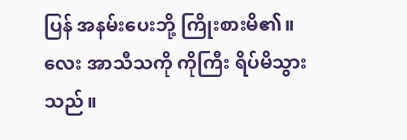ပြန် အနမ်းပေးဘို့ ကြိုးစားမိ၏။ လေး အာသီသကို ကိုကြီး ရိပ်မိသွားသည်။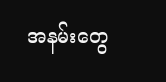အနမ်းတွေ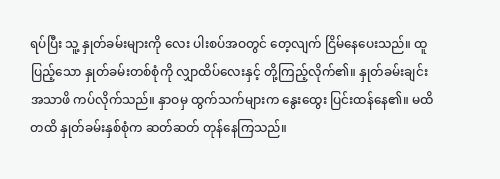ရပ်ပြီး သူ့ နှုတ်ခမ်းများကို လေး ပါးစပ်အဝတွင် တေ့လျက် ငြိမ်နေပေးသည်။ ထူပြည့်သော နှုတ်ခမ်းတစ်စုံကို လျှာထိပ်လေးနှင့် တို့ကြည့်လိုက်၏။ နှုတ်ခမ်းချင်း အသာဖိ ကပ်လိုက်သည်။ နှာဝမှ ထွက်သက်များက နွေးထွေး ပြင်းထန်နေ၏။ မထိတထိ နှုတ်ခမ်းနှစ်စုံက ဆတ်ဆတ် တုန်နေကြသည်။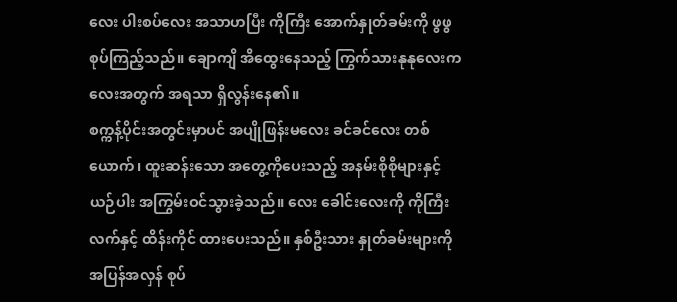လေး ပါးစပ်လေး အသာဟပြီး ကိုကြီး အောက်နှုတ်ခမ်းကို ဖွဖွ စုပ်ကြည့်သည်။ ချောကျိ အိထွေးနေသည့် ကြွက်သားနုနုလေးက လေးအတွက် အရသာ ရှိလွန်းနေ၏။
စက္ကန့်ပိုင်းအတွင်းမှာပင် အပျိုဖြန်းမလေး ခင်ခင်လေး တစ်ယောက်၊ ထူးဆန်းသော အတွေ့ကိုပေးသည့် အနမ်းစိုစိုများနှင့် ယဉ်ပါး အကြွမ်းဝင်သွားခဲ့သည်။ လေး ခေါင်းလေးကို ကိုကြီးလက်နှင့် ထိန်းကိုင် ထားပေးသည်။ နှစ်ဦးသား နှုတ်ခမ်းများကို အပြန်အလှန် စုပ်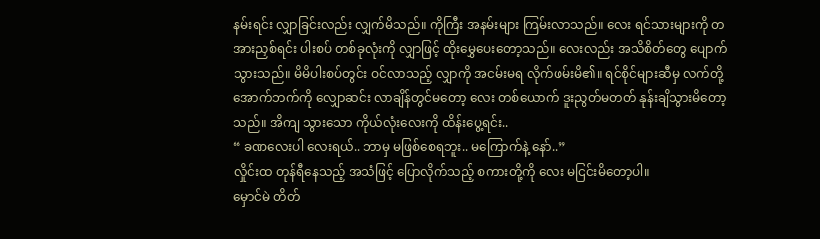နမ်းရင်း လျှာခြင်းလည်း လျှက်မိသည်။ ကိုကြီး အနမ်းများ ကြမ်းလာသည်။ လေး ရင်သားများကို တအားညှစ်ရင်း ပါးစပ် တစ်ခုလုံးကို လျှာဖြင့် ထိုးမွှေပေးတော့သည်။ လေးလည်း အသိစိတ်တွေ ပျောက်သွားသည်။ မိမိပါးစပ်တွင်း ဝင်လာသည့် လျှာကို အငမ်းမရ လိုက်ဖမ်းမိ၏။ ရင်စိုင်များဆီမှ လက်တို့ အောက်ဘက်ကို လျှောဆင်း လာချိန်တွင်မတော့ လေး တစ်ယောက် ဒူးညွတ်မတတ် နုန်းချိသွားမိတော့သည်။ အိကျ သွားသော ကိုယ်လုံးလေးကို ထိန်းပွေ့ရင်း..
“ ခဏလေးပါ လေးရယ်.. ဘာမှ မဖြစ်စေရဘူး.. မကြောက်နဲ့ နော်..”
လှိုင်းထ တုန်ရီနေသည့် အသံဖြင့် ပြောလိုက်သည့် စကားတို့ကို လေး မငြင်းမိတော့ပါ။
မှောင်မဲ တိတ်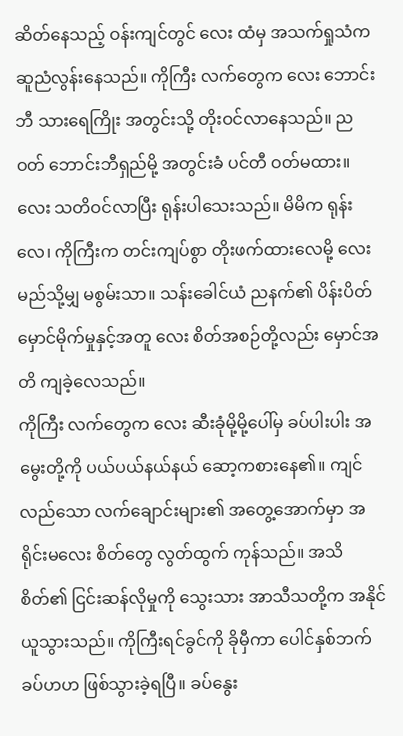ဆိတ်နေသည့် ဝန်းကျင်တွင် လေး ထံမှ အသက်ရှုသံက ဆူညံလွန်းနေသည်။ ကိုကြီး လက်တွေက လေး ဘောင်းဘီ သားရေကြိုး အတွင်းသို့ တိုးဝင်လာနေသည်။ ညဝတ် ဘောင်းဘီရှည်မို့ အတွင်းခံ ပင်တီ ဝတ်မထား။ လေး သတိဝင်လာပြီး ရုန်းပါသေးသည်။ မိမိက ရုန်းလေ၊ ကိုကြီးက တင်းကျပ်စွာ တိုးဖက်ထားလေမို့ လေး မည်သို့မျှ မစွမ်းသာ။ သန်းခေါင်ယံ ညနက်၏ ပိန်းပိတ်မှောင်မိုက်မှုနှင့်အတူ လေး စိတ်အစဉ်တို့လည်း မှောင်အတိ ကျခဲ့လေသည်။
ကိုကြီး လက်တွေက လေး ဆီးခုံမို့မို့ပေါ်မှ ခပ်ပါးပါး အမွေးတို့ကို ပယ်ပယ်နယ်နယ် ဆော့ကစားနေ၏။ ကျင်လည်သော လက်ချောင်းများ၏ အတွေ့အောက်မှာ အရိုင်းမလေး စိတ်တွေ လွတ်ထွက် ကုန်သည်။ အသိစိတ်၏ ငြင်းဆန်လိုမှုကို သွေးသား အာသီသတို့က အနိုင်ယူသွားသည်။ ကိုကြီးရင်ခွင်ကို ခိုမှီကာ ပေါင်နှစ်ဘက် ခပ်ဟဟ ဖြစ်သွားခဲ့ရပြီ။ ခပ်နွေး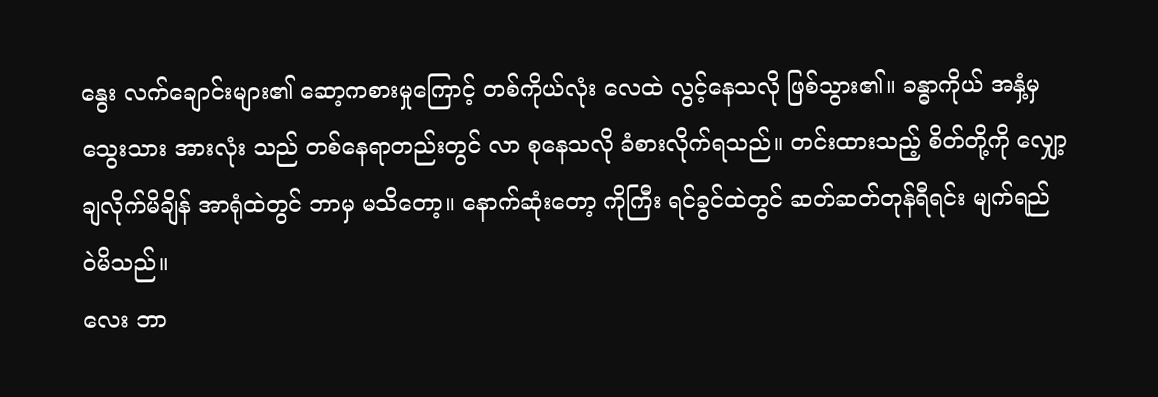နွေး လက်ချောင်းများ၏ ဆော့ကစားမှုကြောင့် တစ်ကိုယ်လုံး လေထဲ လွင့်နေသလို ဖြစ်သွား၏။ ခန္ဓာကိုယ် အနှံ့မှ သွေးသား အားလုံး သည် တစ်နေရာတည်းတွင် လာ စုနေသလို ခံစားလိုက်ရသည်။ တင်းထားသည့် စိတ်တို့ကို လျှော့ချလိုက်မိချိန် အာရုံထဲတွင် ဘာမှ မသိတော့။ နောက်ဆုံးတော့ ကိုကြီး ရင်ခွင်ထဲတွင် ဆတ်ဆတ်တုန်ရီရင်း မျက်ရည် ဝဲမိသည်။
လေး ဘာ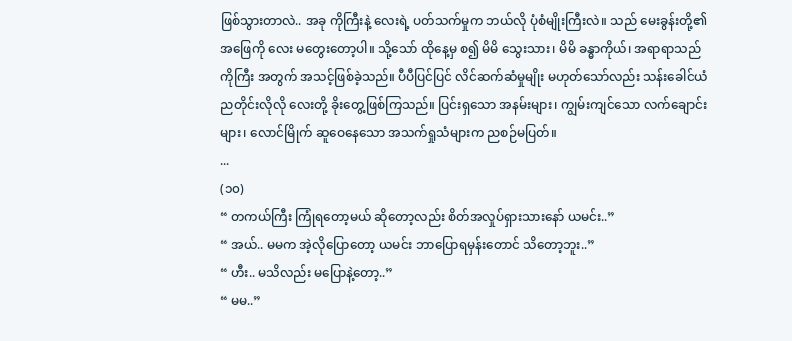ဖြစ်သွားတာလဲ.. အခု ကိုကြီးနဲ့ လေးရဲ့ ပတ်သက်မှုက ဘယ်လို ပုံစံမျိုးကြီးလဲ။ သည် မေးခွန်းတို့၏ အဖြေကို လေး မတွေးတော့ပါ။ သို့သော် ထိုနေ့မှ စ၍ မိမိ သွေးသား၊ မိမိ ခန္ဓာကိုယ်၊ အရာရာသည် ကိုကြီး အတွက် အသင့်ဖြစ်ခဲ့သည်။ ပီပီပြင်ပြင် လိင်ဆက်ဆံမှုမျိုး မဟုတ်သော်လည်း သန်းခေါင်ယံ ညတိုင်းလိုလို လေးတို့ ခိုးတွေ့ဖြစ်ကြသည်။ ပြင်းရှသော အနမ်းများ၊ ကျွမ်းကျင်သော လက်ချောင်းများ၊ လောင်မြိုက် ဆူဝေနေသော အသက်ရှုသံများက ညစဉ်မပြတ်။
...
(၁၀)
“ တကယ်ကြီး ကြုံရတော့မယ် ဆိုတော့လည်း စိတ်အလှုပ်ရှားသားနော် ယမင်း..”
“ အယ်.. မမက အဲ့လိုပြောတော့ ယမင်း ဘာပြောရမှန်းတောင် သိတော့ဘူး..”
“ ဟီး.. မသိလည်း မပြောနဲ့တော့..”
“ မမ..”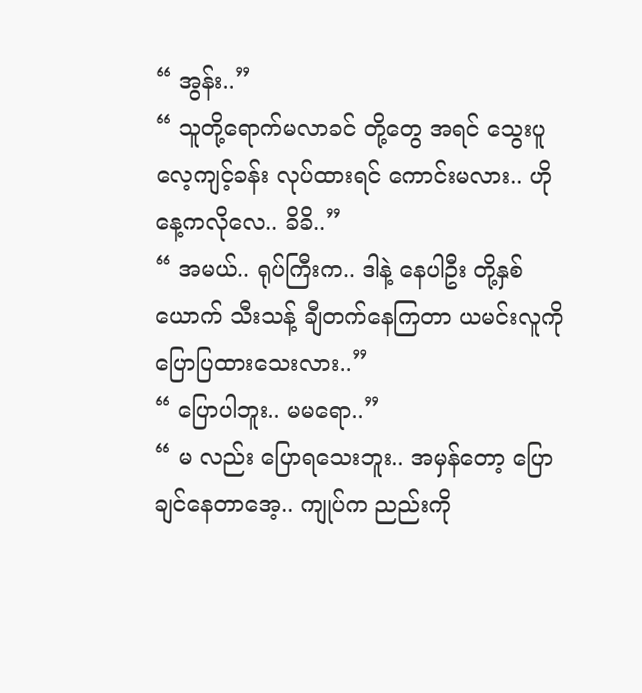“ အွန်း..”
“ သူတို့ရောက်မလာခင် တို့တွေ အရင် သွေးပူလေ့ကျင့်ခန်း လုပ်ထားရင် ကောင်းမလား.. ဟိုနေ့ကလိုလေ.. ခိခိ..”
“ အမယ်.. ရုပ်ကြီးက.. ဒါနဲ့ နေပါဦး တို့နှစ်ယောက် သီးသန့် ချီတက်နေကြတာ ယမင်းလူကို ပြောပြထားသေးလား..”
“ ပြောပါဘူး.. မမရော..”
“ မ လည်း ပြောရသေးဘူး.. အမှန်တော့ ပြောချင်နေတာအေ့.. ကျုပ်က ညည်းကို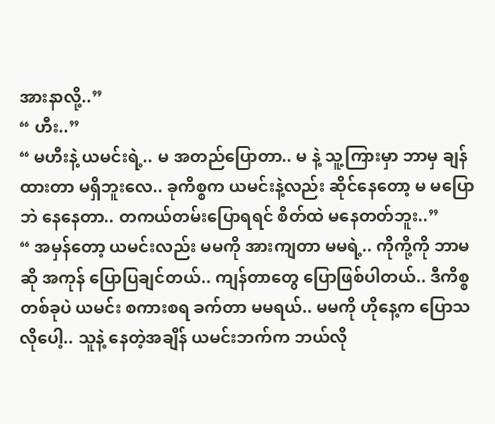အားနာလို့..”
“ ဟီး..”
“ မဟီးနဲ့ ယမင်းရဲ့.. မ အတည်ပြောတာ.. မ နဲ့ သူ့ကြားမှာ ဘာမှ ချန်ထားတာ မရှိဘူးလေ.. ခုကိစ္စက ယမင်းနဲ့လည်း ဆိုင်နေတော့ မ မပြောဘဲ နေနေတာ.. တကယ်တမ်းပြောရရင် စိတ်ထဲ မနေတတ်ဘူး..”
“ အမှန်တော့ ယမင်းလည်း မမကို အားကျတာ မမရဲ့.. ကိုကို့ကို ဘာမဆို အကုန် ပြောပြချင်တယ်.. ကျန်တာတွေ ပြောဖြစ်ပါတယ်.. ဒီကိစ္စ တစ်ခုပဲ ယမင်း စကားစရ ခက်တာ မမရယ်.. မမကို ဟိုနေ့က ပြောသလိုပေါ့.. သူနဲ့ နေတဲ့အချိန် ယမင်းဘက်က ဘယ်လို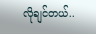လိုချင်တယ်..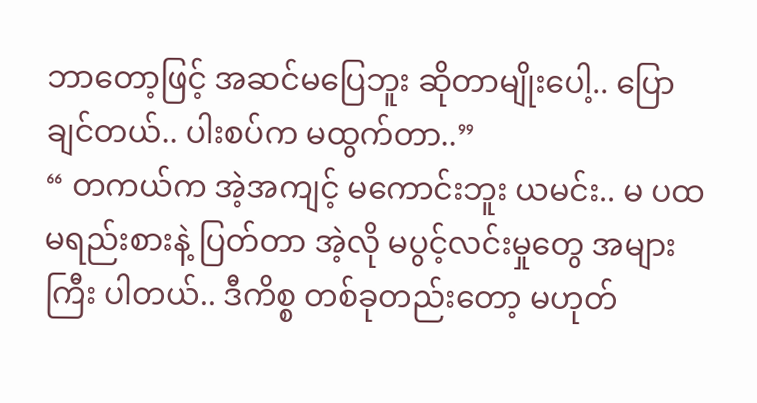ဘာတော့ဖြင့် အဆင်မပြေဘူး ဆိုတာမျိုးပေါ့.. ပြောချင်တယ်.. ပါးစပ်က မထွက်တာ..”
“ တကယ်က အဲ့အကျင့် မကောင်းဘူး ယမင်း.. မ ပထမရည်းစားနဲ့ ပြတ်တာ အဲ့လို မပွင့်လင်းမှုတွေ အများကြီး ပါတယ်.. ဒီကိစ္စ တစ်ခုတည်းတော့ မဟုတ်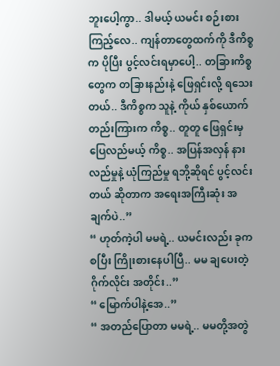ဘူးပေါ့ကွာ.. ဒါမယ့် ယမင်း စဉ်းစားကြည့်လေ.. ကျန်တာတွေထက်ကို ဒီကိစ္စက ပိုပြီး ပွင့်လင်းရမှာပေါ့.. တခြားကိစ္စတွေက တခြားနည်းနဲ့ ဖြေရှင်းလို့ ရသေးတယ်.. ဒီကိစ္စက သူနဲ့ ကိုယ် နှစ်ယောက်တည်းကြားက ကိစ္စ.. တူတူ ဖြေရှင်းမှ ပြေလည်မယ့် ကိစ္စ.. အပြန်အလှန် နားလည်မှုနဲ့ ယုံကြည်မှု ရဘို့ဆိုရင် ပွင့်လင်းတယ် ဆိုတာက အရေးအကြီးဆုံး အချက်ပဲ..”
“ ဟုတ်ကဲ့ပါ မမရဲ့.. ယမင်းလည်း ခုက စပြီး ကြိုးစားနေပါပြီ.. မမ ချပေးတဲ့ ဂိုက်လိုင်း အတိုင်း..”
“ မြောက်ပါနဲ့အေ..”
“ အတည်ပြောတာ မမရဲ့.. မမတို့အတွဲ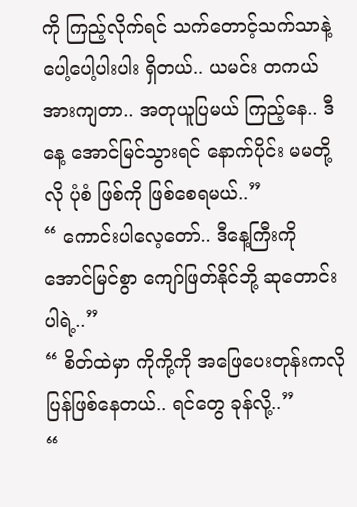ကို ကြည့်လိုက်ရင် သက်တောင့်သက်သာနဲ့ ပေါ့ပေါ့ပါးပါး ရှိတယ်.. ယမင်း တကယ်အားကျတာ.. အတုယူပြမယ် ကြည့်နေ.. ဒီနေ့ အောင်မြင်သွားရင် နောက်ပိုင်း မမတို့လို ပုံစံ ဖြစ်ကို ဖြစ်စေရမယ်..”
“ ကောင်းပါလေ့တော်.. ဒီနေ့ကြီးကို အောင်မြင်စွာ ကျော်ဖြတ်နိုင်ဘို့ ဆုတောင်းပါရဲ့..”
“ စိတ်ထဲမှာ ကိုကို့ကို အဖြေပေးတုန်းကလို ပြန်ဖြစ်နေတယ်.. ရင်တွေ ခုန်လို့..”
“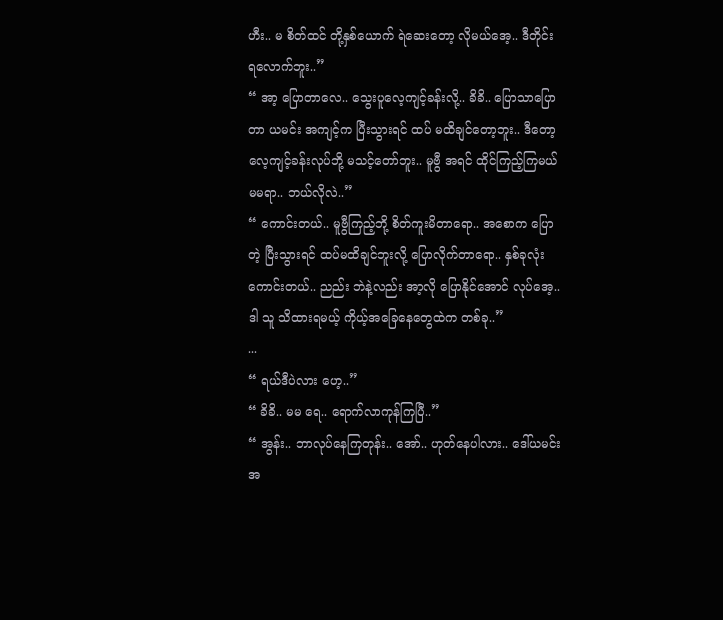ဟီး.. မ စိတ်ထင် တို့နှစ်ယောက် ရဲဆေးတော့ လိုမယ်အေ့.. ဒီတိုင်း ရလောက်ဘူး..”
“ အာ့ ပြောတာလေ.. သွေးပူလေ့ကျင့်ခန်းလို့.. ခိခိ.. ပြောသာပြောတာ ယမင်း အကျင့်က ပြီးသွားရင် ထပ် မထိချင်တော့ဘူး.. ဒီတော့ လေ့ကျင့်ခန်းလုပ်ဘို့ မသင့်တော်ဘူး.. မူဗွီ အရင် ထိုင်ကြည့်ကြမယ် မမရာ.. ဘယ်လိုလဲ..”
“ ကောင်းတယ်.. မူဗွီကြည့်ဘို့ စိတ်ကူးမိတာရော.. အစောက ပြောတဲ့ ပြီးသွားရင် ထပ်မထိချင်ဘူးလို့ ပြောလိုက်တာရော.. နှစ်ခုလုံး ကောင်းတယ်.. ညည်း ဘဲနဲ့လည်း အာ့လို ပြောနိုင်အောင် လုပ်အေ့.. ဒါ သူ သိထားရမယ့် ကိုယ့်အခြေနေတွေထဲက တစ်ခု..”
...
“ ရယ်ဒီပဲလား ဟေ့..”
“ ခိခိ.. မမ ရေ.. ရောက်လာကုန်ကြပြီ..”
“ အွန်း.. ဘာလုပ်နေကြတုန်း.. အော်.. ဟုတ်နေပါလား.. ဒေါ်ယမင်း အ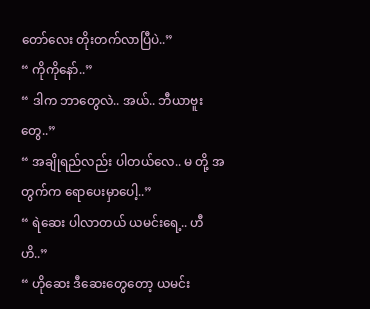တော်လေး တိုးတက်လာပြီပဲ..”
“ ကိုကိုနော်..”
“ ဒါက ဘာတွေလဲ.. အယ်.. ဘီယာဗူးတွေ..”
“ အချိုရည်လည်း ပါတယ်လေ.. မ တို့ အတွက်က ရောပေးမှာပေါ့..”
“ ရဲဆေး ပါလာတယ် ယမင်းရေ့.. ဟီဟိ..”
“ ဟိုဆေး ဒီဆေးတွေတော့ ယမင်း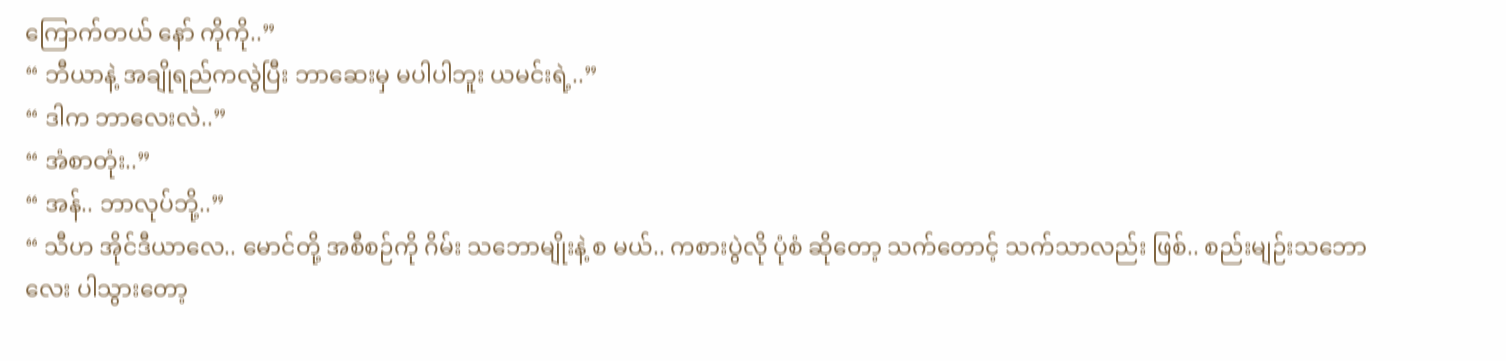ကြောက်တယ် နော် ကိုကို..”
“ ဘီယာနဲ့ အချိုရည်ကလွဲပြီး ဘာဆေးမှ မပါပါဘူး ယမင်းရဲ့..”
“ ဒါက ဘာလေးလဲ..”
“ အံစာတုံး..”
“ အန်.. ဘာလုပ်ဘို့..”
“ သီဟ အိုင်ဒီယာလေ.. မောင်တို့ အစီစဉ်ကို ဂိမ်း သဘောမျိုးနဲ့ စ မယ်.. ကစားပွဲလို ပုံစံ ဆိုတော့ သက်တောင့် သက်သာလည်း ဖြစ်.. စည်းမျဉ်းသဘောလေး ပါသွားတော့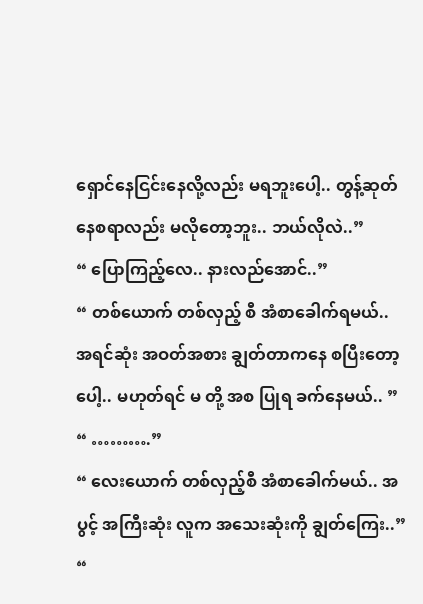ရှောင်နေငြင်းနေလို့လည်း မရဘူးပေါ့.. တွန့်ဆုတ်နေစရာလည်း မလိုတော့ဘူး.. ဘယ်လိုလဲ..”
“ ပြောကြည့်လေ.. နားလည်အောင်..”
“ တစ်ယောက် တစ်လှည့် စီ အံစာခေါက်ရမယ်.. အရင်ဆုံး အဝတ်အစား ချွတ်တာကနေ စပြီးတော့ပေါ့.. မဟုတ်ရင် မ တို့ အစ ပြုရ ခက်နေမယ်.. ”
“ ……….”
“ လေးယောက် တစ်လှည့်စီ အံစာခေါက်မယ်.. အပွင့် အကြီးဆုံး လူက အသေးဆုံးကို ချွတ်ကြေး..”
“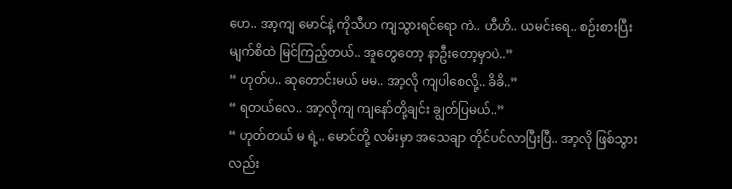ဟေ.. အာ့ကျ မောင်နဲ့ ကိုသီဟ ကျသွားရင်ရော ကဲ.. ဟီဟိ.. ယမင်းရေ.. စဉ်းစားပြီး မျက်စိထဲ မြင်ကြည့်တယ်.. အူတွေတော့ နာဦးတော့မှာပဲ..”
“ ဟုတ်ပ.. ဆုတောင်းမယ် မမ.. အာ့လို ကျပါစေလို့.. ခိခိ..”
“ ရတယ်လေ.. အာ့လိုကျ ကျနော်တို့ချင်း ချွတ်ပြမယ်..”
“ ဟုတ်တယ် မ ရဲ့.. မောင်တို့ လမ်းမှာ အသေချာ တိုင်ပင်လာပြီးပြီ.. အာ့လို ဖြစ်သွားလည်း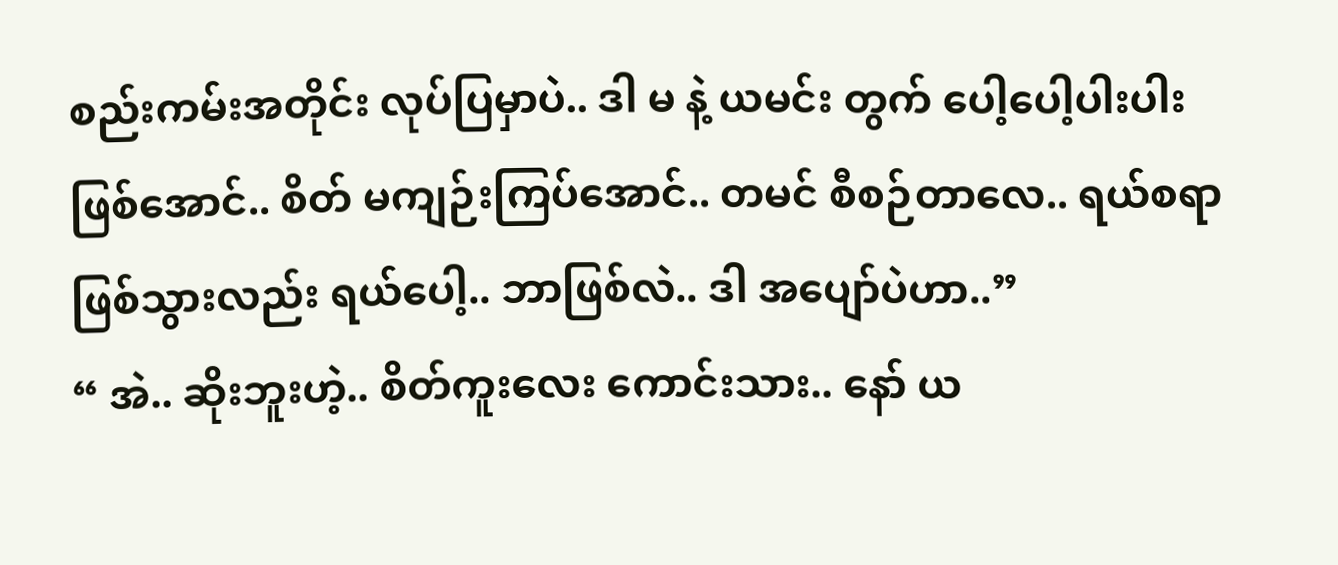စည်းကမ်းအတိုင်း လုပ်ပြမှာပဲ.. ဒါ မ နဲ့ ယမင်း တွက် ပေါ့ပေါ့ပါးပါး ဖြစ်အောင်.. စိတ် မကျဉ်းကြပ်အောင်.. တမင် စီစဉ်တာလေ.. ရယ်စရာ ဖြစ်သွားလည်း ရယ်ပေါ့.. ဘာဖြစ်လဲ.. ဒါ အပျော်ပဲဟာ..”
“ အဲ.. ဆိုးဘူးဟဲ့.. စိတ်ကူးလေး ကောင်းသား.. နော် ယ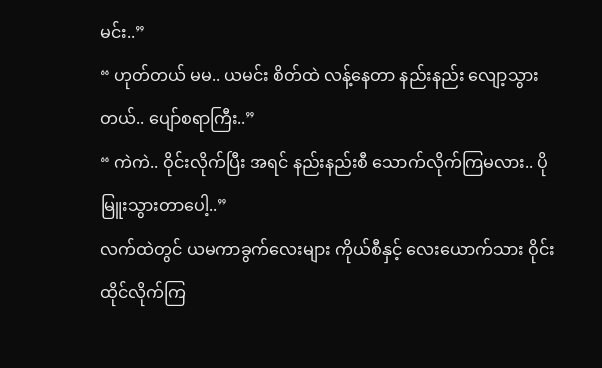မင်း..”
“ ဟုတ်တယ် မမ.. ယမင်း စိတ်ထဲ လန့်နေတာ နည်းနည်း လျော့သွားတယ်.. ပျော်စရာကြီး..”
“ ကဲကဲ.. ဝိုင်းလိုက်ပြီး အရင် နည်းနည်းစီ သောက်လိုက်ကြမလား.. ပို မြူးသွားတာပေါ့..”
လက်ထဲတွင် ယမကာခွက်လေးများ ကိုယ်စီနှင့် လေးယောက်သား ဝိုင်းထိုင်လိုက်ကြ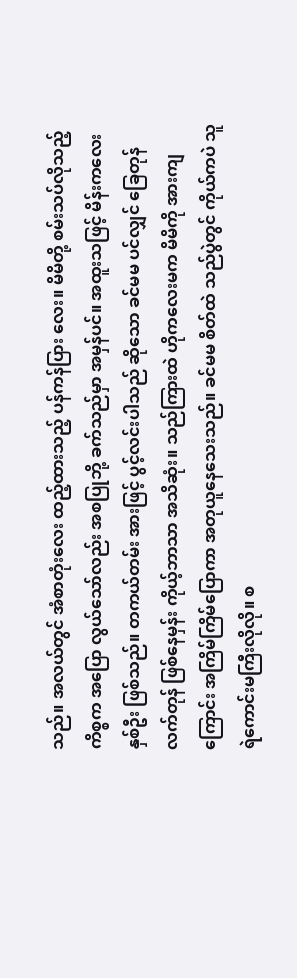သည်။ အလယ်တွင် အံစာတုံးလေး ထည့်ထားသည့် ပန်ကန်ပြား လေး။ မိမိတို့ စမ်းသပ်လိုသည့် ကိစ္စက အပြော လွယ်သော်လည်း အစပြုဘို့ ခက်သည်မှာ အမှန်ပင်။ အထူးသဖြင့် မိန်းကလေး နှစ်ဦး ဖြစ်သည်။ တကယ်တမ်း အားဖြင့် ပွင့်လင်းပါသည် ဆိုသော ခင်မမ ပင်လျှင် ခြေတုန်လက်တုန် ဖြစ်နေမှန်း ကိုယ့်ဘာသာ အသိဆုံး။ သည်ကြားထဲ ဟိုကလေးမက မိမိကို အားကျကြောင်း အကြိမ်ကြိမ်ပြောကာ အတုယူနေသေးသည်။ ခင်မမ စိတ်ထဲ သည်ပွဲတွင် ကိုယ်ကပဲ သူရဲကောင်းမကြီးလိုလို။ စ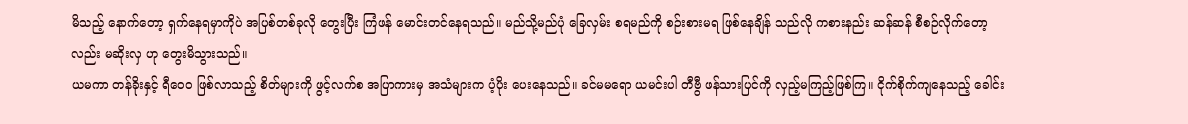မိသည့် နောက်တော့ ရှက်နေရမှာကိုပဲ အပြစ်တစ်ခုလို တွေးပြီး ကြံဖန် မောင်းတင်နေရသည်။ မည်သို့မည်ပုံ ခြေလှမ်း စရမည်ကို စဉ်းစားမရ ဖြစ်နေချိန် သည်လို ကစားနည်း ဆန်ဆန် စီစဉ်လိုက်တော့လည်း မဆိုးလှ ဟု တွေးမိသွားသည်။
ယမကာ တန်ခိုးနှင့် ရီဝေ၀ ဖြစ်လာသည့် စိတ်များကို ဖွင့်လက်စ အပြာကားမှ အသံများက ပံ့ပိုး ပေးနေသည်။ ခင်မမရော ယမင်းပါ တီဗွီ ဖန်သားပြင်ကို လှည့်မကြည့်ဖြစ်ကြ။ ငိုက်စိုက်ကျနေသည့် ခေါင်း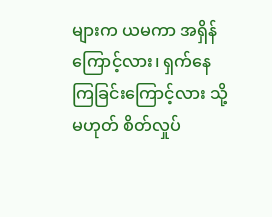များက ယမကာ အရှိန်ကြောင့်လား၊ ရှက်နေကြခြင်းကြောင့်လား သို့မဟုတ် စိတ်လှုပ်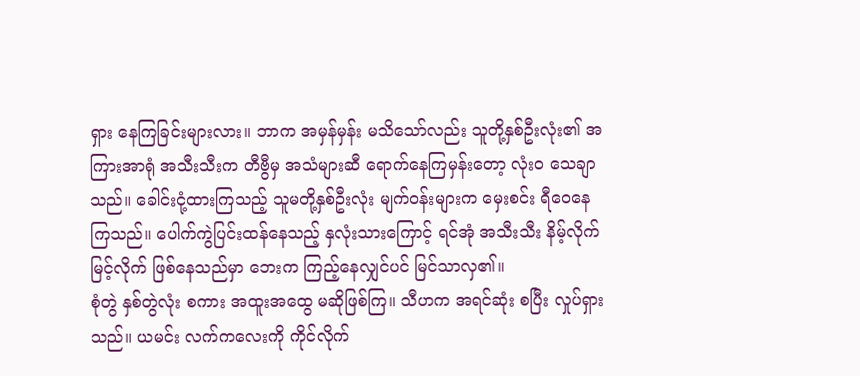ရှား နေကြခြင်းများလား။ ဘာက အမှန်မှန်း မသိသော်လည်း သူတို့နှစ်ဦးလုံး၏ အကြားအာရုံ အသီးသီးက တီဗွီမှ အသံများဆီ ရောက်နေကြမှန်းတော့ လုံး၀ သေချာသည်။ ခေါင်းငုံ့ထားကြသည့် သူမတို့နှစ်ဦးလုံး မျက်ဝန်းများက မှေးစင်း ရီဝေနေကြသည်။ ပေါက်ကွဲပြင်းထန်နေသည့် နှလုံးသားကြောင့် ရင်အုံ အသီးသီး နိမ့်လိုက်မြင့်လိုက် ဖြစ်နေသည်မှာ ဘေးက ကြည့်နေလျှင်ပင် မြင်သာလှ၏။
စုံတွဲ နှစ်တွဲလုံး စကား အထူးအထွေ မဆိုဖြစ်ကြ။ သီဟက အရင်ဆုံး စပြီး လှုပ်ရှားသည်။ ယမင်း လက်ကလေးကို ကိုင်လိုက်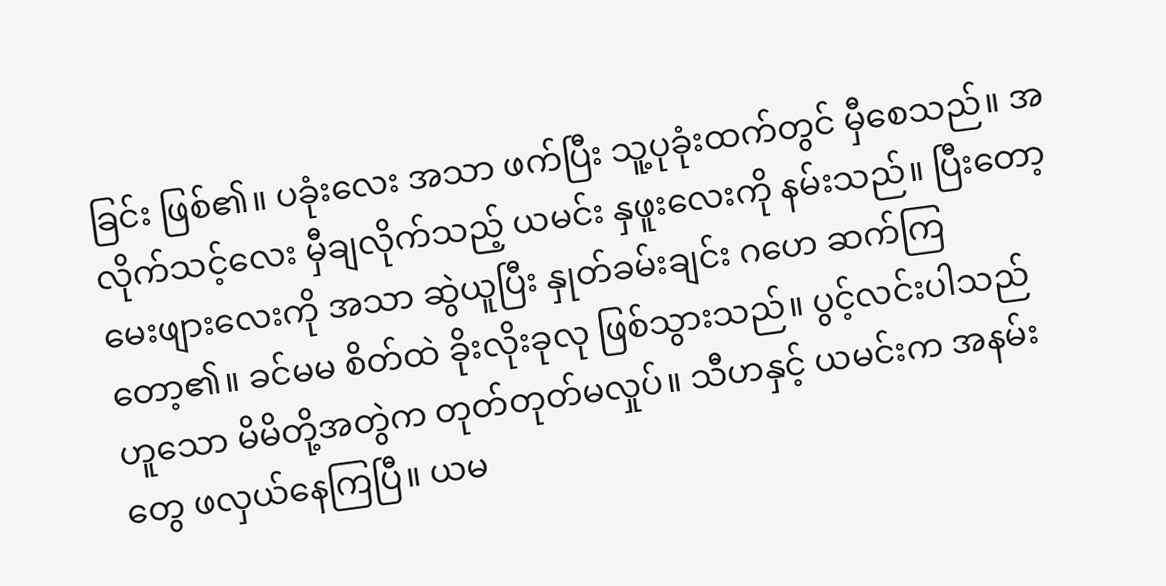ခြင်း ဖြစ်၏။ ပခုံးလေး အသာ ဖက်ပြီး သူ့ပုခုံးထက်တွင် မှီစေသည်။ အလိုက်သင့်လေး မှီချလိုက်သည့် ယမင်း နှဖူးလေးကို နမ်းသည်။ ပြီးတော့ မေးဖျားလေးကို အသာ ဆွဲယူပြီး နှုတ်ခမ်းချင်း ဂဟေ ဆက်ကြတော့၏။ ခင်မမ စိတ်ထဲ ခိုးလိုးခုလု ဖြစ်သွားသည်။ ပွင့်လင်းပါသည် ဟူသော မိမိတို့အတွဲက တုတ်တုတ်မလှုပ်။ သီဟနှင့် ယမင်းက အနမ်းတွေ ဖလှယ်နေကြပြီ။ ယမ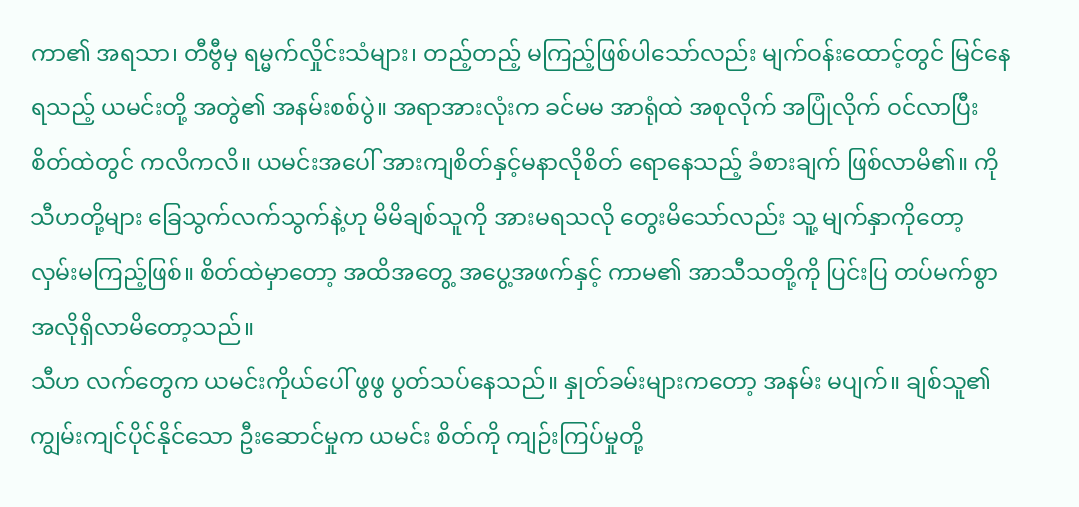ကာ၏ အရသာ၊ တီဗွီမှ ရမ္မက်လှိုင်းသံများ၊ တည့်တည့် မကြည့်ဖြစ်ပါသော်လည်း မျက်ဝန်းထောင့်တွင် မြင်နေရသည့် ယမင်းတို့ အတွဲ၏ အနမ်းစစ်ပွဲ။ အရာအားလုံးက ခင်မမ အာရုံထဲ အစုလိုက် အပြုံလိုက် ဝင်လာပြီး စိတ်ထဲတွင် ကလိကလိ။ ယမင်းအပေါ် အားကျစိတ်နှင့်မနာလိုစိတ် ရောနေသည့် ခံစားချက် ဖြစ်လာမိ၏။ ကိုသီဟတို့များ ခြေသွက်လက်သွက်နဲ့ဟု မိမိချစ်သူကို အားမရသလို တွေးမိသော်လည်း သူ့ မျက်နှာကိုတော့ လှမ်းမကြည့်ဖြစ်။ စိတ်ထဲမှာတော့ အထိအတွေ့ အပွေ့အဖက်နှင့် ကာမ၏ အာသီသတို့ကို ပြင်းပြ တပ်မက်စွာ အလိုရှိလာမိတော့သည်။
သီဟ လက်တွေက ယမင်းကိုယ်ပေါ် ဖွဖွ ပွတ်သပ်နေသည်။ နှုတ်ခမ်းများကတော့ အနမ်း မပျက်။ ချစ်သူ၏ ကျွမ်းကျင်ပိုင်နိုင်သော ဦးဆောင်မှုက ယမင်း စိတ်ကို ကျဉ်းကြပ်မှုတို့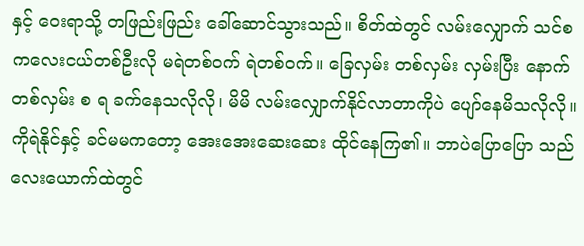နှင့် ဝေးရာသို့ တဖြည်းဖြည်း ခေါ်ဆောင်သွားသည်။ စိတ်ထဲတွင် လမ်းလျှောက် သင်စ ကလေးငယ်တစ်ဦးလို မရဲတစ်ဝက် ရဲတစ်ဝက်။ ခြေလှမ်း တစ်လှမ်း လှမ်းပြီး နောက်တစ်လှမ်း စ ရ ခက်နေသလိုလို၊ မိမိ လမ်းလျှောက်နိုင်လာတာကိုပဲ ပျော်နေမိသလိုလို။ ကိုရဲနိုင်နှင့် ခင်မမကတော့ အေးအေးဆေးဆေး ထိုင်နေကြ၏။ ဘာပဲပြောပြော သည်လေးယောက်ထဲတွင်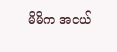မိမိက အငယ်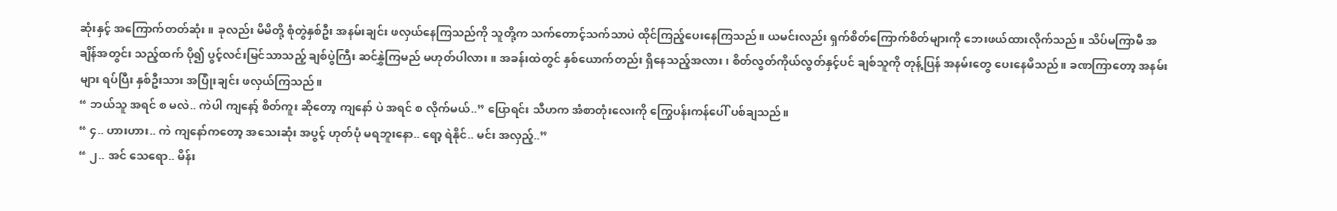ဆုံးနှင့် အကြောက်တတ်ဆုံး။ ခုလည်း မိမိတို့ စုံတွဲနှစ်ဦး အနမ်းချင်း ဖလှယ်နေကြသည်ကို သူတို့က သက်တောင့်သက်သာပဲ ထိုင်ကြည့်ပေးနေကြသည်။ ယမင်းလည်း ရှက်စိတ်ကြောက်စိတ်များကို ဘေးဖယ်ထားလိုက်သည်။ သိပ်မကြာမီ အချိန်အတွင်း သည့်ထက် ပို၍ ပွင့်လင်းမြင်သာသည့် ချစ်ပွဲကြီး ဆင်နွှဲကြမည် မဟုတ်ပါလား။ အခန်းထဲတွင် နှစ်ယောက်တည်း ရှိနေသည့်အလား၊ စိတ်လွတ်ကိုယ်လွတ်နှင့်ပင် ချစ်သူကို တုန့်ပြန် အနမ်းတွေ ပေးနေမိသည်။ ခဏကြာတော့ အနမ်းများ ရပ်ပြီး နှစ်ဦးသား အပြုံးချင်း ဖလှယ်ကြသည်။
“ ဘယ်သူ အရင် စ မလဲ.. ကဲပါ ကျနော့် စိတ်ကူး ဆိုတော့ ကျနော် ပဲ အရင် စ လိုက်မယ်..” ပြောရင်း သီဟက အံစာတုံးလေးကို ကြွေပန်းကန်ပေါ် ပစ်ချသည်။
“ ၄.. ဟားဟား.. ကဲ ကျနော်ကတော့ အသေးဆုံး အပွင့် ဟုတ်ပုံ မရဘူးနော.. ရော့ ရဲနိုင်.. မင်း အလှည့်..”
“ ၂.. အင် သေရော.. မိန်း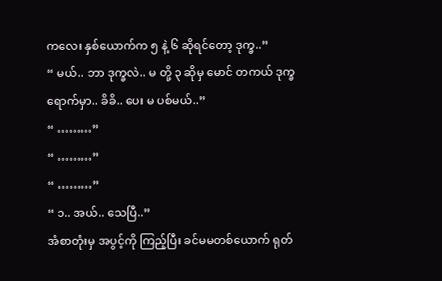ကလေး နှစ်ယောက်က ၅ နဲ့ ၆ ဆိုရင်တော့ ဒုက္ခ..”
“ မယ်.. ဘာ ဒုက္ခလဲ.. မ တို့ ၃ ဆိုမှ မောင် တကယ် ဒုက္ခရောက်မှာ.. ခိခိ.. ပေး မ ပစ်မယ်..”
“ ………”
“ ………”
“ ………”
“ ၁.. အယ်.. သေပြီ..”
အံစာတုံးမှ အပွင့်ကို ကြည့်ပြီး ခင်မမတစ်ယောက် ရုတ်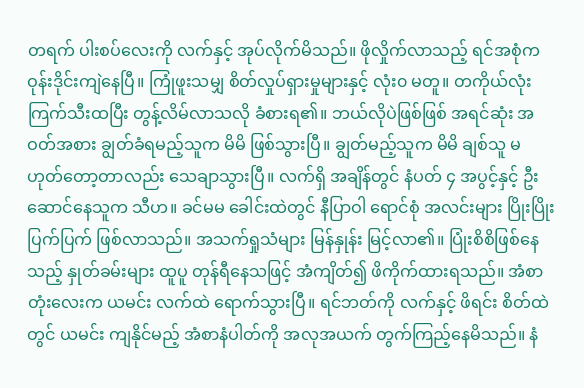တရက် ပါးစပ်လေးကို လက်နှင့် အုပ်လိုက်မိသည်။ ဖိုလှိုက်လာသည့် ရင်အစုံက ဝုန်းဒိုင်းကျဲနေပြီ။ ကြုံဖူးသမျှ စိတ်လှုပ်ရှားမှုများနှင့် လုံး၀ မတူ။ တကိုယ်လုံး ကြက်သီးထပြီး တွန့်လိမ်လာသလို ခံစားရ၏။ ဘယ်လိုပဲဖြစ်ဖြစ် အရင်ဆုံး အဝတ်အစား ချွတ်ခံရမည့်သူက မိမိ ဖြစ်သွားပြီ။ ချွတ်မည့်သူက မိမိ ချစ်သူ မဟုတ်တော့တာလည်း သေချာသွားပြီ။ လက်ရှိ အချိန်တွင် နံပတ် ၄ အပွင့်နှင့် ဦးဆောင်နေသူက သီဟ။ ခင်မမ ခေါင်းထဲတွင် နီပြာဝါ ရောင်စုံ အလင်းများ ပြိုးပြိုးပြက်ပြက် ဖြစ်လာသည်။ အသက်ရှုသံများ မြန်နှုန်း မြင့်လာ၏။ ပြုံးစိစိဖြစ်နေသည့် နှုတ်ခမ်းများ ထူပူ တုန်ရီနေသဖြင့် အံကျိတ်၍ ဖိကိုက်ထားရသည်။ အံစာတုံးလေးက ယမင်း လက်ထဲ ရောက်သွားပြီ။ ရင်ဘတ်ကို လက်နှင့် ဖိရင်း စိတ်ထဲတွင် ယမင်း ကျနိုင်မည့် အံစာနံပါတ်ကို အလုအယက် တွက်ကြည့်နေမိသည်။ နံ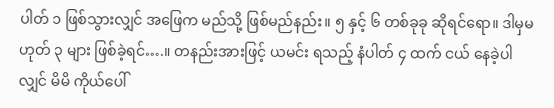ပါတ် ၁ ဖြစ်သွားလျှင် အဖြေက မည်သို့ ဖြစ်မည်နည်း။ ၅ နှင့် ၆ တစ်ခုခု ဆိုရင်ရော။ ဒါမှမဟုတ် ၃ များ ဖြစ်ခဲ့ရင်….။ တနည်းအားဖြင့် ယမင်း ရသည့် နံပါတ် ၄ ထက် ငယ် နေခဲ့ပါလျှင် မိမိ ကိုယ်ပေါ်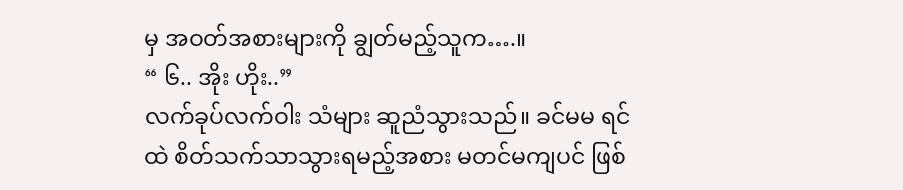မှ အဝတ်အစားများကို ချွတ်မည့်သူက….။
“ ၆.. အိုး ဟိုး..”
လက်ခုပ်လက်ဝါး သံများ ဆူညံသွားသည်။ ခင်မမ ရင်ထဲ စိတ်သက်သာသွားရမည့်အစား မတင်မကျပင် ဖြစ်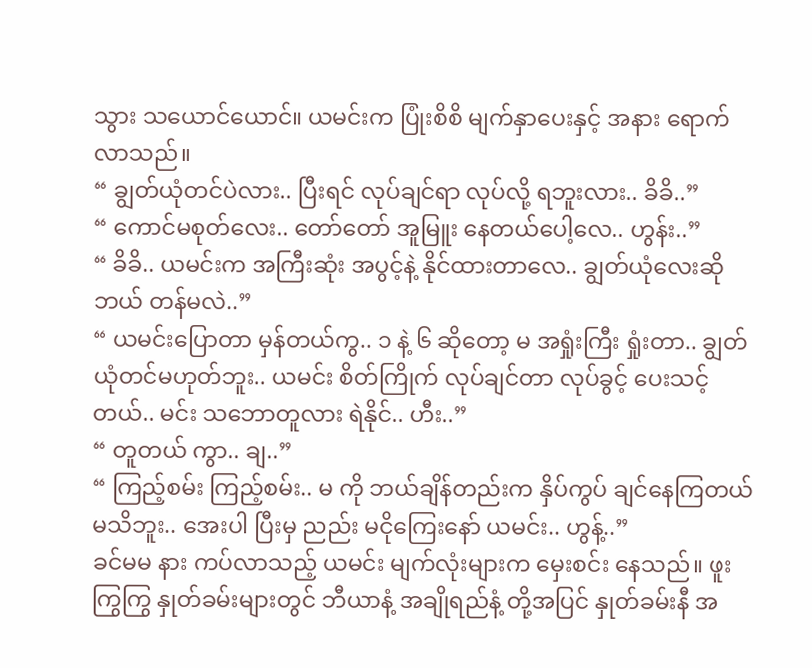သွား သယောင်ယောင်။ ယမင်းက ပြုံးစိစိ မျက်နှာပေးနှင့် အနား ရောက်လာသည်။
“ ချွတ်ယုံတင်ပဲလား.. ပြီးရင် လုပ်ချင်ရာ လုပ်လို့ ရဘူးလား.. ခိခိ..”
“ ကောင်မစုတ်လေး.. တော်တော် အူမြူး နေတယ်ပေါ့လေ.. ဟွန်း..”
“ ခိခိ.. ယမင်းက အကြီးဆုံး အပွင့်နဲ့ နိုင်ထားတာလေ.. ချွတ်ယုံလေးဆို ဘယ် တန်မလဲ..”
“ ယမင်းပြောတာ မှန်တယ်ကွ.. ၁ နဲ့ ၆ ဆိုတော့ မ အရှုံးကြီး ရှုံးတာ.. ချွတ်ယုံတင်မဟုတ်ဘူး.. ယမင်း စိတ်ကြိုက် လုပ်ချင်တာ လုပ်ခွင့် ပေးသင့်တယ်.. မင်း သဘောတူလား ရဲနိုင်.. ဟီး..”
“ တူတယ် ကွာ.. ချ..”
“ ကြည့်စမ်း ကြည့်စမ်း.. မ ကို ဘယ်ချိန်တည်းက နှိပ်ကွပ် ချင်နေကြတယ် မသိဘူး.. အေးပါ ပြီးမှ ညည်း မငိုကြေးနော် ယမင်း.. ဟွန့်..”
ခင်မမ နား ကပ်လာသည့် ယမင်း မျက်လုံးများက မှေးစင်း နေသည်။ ဖူးကြွကြွ နှုတ်ခမ်းများတွင် ဘီယာနံ့ အချိုရည်နံ့ တို့အပြင် နှုတ်ခမ်းနီ အ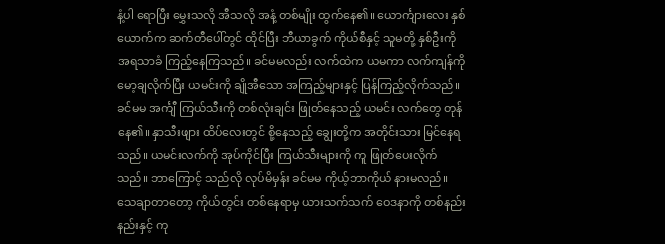နံ့ပါ ရောပြီး မွှေးသလို အီသလို အနံ့ တစ်မျိုး ထွက်နေ၏။ ယောင်္ကျားလေး နှစ်ယောက်က ဆက်တီပေါ်တွင် ထိုင်ပြီး ဘီယာခွက် ကိုယ်စီနှင့် သူမတို့ နှစ်ဦးကို အရသာခံ ကြည့်နေကြသည်။ ခင်မမလည်း လက်ထဲက ယမကာ လက်ကျန်ကို မော့ချလိုက်ပြီး ယမင်းကို ချိုအီသော အကြည့်များနှင့် ပြန်ကြည့်လိုက်သည်။ ခင်မမ အင်္ကျီ ကြယ်သီးကို တစ်လုံးချင်း ဖြုတ်နေသည့် ယမင်း လက်တွေ တုန် နေ၏။ နှာသီးဖျား ထိပ်လေးတွင် စို့နေသည့် ချွေးတို့က အတိုင်းသား မြင်နေရသည်။ ယမင်းလက်ကို အုပ်ကိုင်ပြီး ကြယ်သီးများကို ကူ ဖြုတ်ပေးလိုက်သည်။ ဘာကြောင့် သည်လို လုပ်မိမှန်း ခင်မမ ကိုယ့်ဘာကိုယ် နားမလည်။ သေချာတာတော့ ကိုယ်တွင်း တစ်နေရာမှ ယားသက်သက် ဝေဒနာကို တစ်နည်းနည်းနှင့် ကု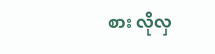စား လိုလှ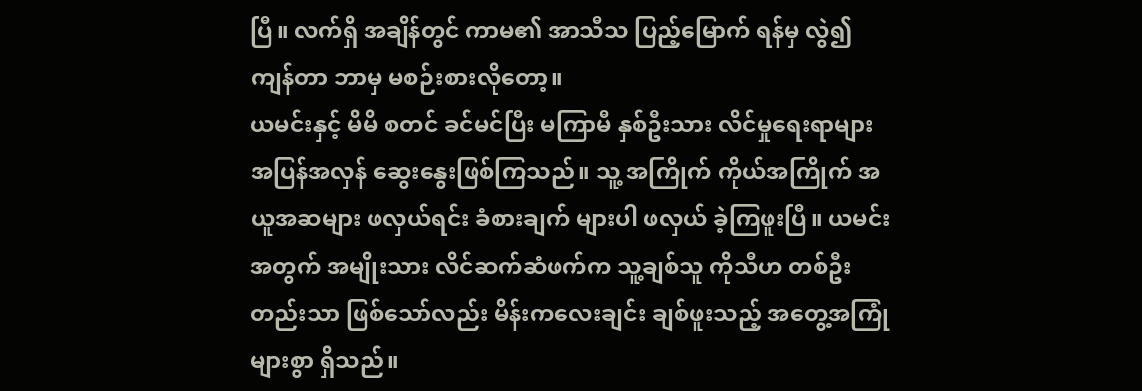ပြီ။ လက်ရှိ အချိန်တွင် ကာမ၏ အာသီသ ပြည့်မြောက် ရန်မှ လွဲ၍ ကျန်တာ ဘာမှ မစဉ်းစားလိုတော့။
ယမင်းနှင့် မိမိ စတင် ခင်မင်ပြီး မကြာမီ နှစ်ဦးသား လိင်မှုရေးရာများ အပြန်အလှန် ဆွေးနွေးဖြစ်ကြသည်။ သူ့ အကြိုက် ကိုယ်အကြိုက် အယူအဆများ ဖလှယ်ရင်း ခံစားချက် များပါ ဖလှယ် ခဲ့ကြဖူးပြီ။ ယမင်း အတွက် အမျိုးသား လိင်ဆက်ဆံဖက်က သူ့ချစ်သူ ကိုသီဟ တစ်ဦးတည်းသာ ဖြစ်သော်လည်း မိန်းကလေးချင်း ချစ်ဖူးသည့် အတွေ့အကြုံ များစွာ ရှိသည်။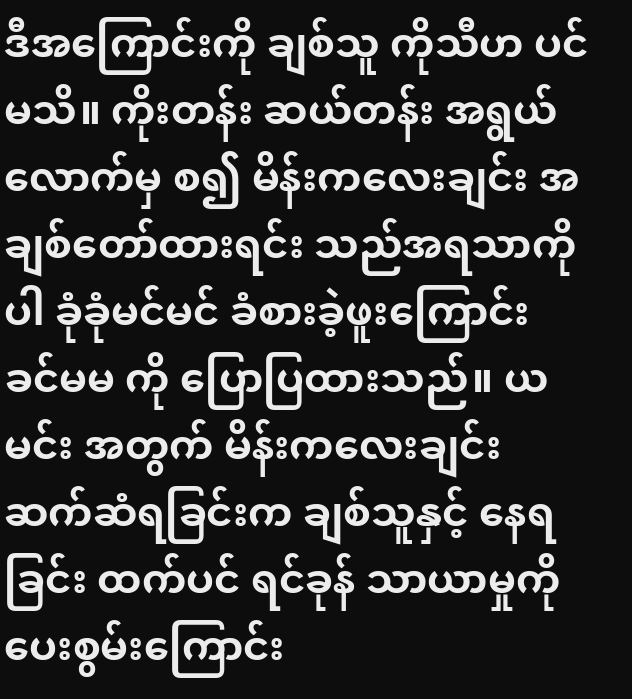ဒီအကြောင်းကို ချစ်သူ ကိုသီဟ ပင် မသိ။ ကိုးတန်း ဆယ်တန်း အရွယ်လောက်မှ စ၍ မိန်းကလေးချင်း အချစ်တော်ထားရင်း သည်အရသာကိုပါ ခုံခုံမင်မင် ခံစားခဲ့ဖူးကြောင်း ခင်မမ ကို ပြောပြထားသည်။ ယမင်း အတွက် မိန်းကလေးချင်း ဆက်ဆံရခြင်းက ချစ်သူနှင့် နေရခြင်း ထက်ပင် ရင်ခုန် သာယာမှုကို ပေးစွမ်းကြောင်း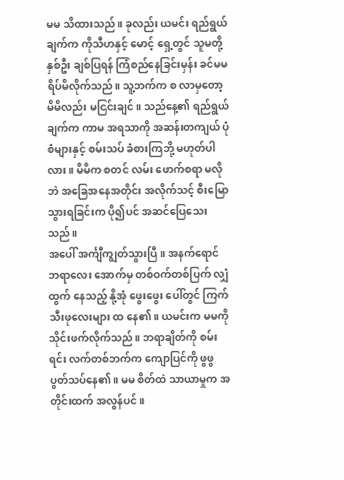မမ သိထားသည်။ ခုလည်း ယမင်း ရည်ရွယ်ချက်က ကိုသီဟနှင့် မောင့် ရှေ့တွင် သူမတို့ နှစ်ဦး ချစ်ပြရန် ကြံစည်နေခြင်းမှန်း ခင်မမ ရိပ်မိလိုက်သည်။ သူ့ဘက်က စ လာမှတော့ မိမိလည်း မငြင်းချင်။ သည်နေ့၏ ရည်ရွယ်ချက်က ကာမ အရသာကို အဆန်းတကျယ် ပုံစံများနှင့် စမ်းသပ် ခံစားကြဘို့ မဟုတ်ပါလား။ မိမိက စတင် လမ်း ဖောက်စရာ မလိုဘဲ အခြေအနေအတိုင်း အလိုက်သင့် စီးမြော သွားရခြင်းက ပို၍ပင် အဆင်ပြေသေးသည်။
အပေါ် အင်္ကျီကျွတ်သွားပြီ။ အနက်ရောင် ဘရာလေး အောက်မှ တစ်ဝက်တစ်ပြက် လျှံထွက် နေသည့် နို့အုံ ဖွေးဖွေး ပေါ်တွင် ကြက်သီးဖုလေးများ ထ နေ၏။ ယမင်းက မမကို သိုင်းဖက်လိုက်သည်။ ဘရာချိတ်ကို စမ်းရင်း လက်တစ်ဘက်က ကျောပြင်ကို ဖွဖွ ပွတ်သပ်နေ၏။ မမ စိတ်ထဲ သာယာမှုက အတိုင်းထက် အလွန်ပင်။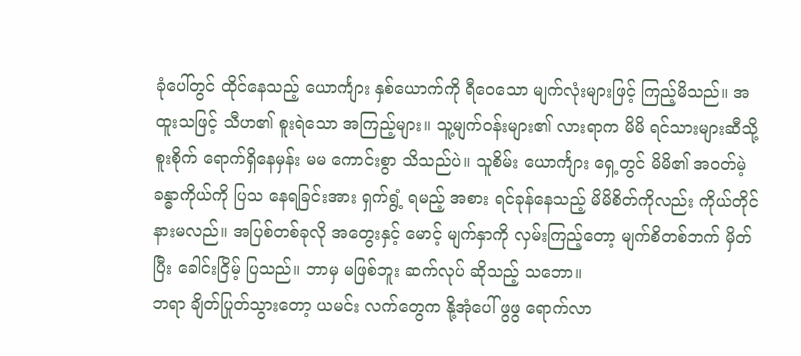ခုံပေါ်တွင် ထိုင်နေသည့် ယောင်္ကျား နှစ်ယောက်ကို ရီဝေသော မျက်လုံးများဖြင့် ကြည့်မိသည်။ အထူးသဖြင့် သီဟ၏ စူးရဲသော အကြည့်များ။ သူ့မျက်ဝန်းများ၏ လားရာက မိမိ ရင်သားများဆီသို့ စူးစိုက် ရောက်ရှိနေမှန်း မမ ကောင်းစွာ သိသည်ပဲ။ သူစိမ်း ယောင်္ကျား ရှေ့တွင် မိမိ၏ အဝတ်မဲ့ ခန္ဓာကိုယ်ကို ပြသ နေရခြင်းအား ရှက်ရွံ့ ရမည့် အစား ရင်ခုန်နေသည့် မိမိစိတ်ကိုလည်း ကိုယ်တိုင် နားမလည်။ အပြစ်တစ်ခုလို အတွေးနှင့် မောင့် မျက်နှာကို လှမ်းကြည့်တော့ မျက်စိတစ်ဘက် မှိတ်ပြီး ခေါင်းငြိမ့် ပြသည်။ ဘာမှ မဖြစ်ဘူး ဆက်လုပ် ဆိုသည့် သဘော။
ဘရာ ချိတ်ပြုတ်သွားတော့ ယမင်း လက်တွေက နို့အုံပေါ် ဖွဖွ ရောက်လာ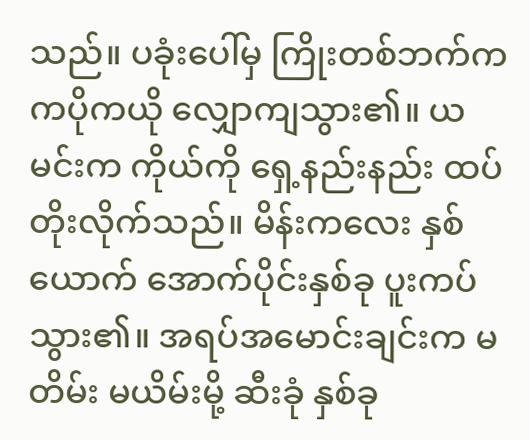သည်။ ပခုံးပေါ်မှ ကြိုးတစ်ဘက်က ကပိုကယို လျှောကျသွား၏။ ယမင်းက ကိုယ်ကို ရှေ့နည်းနည်း ထပ်တိုးလိုက်သည်။ မိန်းကလေး နှစ်ယောက် အောက်ပိုင်းနှစ်ခု ပူးကပ် သွား၏။ အရပ်အမောင်းချင်းက မတိမ်း မယိမ်းမို့ ဆီးခုံ နှစ်ခု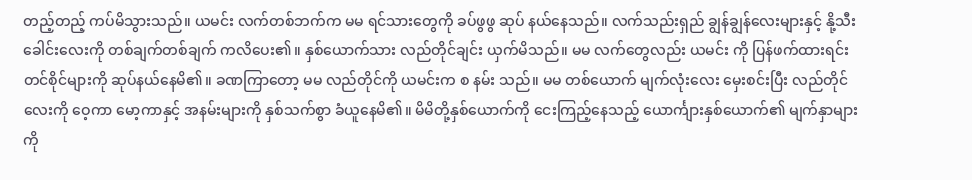တည့်တည့် ကပ်မိသွားသည်။ ယမင်း လက်တစ်ဘက်က မမ ရင်သားတွေကို ခပ်ဖွဖွ ဆုပ် နယ်နေသည်။ လက်သည်းရှည် ချွန်ချွန်လေးများနှင့် နို့သီးခေါင်းလေးကို တစ်ချက်တစ်ချက် ကလိပေး၏။ နှစ်ယောက်သား လည်တိုင်ချင်း ယှက်မိသည်။ မမ လက်တွေလည်း ယမင်း ကို ပြန်ဖက်ထားရင်း တင်စိုင်များကို ဆုပ်နယ်နေမိ၏။ ခဏကြာတော့ မမ လည်တိုင်ကို ယမင်းက စ နမ်း သည်။ မမ တစ်ယောက် မျက်လုံးလေး မှေးစင်းပြီး လည်တိုင်လေးကို ဝေ့ကာ မော့ကာနှင့် အနမ်းများကို နှစ်သက်စွာ ခံယူနေမိ၏။ မိမိတို့နှစ်ယောက်ကို ငေးကြည့်နေသည့် ယောင်္ကျားနှစ်ယောက်၏ မျက်နှာများကို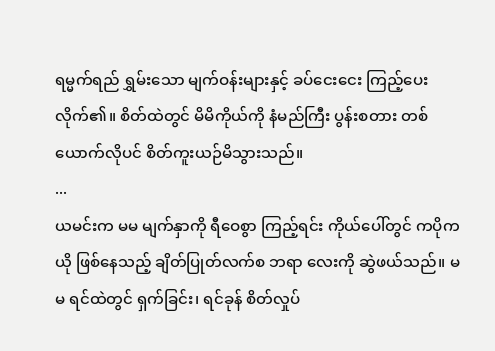ရမ္မက်ရည် ရွှမ်းသော မျက်ဝန်းများနှင့် ခပ်ငေးငေး ကြည့်ပေးလိုက်၏။ စိတ်ထဲတွင် မိမိကိုယ်ကို နံမည်ကြီး ပွန်းစတား တစ်ယောက်လိုပင် စိတ်ကူးယဉ်မိသွားသည်။
...
ယမင်းက မမ မျက်နှာကို ရီဝေစွာ ကြည့်ရင်း ကိုယ်ပေါ်တွင် ကပိုကယို ဖြစ်နေသည့် ချိတ်ပြုတ်လက်စ ဘရာ လေးကို ဆွဲဖယ်သည်။ မမ ရင်ထဲတွင် ရှက်ခြင်း၊ ရင်ခုန် စိတ်လှုပ်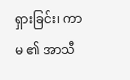ရှားခြင်း၊ ကာမ ၏ အာသီ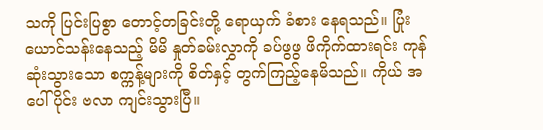သကို ပြင်းပြစွာ တောင့်တခြင်းတို့ ရောယှက် ခံစား နေရသည်။ ပြုံးယောင်သန်းနေသည့် မိမိ နှုတ်ခမ်းလွှာကို ခပ်ဖွဖွ ဖိကိုက်ထားရင်း ကုန်ဆုံးသွားသော စက္ကန့်များကို စိတ်နှင့် တွက်ကြည့်နေမိသည်။ ကိုယ် အပေါ်ပိုင်း ဗလာ ကျင်းသွားပြီ။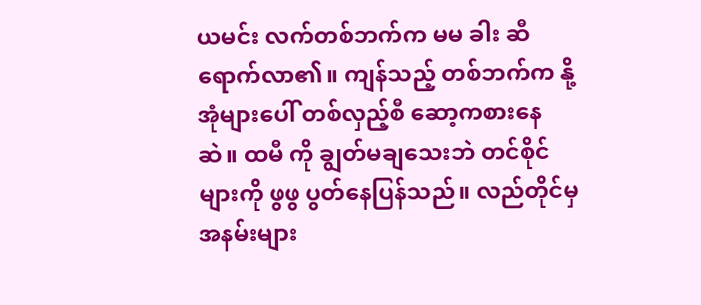ယမင်း လက်တစ်ဘက်က မမ ခါး ဆီ ရောက်လာ၏။ ကျန်သည့် တစ်ဘက်က နို့အုံများပေါ် တစ်လှည့်စီ ဆော့ကစားနေဆဲ။ ထမီ ကို ချွတ်မချသေးဘဲ တင်စိုင်များကို ဖွဖွ ပွတ်နေပြန်သည်။ လည်တိုင်မှ အနမ်းများ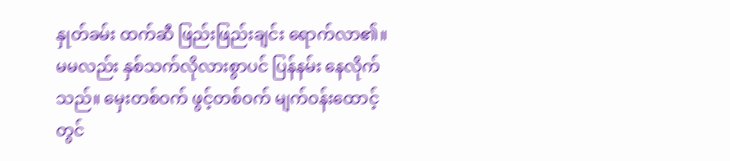နှုတ်ခမ်း ထက်ဆီ ဖြည်းဖြည်းချင်း ရောက်လာ၏။ မမလည်း နှစ်သက်လိုလားစွာပင် ပြန်နမ်း နေလိုက်သည်။ မှေးတစ်ဝက် ဖွင့်တစ်ဝက် မျက်ဝန်းထောင့်တွင်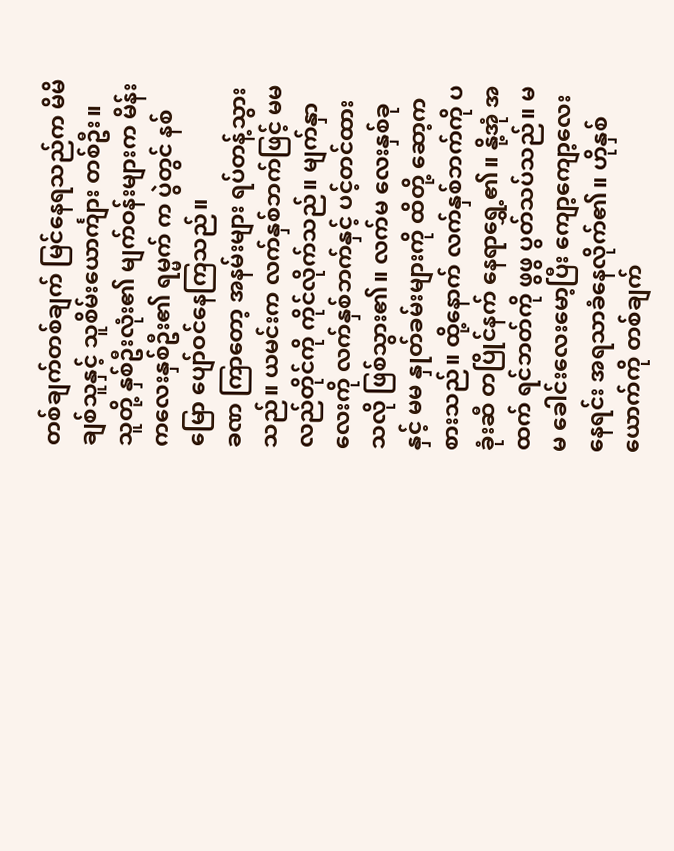တစ်ချက်တစ်ချက် မြင်နေရသည်က မိမိ ချစ်သူနှင့် သူစိမ်းယောင်္ကျား တစ်ဦး။ သူတို့ နှစ်ဦးလုံး၏ မျက်ဝန်းများက မိန်းကလေးနှစ်ဦး၏ ရမ္မက် က ပွဲတွင် နစ်မြော ပျော်ဝင်နေကြသည်။
ခဏ ကြာတော့ အနမ်းများ ရပ်တန့်သွားသည်။ ယမင်းက လက်နှစ်ဘက်ဖြင့် မမ လည်တိုင်ကို ကိုင်လိုက်သည်။ မျက်နှာလေးကို လက်နှစ်ဘက်နှင့် ပင့်တင်ထားသလို ဖြစ်သွား၏။ လက်မ လေးနှစ်ခုနှင့် မမ နှုတ်ခမ်းများကို ထိတို့ ဆော့ကစားသည်။ ထို့နောက် လက်နှစ်ဘက်ကို ပခုံးဆီ တပြိုင်နက် နေရာရွှေ့၏။ နို့အုံ အထက် ရင်ဘတ်ကို ဖွဖွ ပွတ်သပ်သည်။ မမ ခေါင်းလေးမော့ပြီး ကျော့ကျော့လေး နေရင်း အရသာခံနေလိုက်၏။ ဟိုနှစ်ယောက်ကို တစ်ချက်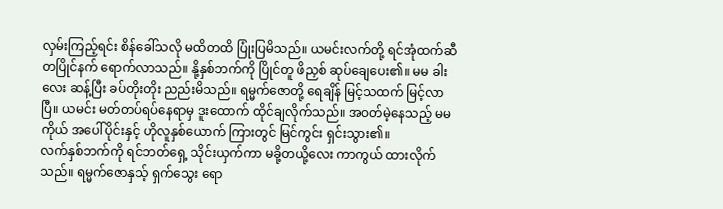လှမ်းကြည့်ရင်း စိန်ခေါ်သလို မထိတထိ ပြုံးပြမိသည်။ ယမင်းလက်တို့ ရင်အုံထက်ဆီ တပြိုင်နက် ရောက်လာသည်။ နို့နှစ်ဘက်ကို ပြိုင်တူ ဖိညှစ် ဆုပ်ချေပေး၏။ မမ ခါးလေး ဆန့်ပြီး ခပ်တိုးတိုး ညည်းမိသည်။ ရမ္မက်ဇောတို့ ရေချိန် မြင့်သထက် မြင့်လာပြီ။ ယမင်း မတ်တပ်ရပ်နေရာမှ ဒူးထောက် ထိုင်ချလိုက်သည်။ အဝတ်မဲ့နေသည့် မမ ကိုယ် အပေါ်ပိုင်းနှင့် ဟိုလူနှစ်ယောက် ကြားတွင် မြင်ကွင်း ရှင်းသွား၏။
လက်နှစ်ဘက်ကို ရင်ဘတ်ရှေ့ သိုင်းယှက်ကာ မခို့တယို့လေး ကာကွယ် ထားလိုက်သည်။ ရမ္မက်ဇောနှသ့် ရှက်သွေး ရော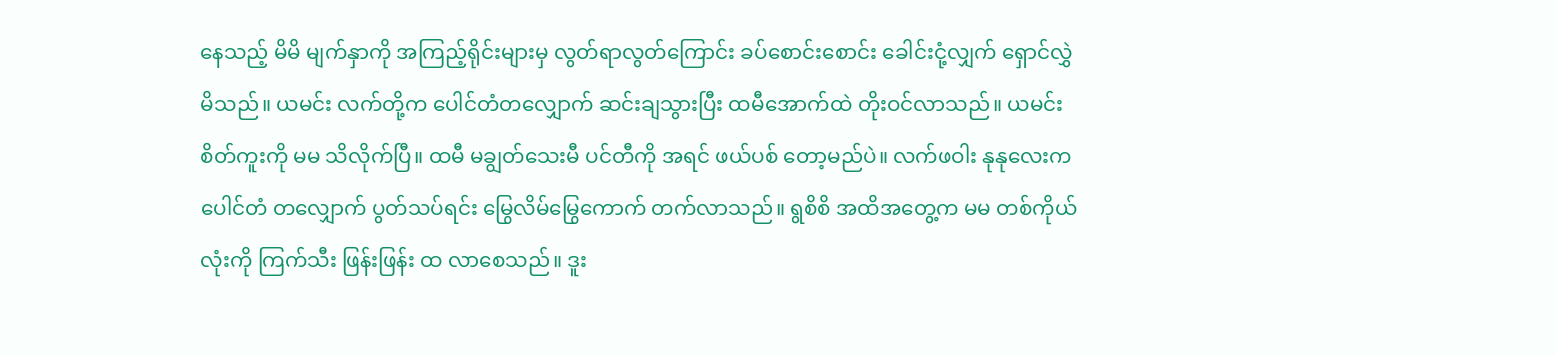နေသည့် မိမိ မျက်နှာကို အကြည့်ရိုင်းများမှ လွတ်ရာလွတ်ကြောင်း ခပ်စောင်းစောင်း ခေါင်းငုံ့လျှက် ရှောင်လွှဲမိသည်။ ယမင်း လက်တို့က ပေါင်တံတလျှောက် ဆင်းချသွားပြီး ထမီအောက်ထဲ တိုးဝင်လာသည်။ ယမင်း စိတ်ကူးကို မမ သိလိုက်ပြီ။ ထမီ မချွတ်သေးမီ ပင်တီကို အရင် ဖယ်ပစ် တော့မည်ပဲ။ လက်ဖဝါး နုနုလေးက ပေါင်တံ တလျှောက် ပွတ်သပ်ရင်း မြွေလိမ်မြွေကောက် တက်လာသည်။ ရွစိစိ အထိအတွေ့က မမ တစ်ကိုယ်လုံးကို ကြက်သီး ဖြန်းဖြန်း ထ လာစေသည်။ ဒူး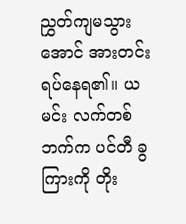ညွှတ်ကျမသွားအောင် အားတင်း ရပ်နေရ၏။ ယမင်း လက်တစ်ဘက်က ပင်တီ ခွကြားကို တိုး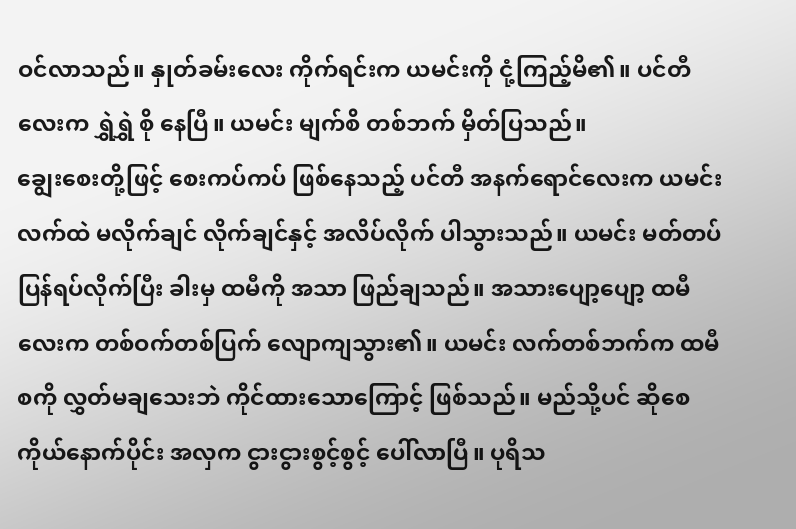ဝင်လာသည်။ နှုတ်ခမ်းလေး ကိုက်ရင်းက ယမင်းကို ငုံ့ကြည့်မိ၏။ ပင်တီလေးက ရွှဲရွှဲ စို နေပြီ။ ယမင်း မျက်စိ တစ်ဘက် မှိတ်ပြသည်။
ချွေးစေးတို့ဖြင့် စေးကပ်ကပ် ဖြစ်နေသည့် ပင်တီ အနက်ရောင်လေးက ယမင်းလက်ထဲ မလိုက်ချင် လိုက်ချင်နှင့် အလိပ်လိုက် ပါသွားသည်။ ယမင်း မတ်တပ်ပြန်ရပ်လိုက်ပြီး ခါးမှ ထမီကို အသာ ဖြည်ချသည်။ အသားပျော့ပျော့ ထမီလေးက တစ်ဝက်တစ်ပြက် လျောကျသွား၏။ ယမင်း လက်တစ်ဘက်က ထမီစကို လွှတ်မချသေးဘဲ ကိုင်ထားသောကြောင့် ဖြစ်သည်။ မည်သို့ပင် ဆိုစေ ကိုယ်နောက်ပိုင်း အလှက ငွားငွားစွင့်စွင့် ပေါ်လာပြီ။ ပုရိသ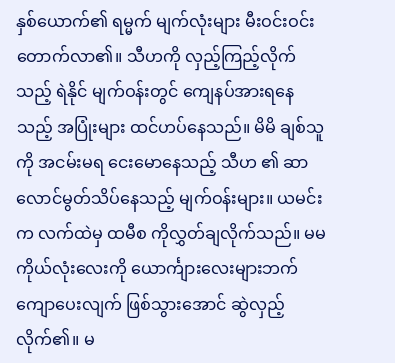နှစ်ယောက်၏ ရမ္မက် မျက်လုံးများ မီးဝင်းဝင်း တောက်လာ၏။ သီဟကို လှည့်ကြည့်လိုက်သည့် ရဲနိုင် မျက်ဝန်းတွင် ကျေနပ်အားရနေသည့် အပြုံးများ ထင်ဟပ်နေသည်။ မိမိ ချစ်သူကို အငမ်းမရ ငေးမောနေသည့် သီဟ ၏ ဆာလောင်မွတ်သိပ်နေသည့် မျက်ဝန်းများ။ ယမင်းက လက်ထဲမှ ထမီစ ကိုလွှတ်ချလိုက်သည်။ မမ ကိုယ်လုံးလေးကို ယောင်္ကျားလေးများဘက် ကျောပေးလျက် ဖြစ်သွားအောင် ဆွဲလှည့်လိုက်၏။ မ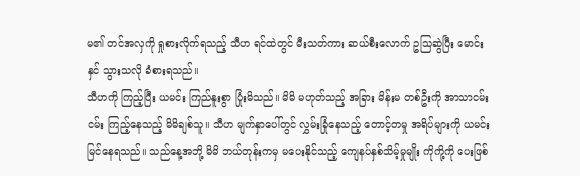မ၏ တင်အလှကို ရှုစားလိုက်ရသည့် သီဟ ရင်ထဲတွင် မီးသတ်ကား ဆယ်စီးလောက် ဥသြဆွဲပြီး မောင်းနှင် သွားသလို ခံစားရသည်။
သီဟကို ကြည့်ပြီး ယမင်း ကြည်နူးစွာ ပြုံးမိသည်။ မိမိ မဟုတ်သည့် အခြား မိန်းမ တစ်ဦးကို အာသာငမ်းငမ်း ကြည့်နေသည့် မိမိချစ်သူ။ သီဟ မျက်နှာပေါ်တွင် လွှမ်းခြုံနေသည့် တောင့်တမှု အရိပ်များကို ယမင်း မြင်နေရသည်။ သည်နေ့အဘို့ မိမိ ဘယ်တုန်းကမှ မပေးနိုင်သည့် ကျေနပ်နှစ်သိမ့်မှုမျိုး ကိုကို့ကို ပေးဖြစ်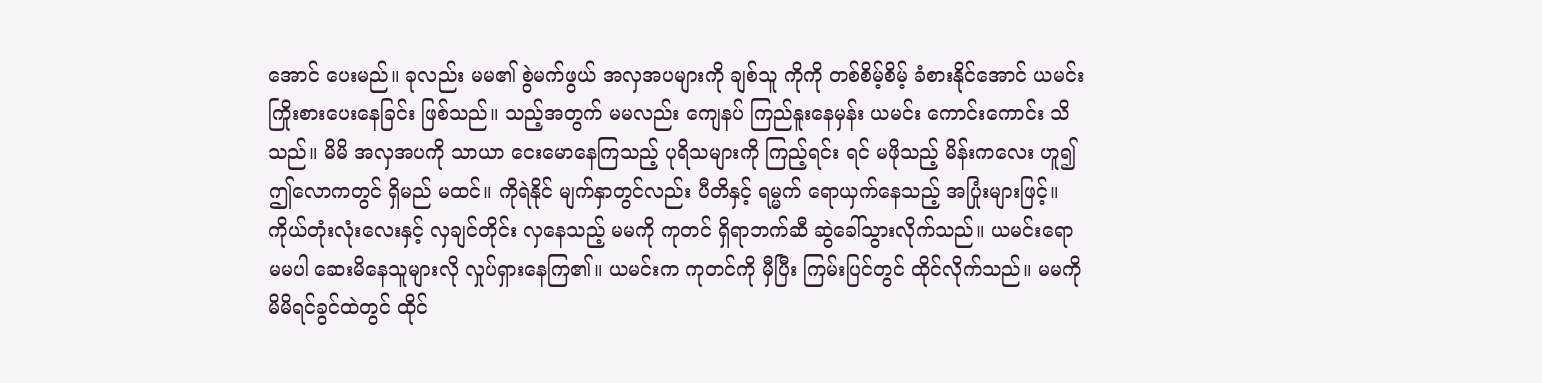အောင် ပေးမည်။ ခုလည်း မမ၏ စွဲမက်ဖွယ် အလှအပများကို ချစ်သူ ကိုကို တစ်စိမ့်စိမ့် ခံစားနိုင်အောင် ယမင်း ကြိုးစားပေးနေခြင်း ဖြစ်သည်။ သည့်အတွက် မမလည်း ကျေနပ် ကြည်နူးနေမှန်း ယမင်း ကောင်းကောင်း သိသည်။ မိမိ အလှအပကို သာယာ ငေးမောနေကြသည့် ပုရိသများကို ကြည့်ရင်း ရင် မဖိုသည့် မိန်းကလေး ဟူ၍ ဤလောကတွင် ရှိမည် မထင်။ ကိုရဲနိုင် မျက်နှာတွင်လည်း ပီတိနှင့် ရမ္မက် ရောယှက်နေသည့် အပြုံးများဖြင့်။
ကိုယ်တုံးလုံးလေးနှင့် လှချင်တိုင်း လှနေသည့် မမကို ကုတင် ရှိရာဘက်ဆီ ဆွဲခေါ်သွားလိုက်သည်။ ယမင်းရော မမပါ ဆေးမိနေသူများလို လှုပ်ရှားနေကြ၏။ ယမင်းက ကုတင်ကို မှီပြီး ကြမ်းပြင်တွင် ထိုင်လိုက်သည်။ မမကို မိမိရင်ခွင်ထဲတွင် ထိုင်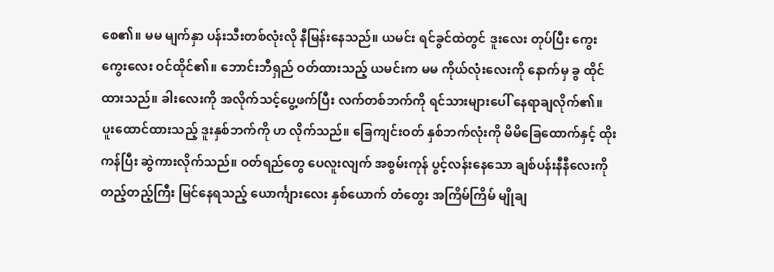စေ၏။ မမ မျက်နှာ ပန်းသီးတစ်လုံးလို နီမြန်းနေသည်။ ယမင်း ရင်ခွင်ထဲတွင် ဒူးလေး တုပ်ပြီး ကွေးကွေးလေး ဝင်ထိုင်၏။ ဘောင်းဘီရှည် ဝတ်ထားသည့် ယမင်းက မမ ကိုယ်လုံးလေးကို နောက်မှ ခွ ထိုင် ထားသည်။ ခါးလေးကို အလိုက်သင့်ပွေ့ဖက်ပြီး လက်တစ်ဘက်ကို ရင်သားများပေါ် နေရာချလိုက်၏။ ပူးထောင်ထားသည့် ဒူးနှစ်ဘက်ကို ဟ လိုက်သည်။ ခြေကျင်းဝတ် နှစ်ဘက်လုံးကို မိမိခြေထောက်နှင့် ထိုးကန်ပြီး ဆွဲကားလိုက်သည်။ ဝတ်ရည်တွေ ပေလူးလျက် အစွမ်းကုန် ပွင့်လန်းနေသော ချစ်ပန်းနီနီလေးကို တည့်တည့်ကြီး မြင်နေရသည့် ယောင်္ကျားလေး နှစ်ယောက် တံတွေး အကြိမ်ကြိမ် မျိုချ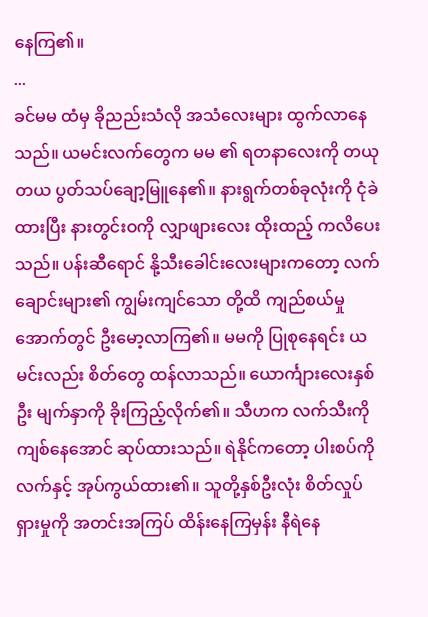နေကြ၏။
...
ခင်မမ ထံမှ ခိုညည်းသံလို အသံလေးများ ထွက်လာနေသည်။ ယမင်းလက်တွေက မမ ၏ ရတနာလေးကို တယုတယ ပွတ်သပ်ချော့မြူနေ၏။ နားရွက်တစ်ခုလုံးကို ငုံခဲထားပြီး နားတွင်းဝကို လျှာဖျားလေး ထိုးထည့် ကလိပေးသည်။ ပန်းဆီရောင် နို့သီးခေါင်းလေးများကတော့ လက်ချောင်းများ၏ ကျွမ်းကျင်သော တို့ထိ ကျည်စယ်မှု အောက်တွင် ဦးမော့လာကြ၏။ မမကို ပြုစုနေရင်း ယမင်းလည်း စိတ်တွေ ထန်လာသည်။ ယောင်္ကျားလေးနှစ်ဦး မျက်နှာကို ခိုးကြည့်လိုက်၏။ သီဟက လက်သီးကို ကျစ်နေအောင် ဆုပ်ထားသည်။ ရဲနိုင်ကတော့ ပါးစပ်ကို လက်နှင့် အုပ်ကွယ်ထား၏။ သူတို့နှစ်ဦးလုံး စိတ်လှုပ်ရှားမှုကို အတင်းအကြပ် ထိန်းနေကြမှန်း နီရဲနေ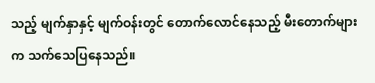သည့် မျက်နှာနှင့် မျက်ဝန်းတွင် တောက်လောင်နေသည့် မီးတောက်များက သက်သေပြနေသည်။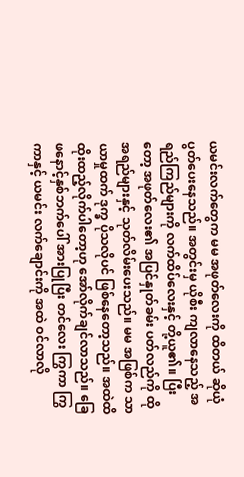ယမင်းလက်တွေက မမ အဖုတ်လေးကို ထိတယ် ဆိုယုံ ပွတ်ပေးနေသည်။ အတွင်းမှ ယိုစီး ကျလာနေသည့် အရည်ကြည်များကို လက်ထိပ်လေးနှင့် တို့ယူ၏။ ပြီးတော့ အဖုတ်လေး၏ အပြင်နှုတ်ခမ်း ပတ်လည်ကို ထို အရည်များနှင့် သုတ်လိမ်းပေးသည်။ မမ အဖြစ်က သာယာမှုထက် ဒုက္ခ ပိုသလိုပင် ဖြစ်နေတော့သည်။ အထဲထိ ထိုးထည့်လိုက်ပါတော့ဟု အော်လိုက်ချင်လာသည်။ ခြေဖနောင့်နှစ်ဘက်ပေါ် အားပြုပြီး တင်လေး ကြွကာ ကြွကာနှင့် ယမင်း လက်ချောင်းကို အထဲ ဝင်လာလို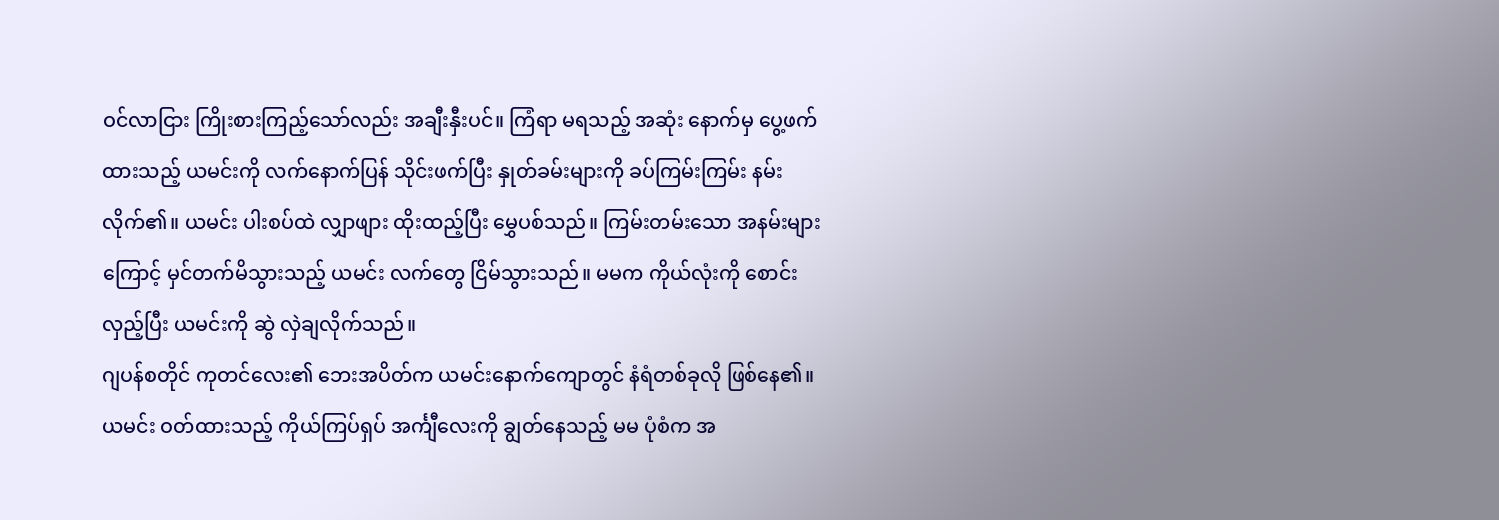ဝင်လာငြား ကြိုးစားကြည့်သော်လည်း အချီးနှီးပင်။ ကြံရာ မရသည့် အဆုံး နောက်မှ ပွေ့ဖက်ထားသည့် ယမင်းကို လက်နောက်ပြန် သိုင်းဖက်ပြီး နှုတ်ခမ်းများကို ခပ်ကြမ်းကြမ်း နမ်း လိုက်၏။ ယမင်း ပါးစပ်ထဲ လျှာဖျား ထိုးထည့်ပြီး မွှေပစ်သည်။ ကြမ်းတမ်းသော အနမ်းများကြောင့် မှင်တက်မိသွားသည့် ယမင်း လက်တွေ ငြိမ်သွားသည်။ မမက ကိုယ်လုံးကို စောင်းလှည့်ပြီး ယမင်းကို ဆွဲ လှဲချလိုက်သည်။
ဂျပန်စတိုင် ကုတင်လေး၏ ဘေးအပိတ်က ယမင်းနောက်ကျောတွင် နံရံတစ်ခုလို ဖြစ်နေ၏။ ယမင်း ဝတ်ထားသည့် ကိုယ်ကြပ်ရှပ် အင်္ကျီလေးကို ချွတ်နေသည့် မမ ပုံစံက အ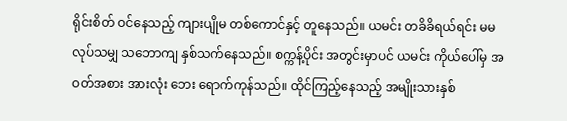ရိုင်းစိတ် ဝင်နေသည့် ကျားပျိုမ တစ်ကောင်နှင့် တူနေသည်။ ယမင်း တခိခိရယ်ရင်း မမ လုပ်သမျှ သဘောကျ နှစ်သက်နေသည်။ စက္ကန့်ပိုင်း အတွင်းမှာပင် ယမင်း ကိုယ်ပေါ်မှ အဝတ်အစား အားလုံး ဘေး ရောက်ကုန်သည်။ ထိုင်ကြည့်နေသည့် အမျိုးသားနှစ်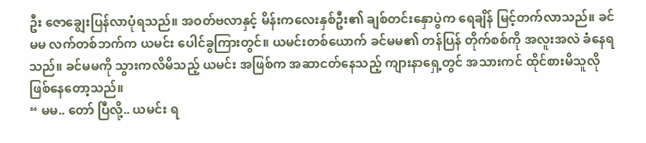ဦး ဇောချွေးပြန်လာပုံရသည်။ အဝတ်ဗလာနှင့် မိန်းကလေးနှစ်ဦး၏ ချစ်တင်းနှောပွဲက ရေချိန် မြင့်တက်လာသည်။ ခင်မမ လက်တစ်ဘက်က ယမင်း ပေါင်ခွကြားတွင်။ ယမင်းတစ်ယောက် ခင်မမ၏ တန်ပြန် တိုက်စစ်ကို အလူးအလဲ ခံနေရသည်။ ခင်မမကို သွားကလိမိသည့် ယမင်း အဖြစ်က အဆာငတ်နေသည့် ကျားနာရှေ့တွင် အသားကင် ထိုင်စားမိသူလို ဖြစ်နေတော့သည်။
“ မမ.. တော် ပြီလို့.. ယမင်း ရ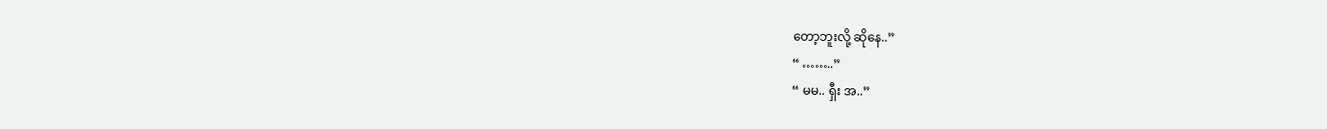တော့ဘူးလို့ ဆိုနေ..”
“ ……..”
“ မမ.. ရှီး အ..”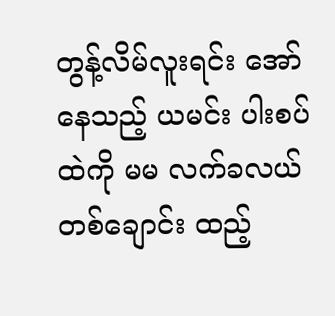တွန့်လိမ်လူးရင်း အော်နေသည့် ယမင်း ပါးစပ်ထဲကို မမ လက်ခလယ် တစ်ချောင်း ထည့်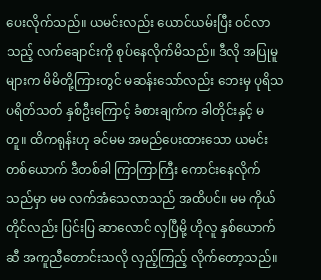ပေးလိုက်သည်။ ယမင်းလည်း ယောင်ယမ်းပြီး ဝင်လာသည့် လက်ချောင်းကို စုပ်နေလိုက်မိသည်။ ဒီလို အပြုမူ များက မိမိတို့ကြားတွင် မဆန်းသော်လည်း ဘေးမှ ပုရိသ ပရိတ်သတ် နှစ်ဦးကြောင့် ခံစားချက်က ခါတိုင်းနှင့် မတူ။ ထိကရုန်းဟု ခင်မမ အမည်ပေးထားသော ယမင်း တစ်ယောက် ဒီတစ်ခါ ကြာကြာကြီး ကောင်းနေလိုက်သည်မှာ မမ လက်အံသေလာသည် အထိပင်။ မမ ကိုယ်တိုင်လည်း ပြင်းပြ ဆာလောင် လှပြီမို့ ဟိုလူ နှစ်ယောက်ဆီ အကူညီတောင်းသလို လှည့်ကြည့် လိုက်တော့သည်။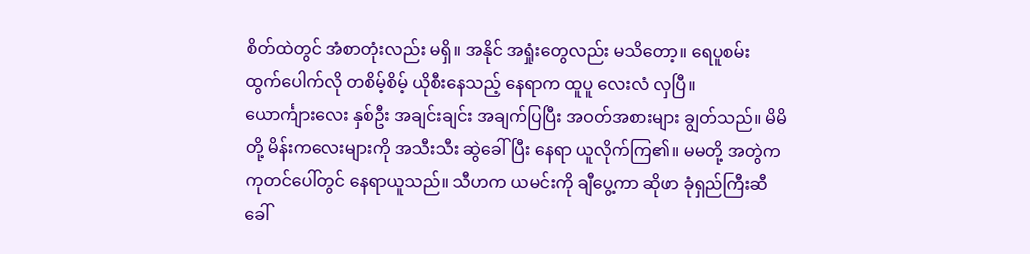စိတ်ထဲတွင် အံစာတုံးလည်း မရှိ။ အနိုင် အရှုံးတွေလည်း မသိတော့။ ရေပူစမ်း ထွက်ပေါက်လို တစိမ့်စိမ့် ယိုစီးနေသည့် နေရာက ထူပူ လေးလံ လှပြီ။
ယောင်္ကျားလေး နှစ်ဦး အချင်းချင်း အချက်ပြပြီး အဝတ်အစားများ ချွတ်သည်။ မိမိတို့ မိန်းကလေးများကို အသီးသီး ဆွဲခေါ်ပြီး နေရာ ယူလိုက်ကြ၏။ မမတို့ အတွဲက ကုတင်ပေါ်တွင် နေရာယူသည်။ သီဟက ယမင်းကို ချီပွေ့ကာ ဆိုဖာ ခုံရှည်ကြီးဆီ ခေါ်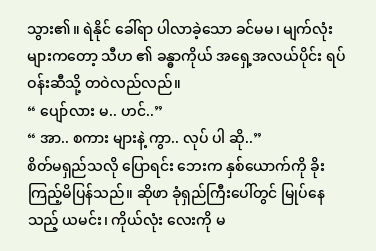သွား၏။ ရဲနိုင် ခေါ်ရာ ပါလာခဲ့သော ခင်မမ၊ မျက်လုံး များကတော့ သီဟ ၏ ခန္ဓာကိုယ် အရှေ့အလယ်ပိုင်း ရပ်ဝန်းဆီသို့ တဝဲလည်လည်။
“ ပျော်လား မ.. ဟင်..”
“ အာ.. စကား များနဲ့ ကွာ.. လုပ် ပါ ဆို..”
စိတ်မရှည်သလို ပြောရင်း ဘေးက နှစ်ယောက်ကို ခိုးကြည့်မိပြန်သည်။ ဆိုဖာ ခုံရှည်ကြီးပေါ်တွင် မြုပ်နေသည့် ယမင်း၊ ကိုယ်လုံး လေးကို မ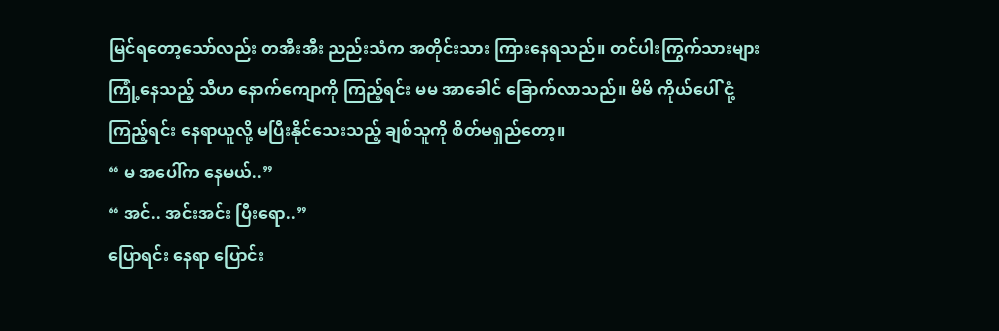မြင်ရတော့သော်လည်း တအီးအီး ညည်းသံက အတိုင်းသား ကြားနေရသည်။ တင်ပါးကြွက်သားများ ကြုံ့နေသည့် သီဟ နောက်ကျောကို ကြည့်ရင်း မမ အာခေါင် ခြောက်လာသည်။ မိမိ ကိုယ်ပေါ် ငုံ့ကြည့်ရင်း နေရာယူလို့ မပြီးနိုင်သေးသည့် ချစ်သူကို စိတ်မရှည်တော့။
“ မ အပေါ်က နေမယ်..”
“ အင်.. အင်းအင်း ပြီးရော..”
ပြောရင်း နေရာ ပြောင်း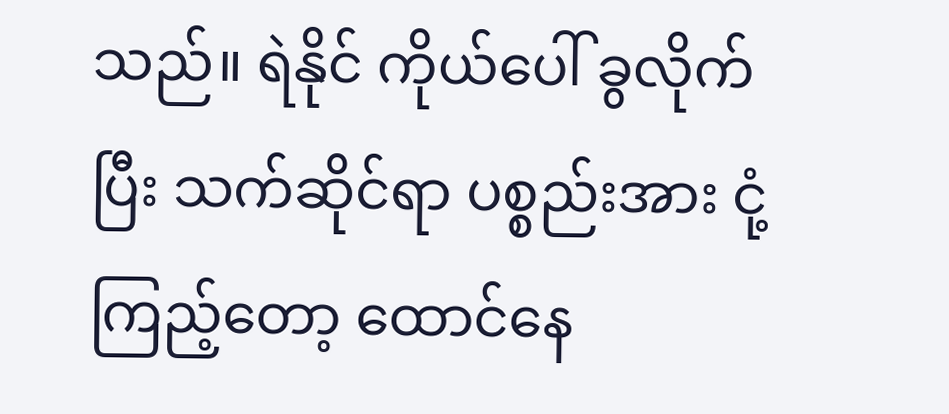သည်။ ရဲနိုင် ကိုယ်ပေါ် ခွလိုက်ပြီး သက်ဆိုင်ရာ ပစ္စည်းအား ငုံ့ကြည့်တော့ ထောင်နေ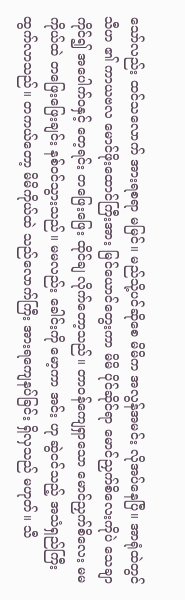သော်လည်း ထင်သလောက် အားရစရာ မမြင်။ မည်သို့ပင်ဆိုစေ မိမိက အလွန်အမင်း လိုအပ်နေပြီ။ အာရုံထဲတွင် သီဟ ၏ ကာယဗလ မောင်ဖိုးထောင်ကြီးအား မြင်ယောင်တွေးကာ မိမိ ပိုင်ဆိုင်ရာ မောင်ညှက်စိလေးကိုပဲ သေချာကိုင်၍ အပေါက်ဝနှင့် တေ့ရင်း တဖြေးဖြေး ထိုင်ချ လိုက်တော့သည်။ တာဝန်ကျေရှာသော မောင်ညှက်စိလေး မမ ကိုယ်ထဲ တဖြေးဖြေးချင်း နစ်ဝင်သွားသည်။ မမလည်း ခေါင်းကို မော့ကာ အင်း ဟု ဆွဲငင်သည့် အသံရှည်ကြီး ထွက်လာသည်။ တကယ်တော့ မိမိကိုယ်ထဲ သည်လောက်ကြီး အားရကျေနပ်ခြင်း ရှိလှသည် မဟုတ်။ သီ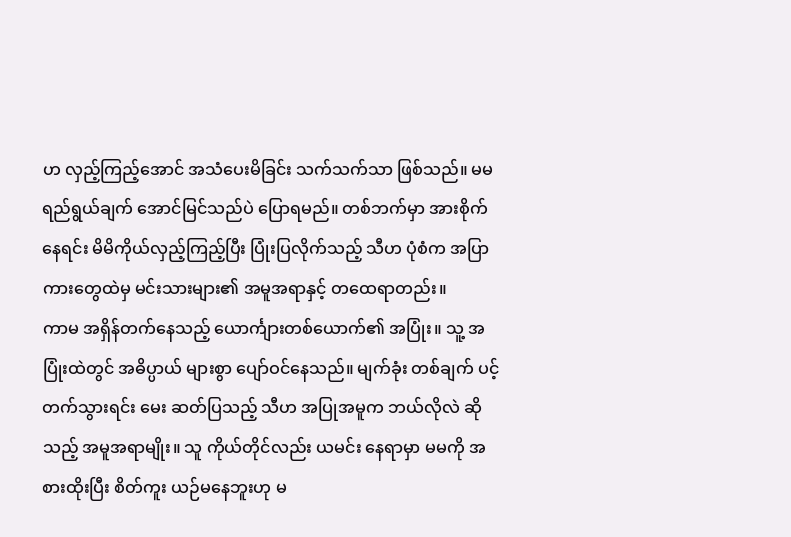ဟ လှည့်ကြည့်အောင် အသံပေးမိခြင်း သက်သက်သာ ဖြစ်သည်။ မမ ရည်ရွယ်ချက် အောင်မြင်သည်ပဲ ပြောရမည်။ တစ်ဘက်မှာ အားစိုက်နေရင်း မိမိကိုယ်လှည့်ကြည့်ပြီး ပြုံးပြလိုက်သည့် သီဟ ပုံစံက အပြာကားတွေထဲမှ မင်းသားများ၏ အမူအရာနှင့် တထေရာတည်း။
ကာမ အရှိန်တက်နေသည့် ယောင်္ကျားတစ်ယောက်၏ အပြုံး။ သူ့ အပြုံးထဲတွင် အဓိပ္ပာယ် များစွာ ပျော်ဝင်နေသည်။ မျက်ခုံး တစ်ချက် ပင့်တက်သွားရင်း မေး ဆတ်ပြသည့် သီဟ အပြုအမူက ဘယ်လိုလဲ ဆိုသည့် အမူအရာမျိုး။ သူ ကိုယ်တိုင်လည်း ယမင်း နေရာမှာ မမကို အစားထိုးပြီး စိတ်ကူး ယဉ်မနေဘူးဟု မ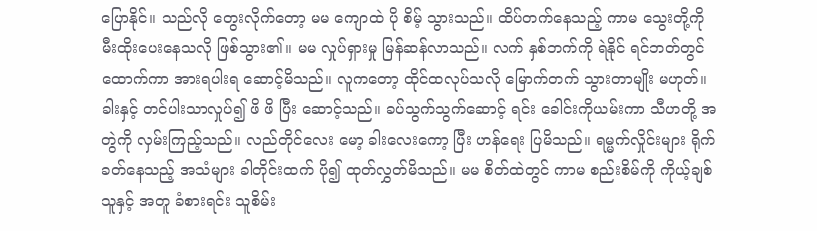ပြောနိုင်။ သည်လို တွေးလိုက်တော့ မမ ကျောထဲ ပို စိမ့် သွားသည်။ ထိပ်တက်နေသည့် ကာမ သွေးတို့ကို မီးထိုးပေးနေသလို ဖြစ်သွား၏။ မမ လှုပ်ရှားမှု မြန်ဆန်လာသည်။ လက် နှစ်ဘက်ကို ရဲနိုင် ရင်ဘတ်တွင် ထောက်ကာ အားရပါးရ ဆောင့်မိသည်။ လူကတော့ ထိုင်ထလုပ်သလို မြောက်တက် သွားတာမျိုး မဟုတ်။ ခါးနှင့် တင်ပါးသာလှုပ်၍ ဖိ ဖိ ပြီး ဆောင့်သည်။ ခပ်သွက်သွက်ဆောင့် ရင်း ခေါင်းကိုယမ်းကာ သီဟတို့ အတွဲကို လှမ်းကြည့်သည်။ လည်တိုင်လေး မော့ ခါးလေးကော့ ပြီး ဟန်ရေး ပြမိသည်။ ရမ္မက်လှိုင်းများ ရိုက်ခတ်နေသည့် အသံများ ခါတိုင်းထက် ပို၍ ထုတ်လွှတ်မိသည်။ မမ စိတ်ထဲတွင် ကာမ စည်းစိမ်ကို ကိုယ့်ချစ်သူနှင့် အတူ ခံစားရင်း သူစိမ်း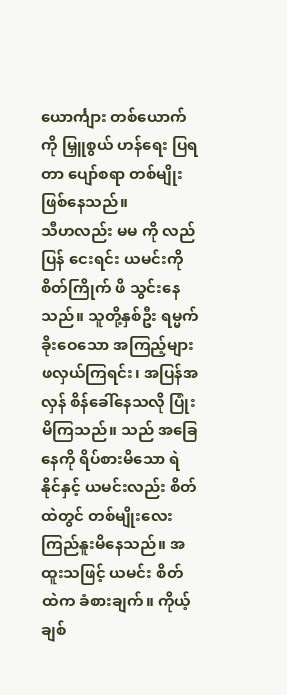ယောင်္ကျား တစ်ယောက်ကို မြှူစွယ် ဟန်ရေး ပြရတာ ပျော်စရာ တစ်မျိုး ဖြစ်နေသည်။
သီဟလည်း မမ ကို လည်ပြန် ငေးရင်း ယမင်းကို စိတ်ကြိုက် ဖိ သွင်းနေသည်။ သူတို့နှစ်ဦး ရမ္မက်ခိုးဝေသော အကြည့်များ ဖလှယ်ကြရင်း၊ အပြန်အလှန် စိန်ခေါ်နေသလို ပြုံးမိကြသည်။ သည် အခြေနေကို ရိပ်စားမိသော ရဲနိုင်နှင့် ယမင်းလည်း စိတ်ထဲတွင် တစ်မျိုးလေး ကြည်နူးမိနေသည်။ အထူးသဖြင့် ယမင်း စိတ်ထဲက ခံစားချက်။ ကိုယ့်ချစ်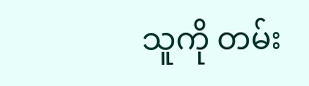သူကို တမ်း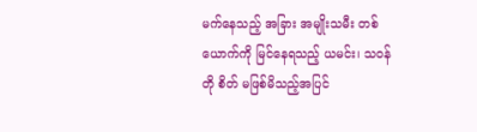မက်နေသည့် အခြား အမျိုးသမီး တစ်ယောက်ကို မြင်နေရသည့် ယမင်း၊ သဝန်တို စိတ် မဖြစ်မိသည့်အပြင်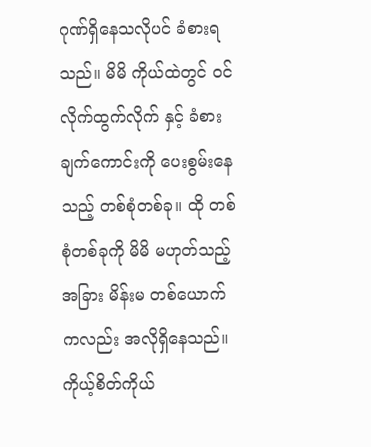ဂုဏ်ရှိနေသလိုပင် ခံစားရသည်။ မိမိ ကိုယ်ထဲတွင် ဝင်လိုက်ထွက်လိုက် နှင့် ခံစားချက်ကောင်းကို ပေးစွမ်းနေသည့် တစ်စုံတစ်ခု။ ထို တစ်စုံတစ်ခုကို မိမိ မဟုတ်သည့် အခြား မိန်းမ တစ်ယောက်ကလည်း အလိုရှိနေသည်။ ကိုယ့်စိတ်ကိုယ်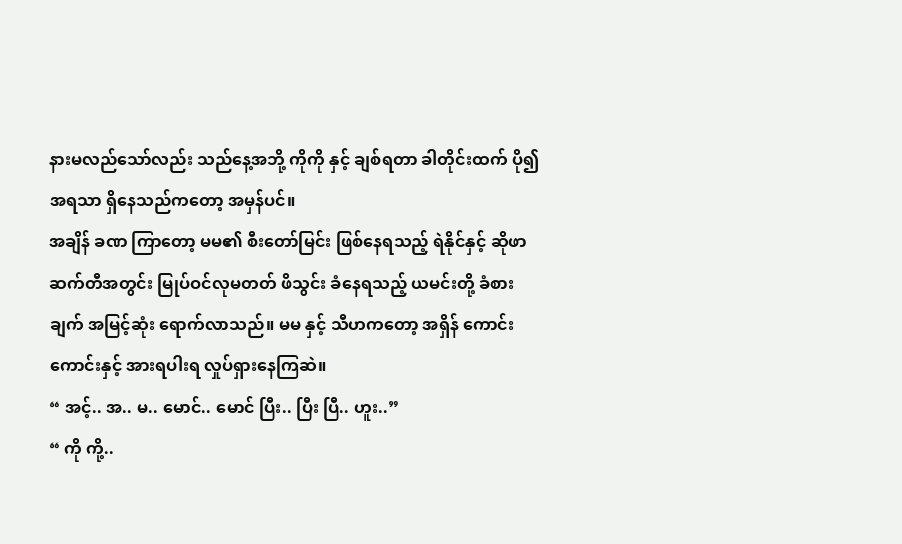နားမလည်သော်လည်း သည်နေ့အဘို့ ကိုကို နှင့် ချစ်ရတာ ခါတိုင်းထက် ပို၍ အရသာ ရှိနေသည်ကတော့ အမှန်ပင်။
အချိန် ခဏ ကြာတော့ မမ၏ စီးတော်မြင်း ဖြစ်နေရသည့် ရဲနိုင်နှင့် ဆိုဖာ ဆက်တီအတွင်း မြုပ်ဝင်လုမတတ် ဖိသွင်း ခံနေရသည့် ယမင်းတို့ ခံစားချက် အမြင့်ဆုံး ရောက်လာသည်။ မမ နှင့် သီဟကတော့ အရှိန် ကောင်းကောင်းနှင့် အားရပါးရ လှုပ်ရှားနေကြဆဲ။
“ အင့်.. အ.. မ.. မောင်.. မောင် ပြီး.. ပြီး ပြီ.. ဟူး..”
“ ကို ကို့..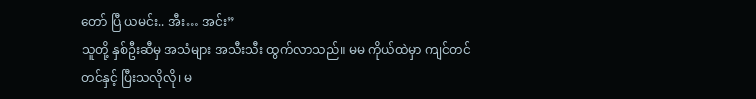တော် ပြီ ယမင်း.. အီး… အင်း”
သူတို့ နှစ်ဦးဆီမှ အသံများ အသီးသီး ထွက်လာသည်။ မမ ကိုယ်ထဲမှာ ကျင်တင်တင်နှင့် ပြီးသလိုလို၊ မ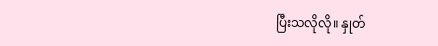ပြီးသလိုလို။ နှုတ်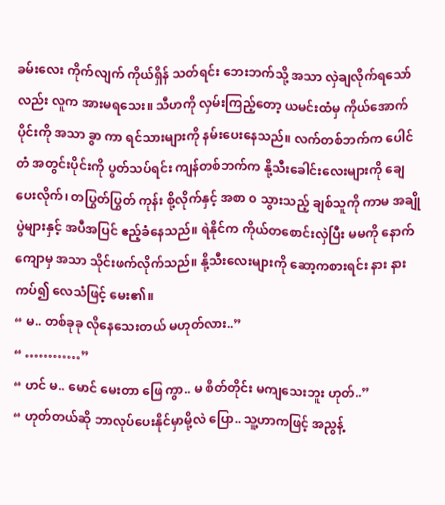ခမ်းလေး ကိုက်လျက် ကိုယ်ရှိန် သတ်ရင်း ဘေးဘက်သို့ အသာ လှဲချလိုက်ရသော်လည်း လူက အားမရသေး။ သီဟကို လှမ်းကြည့်တော့ ယမင်းထံမှ ကိုယ်အောက်ပိုင်းကို အသာ ခွာ ကာ ရင်သားများကို နမ်းပေးနေသည်။ လက်တစ်ဘက်က ပေါင်တံ အတွင်းပိုင်းကို ပွတ်သပ်ရင်း ကျန်တစ်ဘက်က နို့သီးခေါင်းလေးများကို ချေပေးလိုက်၊ တပြွတ်ပြွတ် ကုန်း စို့လိုက်နှင့် အစာ ၀ သွားသည့် ချစ်သူကို ကာမ အချိုပွဲများနှင့် အပီအပြင် ဧည့်ခံနေသည်။ ရဲနိုင်က ကိုယ်တစောင်းလှဲပြီး မမကို နောက်ကျောမှ အသာ သိုင်းဖက်လိုက်သည်။ နို့သီးလေးများကို ဆော့ကစားရင်း နား နားကပ်၍ လေသံဖြင့် မေး၏။
“ မ.. တစ်ခုခု လိုနေသေးတယ် မဟုတ်လား..”
“ …………”
“ ဟင် မ.. မောင် မေးတာ ဖြေ ကွာ.. မ စိတ်တိုင်း မကျသေးဘူး ဟုတ်..”
“ ဟုတ်တယ်ဆို ဘာလုပ်ပေးနိုင်မှာမို့လဲ ပြော.. သူ့ဟာကဖြင့် အညွန့်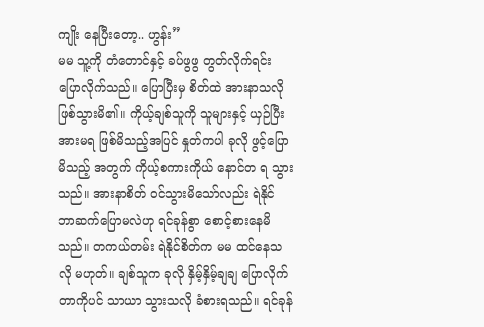ကျိုး နေပြီးတော့.. ဟွန်း”
မမ သူ့ကို တံတောင်နှင့် ခပ်ဖွဖွ တွတ်လိုက်ရင်း ပြောလိုက်သည်။ ပြောပြီးမှ စိတ်ထဲ အားနာသလို ဖြစ်သွားမိ၏။ ကိုယ့်ချစ်သူကို သူများနှင့် ယှဉ်ပြီး အားမရ ဖြစ်မိသည့်အပြင် နှုတ်ကပါ ခုလို ဖွင့်ပြောမိသည့် အတွက် ကိုယ့်စကားကိုယ် နောင်တ ရ သွားသည်။ အားနာစိတ် ဝင်သွားမိသော်လည်း ရဲနိုင် ဘာဆက်ပြောမလဲဟု ရင်ခုန်စွာ စောင့်စားနေမိသည်။ တကယ်တမ်း ရဲနိုင်စိတ်က မမ ထင်နေသလို မဟုတ်။ ချစ်သူက ခုလို နှိမ့်နှိမ့်ချချ ပြောလိုက်တာကိုပင် သာယာ သွားသလို ခံစားရသည်။ ရင်ခုန်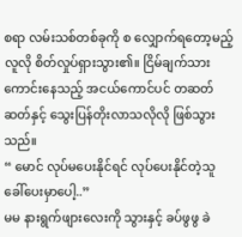စရာ လမ်းသစ်တစ်ခုကို စ လျှောက်ရတော့မည့်လူလို စိတ်လှုပ်ရှားသွား၏။ ငြိမ်ချက်သား ကောင်းနေသည့် အငယ်ကောင်ပင် တဆတ်ဆတ်နှင့် သွေးပြန်တိုးလာသလိုလို ဖြစ်သွားသည်။
“ မောင် လုပ်မပေးနိုင်ရင် လုပ်ပေးနိုင်တဲ့သူ ခေါ်ပေးမှာပေါ့..”
မမ နားရွက်ဖျားလေးကို သွားနှင့် ခပ်ဖွဖွ ခဲ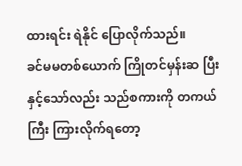ထားရင်း ရဲနိုင် ပြောလိုက်သည်။
ခင်မမတစ်ယောက် ကြိုတင်မှန်းဆ ပြီးနှင့်သော်လည်း သည်စကားကို တကယ်ကြီး ကြားလိုက်ရတော့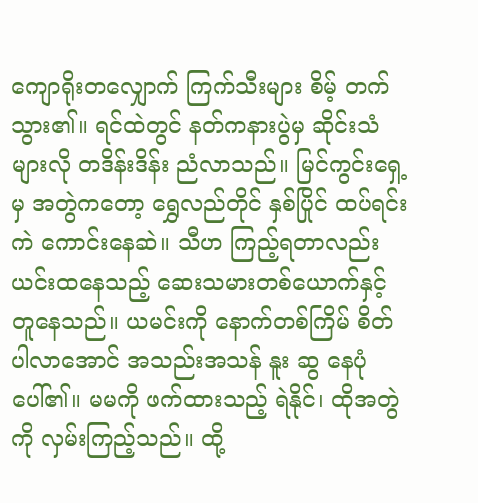ကျောရိုးတလျှောက် ကြက်သီးများ စိမ့် တက်သွား၏။ ရင်ထဲတွင် နတ်ကနားပွဲမှ ဆိုင်းသံများလို တဒိန်းဒိန်း ညံလာသည်။ မြင်ကွင်းရှေ့မှ အတွဲကတော့ ရွှေလည်တိုင် နှစ်ပြိုင် ထပ်ရင်း ကဲ ကောင်းနေဆဲ။ သီဟ ကြည့်ရတာလည်း ယင်းထနေသည့် ဆေးသမားတစ်ယောက်နှင့် တူနေသည်။ ယမင်းကို နောက်တစ်ကြိမ် စိတ်ပါလာအောင် အသည်းအသန် နူး ဆွ နေပုံပေါ်၏။ မမကို ဖက်ထားသည့် ရဲနိုင်၊ ထိုအတွဲကို လှမ်းကြည့်သည်။ ထို့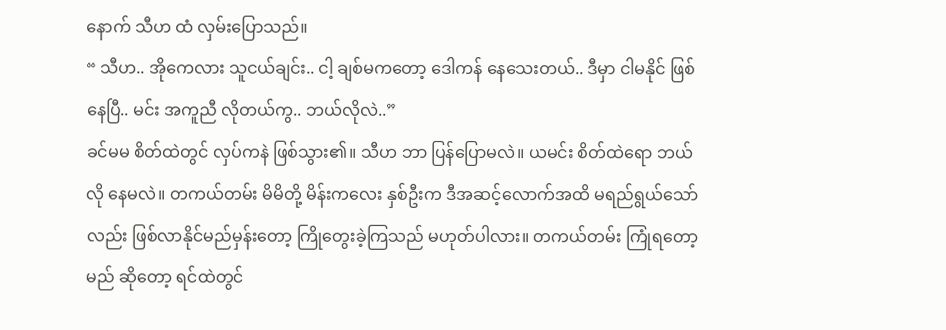နောက် သီဟ ထံ လှမ်းပြောသည်။
“ သီဟ.. အိုကေလား သူငယ်ချင်း.. ငါ့ ချစ်မကတော့ ဒေါကန် နေသေးတယ်.. ဒီမှာ ငါမနိုင် ဖြစ်နေပြီ.. မင်း အကူညီ လိုတယ်ကွ.. ဘယ်လိုလဲ..”
ခင်မမ စိတ်ထဲတွင် လှပ်ကနဲ ဖြစ်သွား၏။ သီဟ ဘာ ပြန်ပြောမလဲ။ ယမင်း စိတ်ထဲရော ဘယ်လို နေမလဲ။ တကယ်တမ်း မိမိတို့ မိန်းကလေး နှစ်ဦးက ဒီအဆင့်လောက်အထိ မရည်ရွယ်သော်လည်း ဖြစ်လာနိုင်မည်မှန်းတော့ ကြိုတွေးခဲ့ကြသည် မဟုတ်ပါလား။ တကယ်တမ်း ကြုံရတော့မည် ဆိုတော့ ရင်ထဲတွင်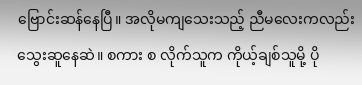ဗြောင်းဆန်နေပြီ။ အလိုမကျသေးသည့် ညီမလေးကလည်း သွေးဆူနေဆဲ။ စကား စ လိုက်သူက ကိုယ့်ချစ်သူမို့ ပို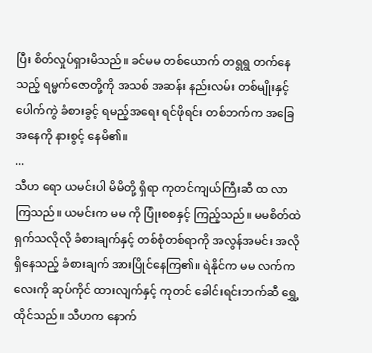ပြီး စိတ်လှုပ်ရှားမိသည်။ ခင်မမ တစ်ယောက် တရွရွ တက်နေသည့် ရမ္မက်ဇောတို့ကို အသစ် အဆန်း နည်းလမ်း တစ်မျိုးနှင့် ပေါက်ကွဲ ခံစားခွင့် ရမည့်အရေး ရင်ဖိုရင်း တစ်ဘက်က အခြေအနေကို နားစွင့် နေမိ၏။
...
သီဟ ရော ယမင်းပါ မိမိတို့ ရှိရာ ကုတင်ကျယ်ကြီးဆီ ထ လာကြသည်။ ယမင်းက မမ ကို ပြုံးစစနှင့် ကြည့်သည်။ မမစိတ်ထဲ ရှက်သလိုလို ခံစားချက်နှင့် တစ်စုံတစ်ရာကို အလွန်အမင်း အလိုရှိနေသည့် ခံစားချက် အားပြိုင်နေကြ၏။ ရဲနိုင်က မမ လက်ကလေးကို ဆုပ်ကိုင် ထားလျက်နှင့် ကုတင် ခေါင်းရင်းဘက်ဆီ ရွှေ့ထိုင်သည်။ သီဟက နောက်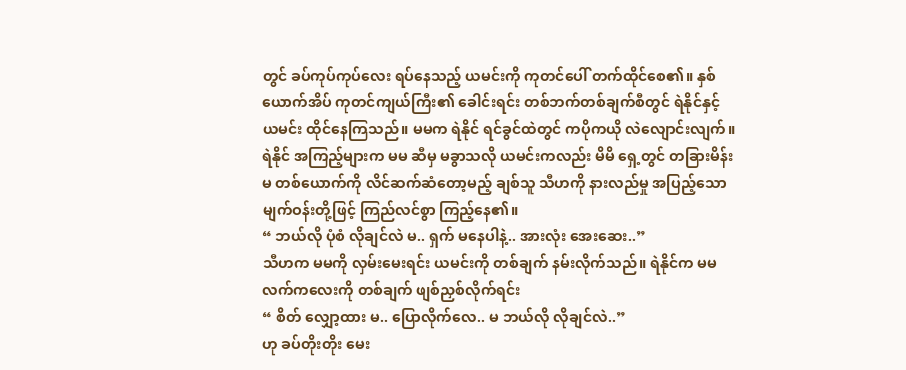တွင် ခပ်ကုပ်ကုပ်လေး ရပ်နေသည့် ယမင်းကို ကုတင်ပေါ် တက်ထိုင်စေ၏။ နှစ်ယောက်အိပ် ကုတင်ကျယ်ကြီး၏ ခေါင်းရင်း တစ်ဘက်တစ်ချက်စီတွင် ရဲနိုင်နှင့် ယမင်း ထိုင်နေကြသည်။ မမက ရဲနိုင် ရင်ခွင်ထဲတွင် ကပိုကယို လဲလျောင်းလျက်။ ရဲနိုင် အကြည့်များက မမ ဆီမှ မခွာသလို ယမင်းကလည်း မိမိ ရှေ့တွင် တခြားမိန်းမ တစ်ယောက်ကို လိင်ဆက်ဆံတော့မည့် ချစ်သူ သီဟကို နားလည်မှု အပြည့်သော မျက်ဝန်းတို့ဖြင့် ကြည်လင်စွာ ကြည့်နေ၏။
“ ဘယ်လို ပုံစံ လိုချင်လဲ မ.. ရှက် မနေပါနဲ့.. အားလုံး အေးဆေး..”
သီဟက မမကို လှမ်းမေးရင်း ယမင်းကို တစ်ချက် နမ်းလိုက်သည်။ ရဲနိုင်က မမ လက်ကလေးကို တစ်ချက် ဖျစ်ညှစ်လိုက်ရင်း
“ စိတ် လျှော့ထား မ.. ပြောလိုက်လေ.. မ ဘယ်လို လိုချင်လဲ..”
ဟု ခပ်တိုးတိုး မေး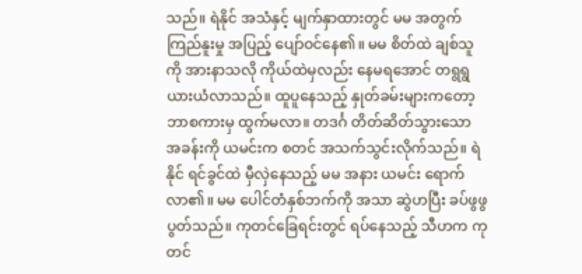သည်။ ရဲနိုင် အသံနှင့် မျက်နှာထားတွင် မမ အတွက် ကြည်နူးမှု အပြည့် ပျော်ဝင်နေ၏။ မမ စိတ်ထဲ ချစ်သူကို အားနာသလို ကိုယ်ထဲမှလည်း နေမရအောင် တရွရွ ယားယံလာသည်။ ထူပူနေသည့် နှုတ်ခမ်းများကတော့ ဘာစကားမှ ထွက်မလာ။ တဒင်္ဂ တိတ်ဆိတ်သွားသော အခန်းကို ယမင်းက စတင် အသက်သွင်းလိုက်သည်။ ရဲနိုင် ရင်ခွင်ထဲ မှီလှဲနေသည့် မမ အနား ယမင်း ရောက်လာ၏။ မမ ပေါင်တံနှစ်ဘက်ကို အသာ ဆွဲဟပြီး ခပ်ဖွဖွ ပွတ်သည်။ ကုတင်ခြေရင်းတွင် ရပ်နေသည့် သီဟက ကုတင်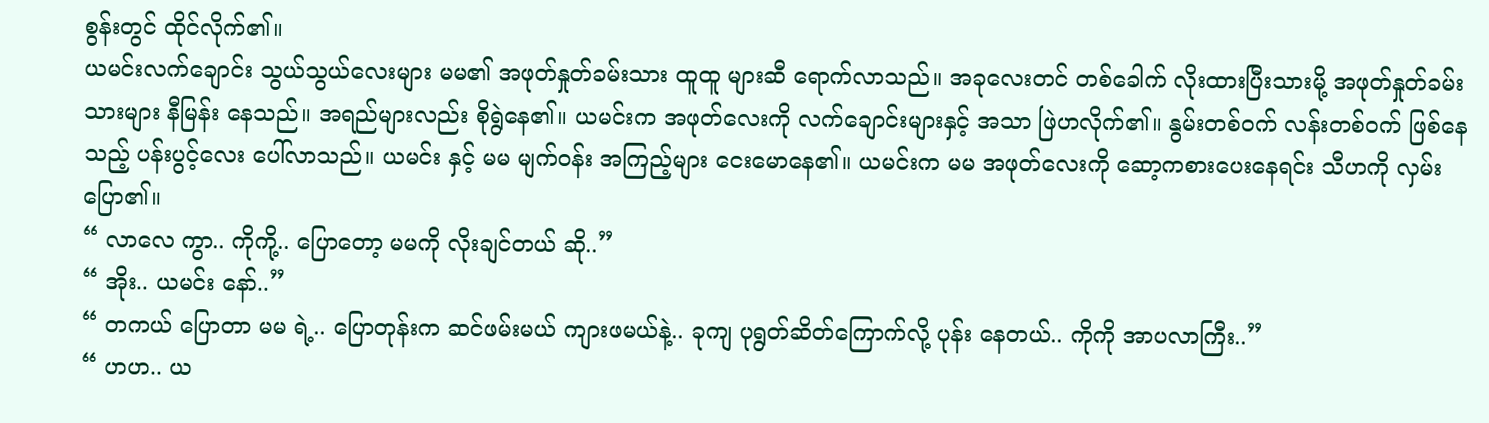စွန်းတွင် ထိုင်လိုက်၏။
ယမင်းလက်ချောင်း သွယ်သွယ်လေးများ မမ၏ အဖုတ်နှုတ်ခမ်းသား ထူထူ များဆီ ရောက်လာသည်။ အခုလေးတင် တစ်ခေါက် လိုးထားပြီးသားမို့ အဖုတ်နှုတ်ခမ်းသားများ နီမြန်း နေသည်။ အရည်များလည်း စိုရွဲနေ၏။ ယမင်းက အဖုတ်လေးကို လက်ချောင်းများနှင့် အသာ ဖြဲဟလိုက်၏။ နွမ်းတစ်ဝက် လန်းတစ်ဝက် ဖြစ်နေသည့် ပန်းပွင့်လေး ပေါ်လာသည်။ ယမင်း နှင့် မမ မျက်ဝန်း အကြည့်များ ငေးမောနေ၏။ ယမင်းက မမ အဖုတ်လေးကို ဆော့ကစားပေးနေရင်း သီဟကို လှမ်းပြော၏။
“ လာလေ ကွာ.. ကိုကို့.. ပြောတော့ မမကို လိုးချင်တယ် ဆို..”
“ အိုး.. ယမင်း နော်..”
“ တကယ် ပြောတာ မမ ရဲ့.. ပြောတုန်းက ဆင်ဖမ်းမယ် ကျားဖမယ်နဲ့.. ခုကျ ပုရွတ်ဆိတ်ကြောက်လို့ ပုန်း နေတယ်.. ကိုကို အာပလာကြီး..”
“ ဟဟ.. ယ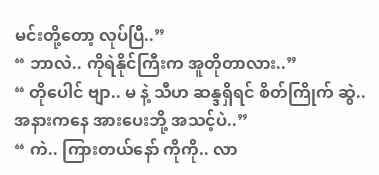မင်းတို့တော့ လုပ်ပြီ..”
“ ဘာလဲ.. ကိုရဲနိုင်ကြီးက အူတိုတာလား..”
“ တိုပေါင် ဗျာ.. မ နဲ့ သီဟ ဆန္ဒရှိရင် စိတ်ကြိုက် ဆွဲ.. အနားကနေ အားပေးဘို့ အသင့်ပဲ..”
“ ကဲ.. ကြားတယ်နော် ကိုကို.. လာ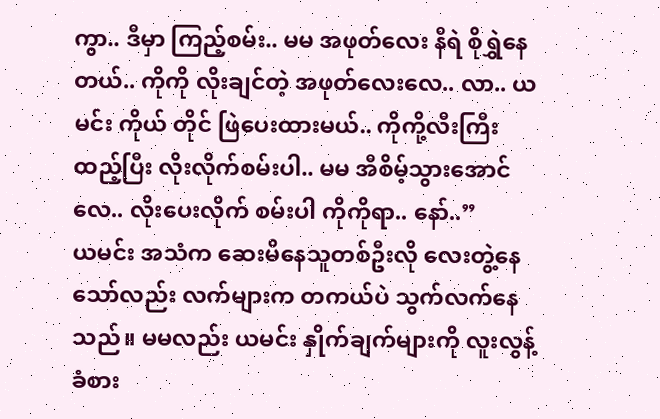ကွာ.. ဒီမှာ ကြည့်စမ်း.. မမ အဖုတ်လေး နီရဲ စိုရွှဲနေတယ်.. ကိုကို လိုးချင်တဲ့ အဖုတ်လေးလေ.. လာ.. ယမင်း ကိုယ် တိုင် ဖြဲပေးထားမယ်.. ကိုကို့လီးကြီး ထည့်ပြီး လိုးလိုက်စမ်းပါ.. မမ အီစိမ့်သွားအောင်လေ.. လိုးပေးလိုက် စမ်းပါ ကိုကိုရာ.. နော်..”
ယမင်း အသံက ဆေးမိနေသူတစ်ဦးလို လေးတွဲ့နေသော်လည်း လက်များက တကယ်ပဲ သွက်လက်နေသည်။ မမလည်း ယမင်း နှိုက်ချက်များကို လူးလွန့် ခံစား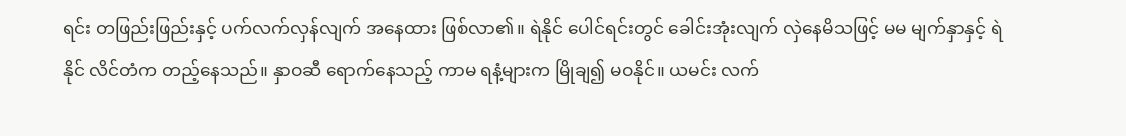ရင်း တဖြည်းဖြည်းနှင့် ပက်လက်လှန်လျက် အနေထား ဖြစ်လာ၏။ ရဲနိုင် ပေါင်ရင်းတွင် ခေါင်းအုံးလျက် လှဲနေမိသဖြင့် မမ မျက်နှာနှင့် ရဲနိုင် လိင်တံက တည့်နေသည်။ နှာဝဆီ ရောက်နေသည့် ကာမ ရနံ့များက မြိုချ၍ မဝနိုင်။ ယမင်း လက်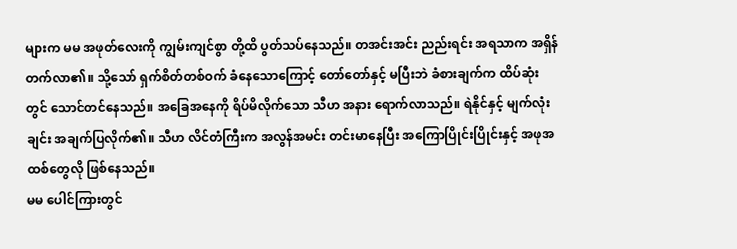များက မမ အဖုတ်လေးကို ကျွမ်းကျင်စွာ တို့ထိ ပွတ်သပ်နေသည်။ တအင်းအင်း ညည်းရင်း အရသာက အရှိန်တက်လာ၏။ သို့သော် ရှက်စိတ်တစ်ဝက် ခံနေသောကြောင့် တော်တော်နှင့် မပြီးဘဲ ခံစားချက်က ထိပ်ဆုံးတွင် သောင်တင်နေသည်။ အခြေအနေကို ရိပ်မိလိုက်သော သီဟ အနား ရောက်လာသည်။ ရဲနိုင်နှင့် မျက်လုံးချင်း အချက်ပြလိုက်၏။ သီဟ လိင်တံကြီးက အလွန်အမင်း တင်းမာနေပြီး အကြောပြိုင်းပြိုင်းနှင့် အဖုအထစ်တွေလို ဖြစ်နေသည်။
မမ ပေါင်ကြားတွင်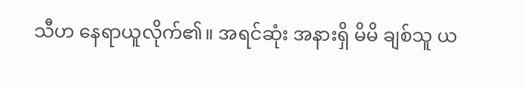သီဟ နေရာယူလိုက်၏။ အရင်ဆုံး အနားရှိ မိမိ ချစ်သူ ယ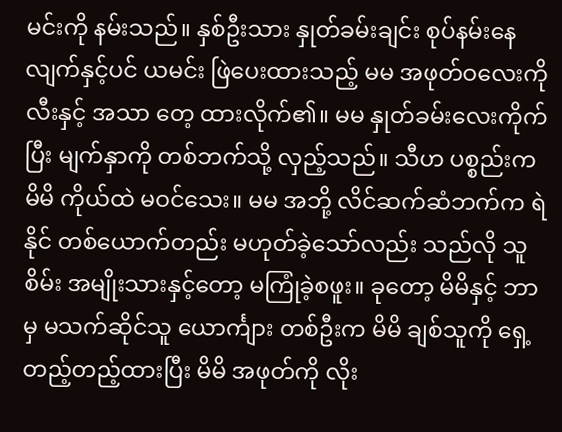မင်းကို နမ်းသည်။ နှစ်ဦးသား နှုတ်ခမ်းချင်း စုပ်နမ်းနေလျက်နှင့်ပင် ယမင်း ဖြဲပေးထားသည့် မမ အဖုတ်ဝလေးကို လီးနှင့် အသာ တေ့ ထားလိုက်၏။ မမ နှုတ်ခမ်းလေးကိုက်ပြီး မျက်နှာကို တစ်ဘက်သို့ လှည့်သည်။ သီဟ ပစ္စည်းက မိမိ ကိုယ်ထဲ မဝင်သေး။ မမ အဘို့ လိင်ဆက်ဆံဘက်က ရဲနိုင် တစ်ယောက်တည်း မဟုတ်ခဲ့သော်လည်း သည်လို သူစိမ်း အမျိုးသားနှင့်တော့ မကြုံခဲ့စဖူး။ ခုတော့ မိမိနှင့် ဘာမှ မသက်ဆိုင်သူ ယောင်္ကျား တစ်ဦးက မိမိ ချစ်သူကို ရှေ့တည့်တည့်ထားပြီး မိမိ အဖုတ်ကို လိုး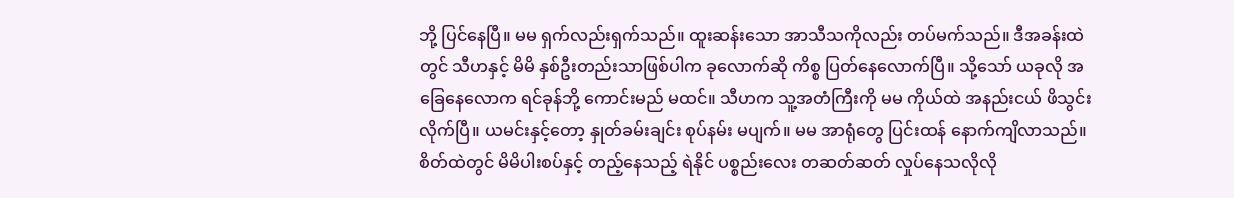ဘို့ ပြင်နေပြီ။ မမ ရှက်လည်းရှက်သည်။ ထူးဆန်းသော အာသီသကိုလည်း တပ်မက်သည်။ ဒီအခန်းထဲတွင် သီဟနှင့် မိမိ နှစ်ဦးတည်းသာဖြစ်ပါက ခုလောက်ဆို ကိစ္စ ပြတ်နေလောက်ပြီ။ သို့သော် ယခုလို အခြေနေလောက ရင်ခုန်ဘို့ ကောင်းမည် မထင်။ သီဟက သူ့အတံကြီးကို မမ ကိုယ်ထဲ အနည်းငယ် ဖိသွင်းလိုက်ပြီ။ ယမင်းနှင့်တော့ နှုတ်ခမ်းချင်း စုပ်နမ်း မပျက်။ မမ အာရုံတွေ ပြင်းထန် နောက်ကျိလာသည်။
စိတ်ထဲတွင် မိမိပါးစပ်နှင့် တည့်နေသည့် ရဲနိုင် ပစ္စည်းလေး တဆတ်ဆတ် လှုပ်နေသလိုလို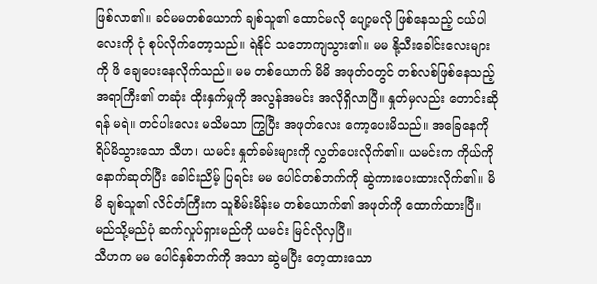ဖြစ်လာ၏။ ခင်မမတစ်ယောက် ချစ်သူ၏ ထောင်မလို ပျော့မလို ဖြစ်နေသည့် ငယ်ပါလေးကို ငုံ စုပ်လိုက်တော့သည်။ ရဲနိုင် သဘောကျသွား၏။ မမ နို့သီးခေါင်းလေးများကို ဖိ ချေပေးနေလိုက်သည်။ မမ တစ်ယောက် မိမိ အဖုတ်ဝတွင် တစ်လစ်ဖြစ်နေသည့် အရာကြီး၏ တဆုံး ထိုးနှက်မှုကို အလွန်အမင်း အလိုရှိလာပြီ။ နှုတ်မှလည်း တောင်းဆိုရန် မရဲ။ တင်ပါးလေး မသိမသာ ကြွပြီး အဖုတ်လေး ကော့ပေးမိသည်။ အခြေနေကို ရိပ်မိသွားသော သီဟ၊ ယမင်း နှုတ်ခမ်းများကို လွှတ်ပေးလိုက်၏။ ယမင်းက ကိုယ်ကို နောက်ဆုတ်ပြီး ခေါင်းညိမ့် ပြရင်း မမ ပေါင်တစ်ဘက်ကို ဆွဲကားပေးထားလိုက်၏။ မိမိ ချစ်သူ၏ လိင်တံကြီးက သူစိမ်းမိန်းမ တစ်ယောက်၏ အဖုတ်ကို ထောက်ထားပြီ။ မည်သို့မည်ပုံ ဆက်လှုပ်ရှားမည်ကို ယမင်း မြင်လိုလှပြီ။
သီဟက မမ ပေါင်နှစ်ဘက်ကို အသာ ဆွဲမပြီး တေ့ထားသော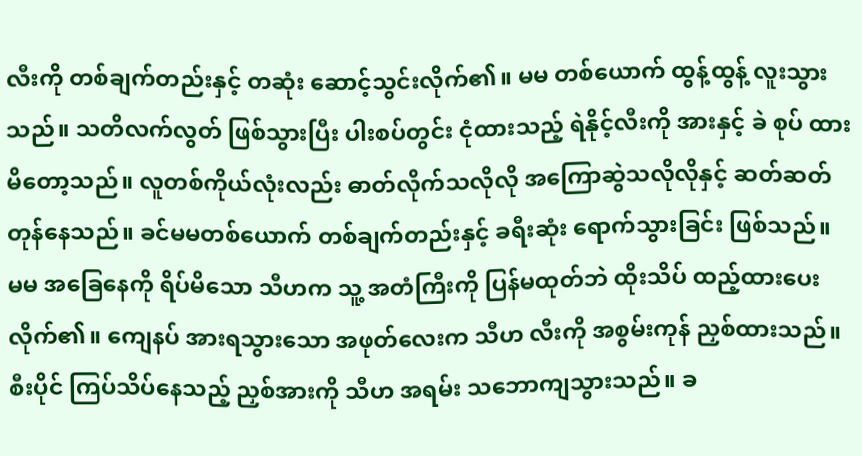လီးကို တစ်ချက်တည်းနှင့် တဆုံး ဆောင့်သွင်းလိုက်၏။ မမ တစ်ယောက် ထွန့်ထွန့် လူးသွားသည်။ သတိလက်လွတ် ဖြစ်သွားပြီး ပါးစပ်တွင်း ငုံထားသည့် ရဲနိုင့်လီးကို အားနှင့် ခဲ စုပ် ထားမိတော့သည်။ လူတစ်ကိုယ်လုံးလည်း ဓာတ်လိုက်သလိုလို အကြောဆွဲသလိုလိုနှင့် ဆတ်ဆတ် တုန်နေသည်။ ခင်မမတစ်ယောက် တစ်ချက်တည်းနှင့် ခရီးဆုံး ရောက်သွားခြင်း ဖြစ်သည်။ မမ အခြေနေကို ရိပ်မိသော သီဟက သူ့ အတံကြီးကို ပြန်မထုတ်ဘဲ ထိုးသိပ် ထည့်ထားပေးလိုက်၏။ ကျေနပ် အားရသွားသော အဖုတ်လေးက သီဟ လီးကို အစွမ်းကုန် ညှစ်ထားသည်။ စီးပိုင် ကြပ်သိပ်နေသည့် ညှစ်အားကို သီဟ အရမ်း သဘောကျသွားသည်။ ခ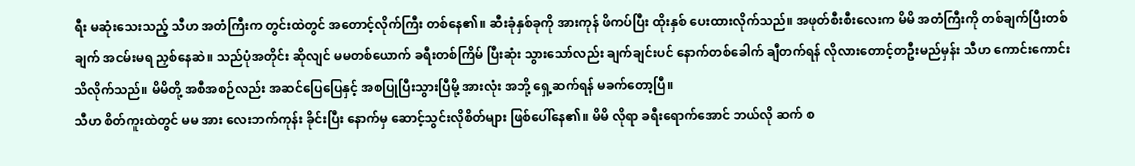ရီး မဆုံးသေးသည့် သီဟ အတံကြီးက တွင်းထဲတွင် အတောင့်လိုက်ကြီး တစ်နေ၏။ ဆီးခုံနှစ်ခုကို အားကုန် ဖိကပ်ပြီး ထိုးနှစ် ပေးထားလိုက်သည်။ အဖုတ်စီးစီးလေးက မိမိ အတံကြီးကို တစ်ချက်ပြီးတစ်ချက် အငမ်းမရ ညှစ်နေဆဲ။ သည်ပုံအတိုင်း ဆိုလျင် မမတစ်ယောက် ခရီးတစ်ကြိမ် ပြီးဆုံး သွားသော်လည်း ချက်ချင်းပင် နောက်တစ်ခေါက် ချီတက်ရန် လိုလားတောင့်တဦးမည်မှန်း သီဟ ကောင်းကောင်း သိလိုက်သည်။ မိမိတို့ အစီအစဉ်လည်း အဆင်ပြေပြေနှင့် အစပြုပြီးသွားပြီမို့ အားလုံး အဘို့ ရှေ့ဆက်ရန် မခက်တော့ပြီ။
သီဟ စိတ်ကူးထဲတွင် မမ အား လေးဘက်ကုန်း ခိုင်းပြီး နောက်မှ ဆောင့်သွင်းလိုစိတ်များ ဖြစ်ပေါ်နေ၏။ မိမိ လိုရာ ခရီးရောက်အောင် ဘယ်လို ဆက် စ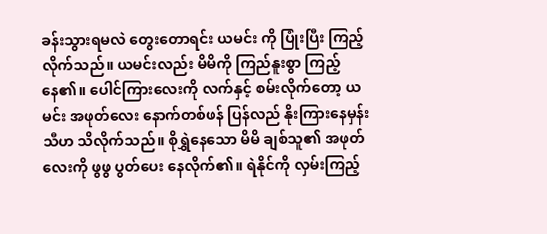ခန်းသွားရမလဲ တွေးတောရင်း ယမင်း ကို ပြုံးပြီး ကြည့်လိုက်သည်။ ယမင်းလည်း မိမိကို ကြည်နူးစွာ ကြည့်နေ၏။ ပေါင်ကြားလေးကို လက်နှင့် စမ်းလိုက်တော့ ယမင်း အဖုတ်လေး နောက်တစ်ဖန် ပြန်လည် နိုးကြားနေမှန်း သီဟ သိလိုက်သည်။ စိုရွှဲနေသော မိမိ ချစ်သူ၏ အဖုတ်လေးကို ဖွဖွ ပွတ်ပေး နေလိုက်၏။ ရဲနိုင်ကို လှမ်းကြည့်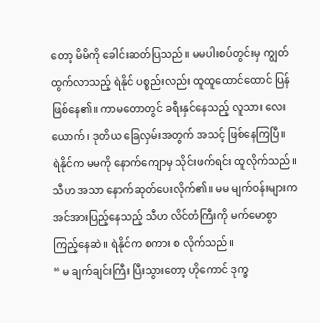တော့ မိမိကို ခေါင်းဆတ်ပြသည်။ မမပါးစပ်တွင်းမှ ကျွတ်ထွက်လာသည့် ရဲနိုင် ပစ္စည်းလည်း ထူထူထောင်ထောင် ပြန်ဖြစ်နေ၏။ ကာမတောတွင် ခရီးနှင်နေသည့် လူသား လေးယောက်၊ ဒုတိယ ခြေလှမ်းအတွက် အသင့် ဖြစ်နေကြပြီ။
ရဲနိုင်က မမကို နောက်ကျောမှ သိုင်းဖက်ရင်း ထူလိုက်သည်။ သီဟ အသာ နောက်ဆုတ်ပေးလိုက်၏။ မမ မျက်ဝန်းများက အင်အားပြည့်နေသည့် သီဟ လိင်တံကြီးကို မက်မောစွာ ကြည့်နေဆဲ။ ရဲနိုင်က စကား စ လိုက်သည်။
“ မ ချက်ချင်းကြီး ပြီးသွားတော့ ဟိုကောင် ဒုက္ခ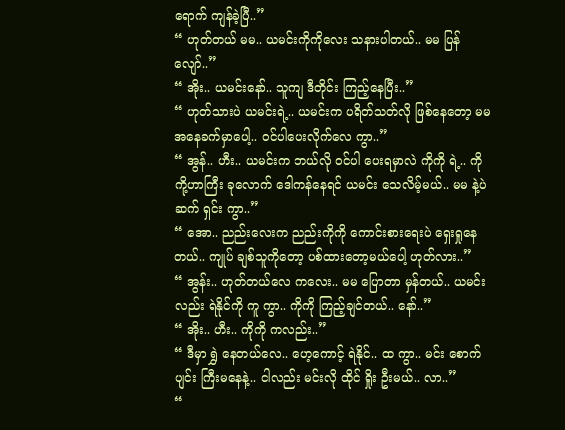ရောက် ကျန်ခဲ့ပြီ..”
“ ဟုတ်တယ် မမ.. ယမင်းကိုကိုလေး သနားပါတယ်.. မမ ပြန်လျော်..”
“ အိုး.. ယမင်းနော်.. သူကျ ဒီတိုင်း ကြည့်နေပြီး..”
“ ဟုတ်သားပဲ ယမင်းရဲ့.. ယမင်းက ပရိတ်သတ်လို ဖြစ်နေတော့ မမ အနေခက်မှာပေါ့.. ဝင်ပါပေးလိုက်လေ ကွာ..”
“ အွန်.. ဟီး.. ယမင်းက ဘယ်လို ဝင်ပါ ပေးရမှာလဲ ကိုကို ရဲ့.. ကိုကို့ဟာကြီး ခုလောက် ဒေါကန်နေရင် ယမင်း သေလိမ့်မယ်.. မမ နဲ့ပဲ ဆက် ရှင်း ကွာ..”
“ အော.. ညည်းလေးက ညည်းကိုကို ကောင်းစားရေးပဲ ရှေးရှုနေတယ်.. ကျုပ် ချစ်သူကိုတော့ ပစ်ထားတော့မယ်ပေါ့ ဟုတ်လား..”
“ အွန်း.. ဟုတ်တယ်လေ ကလေး.. မမ ပြောတာ မှန်တယ်.. ယမင်းလည်း ရဲနိုင်ကို ကူ ကွာ.. ကိုကို ကြည့်ချင်တယ်.. နော်..”
“ အိုး.. ဟီး.. ကိုကို ကလည်း..”
“ ဒီမှာ ရွှဲ နေတယ်လေ.. ဟေ့ကောင့် ရဲနိုင်.. ထ ကွာ.. မင်း စောက်ပျင်း ကြီးမနေနဲ့.. ငါလည်း မင်းလို ထိုင် ရှိုး ဦးမယ်.. လာ..”
“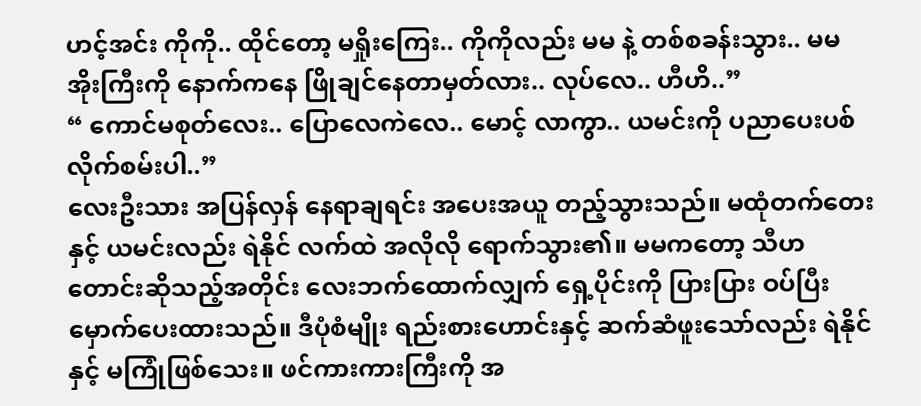ဟင့်အင်း ကိုကို.. ထိုင်တော့ မရှိုးကြေး.. ကိုကိုလည်း မမ နဲ့ တစ်စခန်းသွား.. မမ အိုးကြီးကို နောက်ကနေ ဖြိုချင်နေတာမှတ်လား.. လုပ်လေ.. ဟီဟိ..”
“ ကောင်မစုတ်လေး.. ပြောလေကဲလေ.. မောင့် လာကွာ.. ယမင်းကို ပညာပေးပစ်လိုက်စမ်းပါ..”
လေးဦးသား အပြန်လှန် နေရာချရင်း အပေးအယူ တည့်သွားသည်။ မထုံတက်တေးနှင့် ယမင်းလည်း ရဲနိုင် လက်ထဲ အလိုလို ရောက်သွား၏။ မမကတော့ သီဟ တောင်းဆိုသည့်အတိုင်း လေးဘက်ထောက်လျှက် ရှေ့ပိုင်းကို ပြားပြား ဝပ်ပြီး မှောက်ပေးထားသည်။ ဒီပုံစံမျိုး ရည်းစားဟောင်းနှင့် ဆက်ဆံဖူးသော်လည်း ရဲနိုင်နှင့် မကြုံဖြစ်သေး။ ဖင်ကားကားကြီးကို အ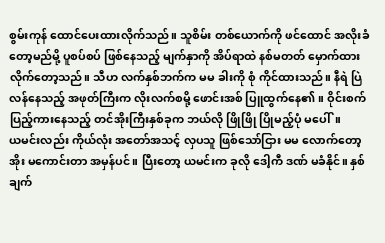စွမ်းကုန် ထောင်ပေးထားလိုက်သည်။ သူစိမ်း တစ်ယောက်ကို ဖင်ထောင် အလိုးခံတော့မည်မို့ ပူစပ်စပ် ဖြစ်နေသည့် မျက်နှာကို အိပ်ရာထဲ နစ်မတတ် မှောက်ထား လိုက်တော့သည်။ သီဟ လက်နှစ်ဘက်က မမ ခါးကို စုံ ကိုင်ထားသည်။ နီရဲ ပြဲလန်နေသည့် အဖုတ်ကြီးက လိုးလက်စမို့ ဖောင်းအစ် ပြူထွက်နေ၏။ ဝိုင်းစက် ပြည့်ကားနေသည့် တင်အိုးကြီးနှစ်ခုက ဘယ်လို ဖြိုဖြို ပြိုမည့်ပုံ မပေါ်။
ယမင်းလည်း ကိုယ်လုံး အတော်အသင့် လှပသူ ဖြစ်သော်ငြား မမ လောက်တော့ အိုး မကောင်းတာ အမှန်ပင်။ ပြီးတော့ ယမင်းက ခုလို ဒေါ့ကီ ဒဏ် မခံနိုင်။ နှစ်ချက်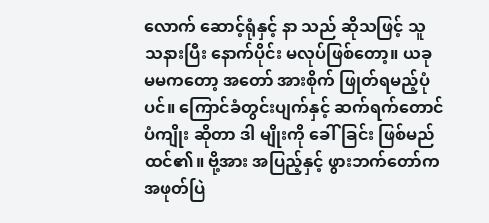လောက် ဆောင့်ရုံနှင့် နာ သည် ဆိုသဖြင့် သူ သနားပြီး နောက်ပိုင်း မလုပ်ဖြစ်တော့။ ယခု မမကတော့ အတော် အားစိုက် ဖြုတ်ရမည့်ပုံပင်။ ကြောင်ခံတွင်းပျက်နှင့် ဆက်ရက်တောင်ပံကျိုး ဆိုတာ ဒါ မျိုးကို ခေါ်ခြင်း ဖြစ်မည်ထင်၏။ ဗို့အား အပြည့်နှင့် ဖွားဘက်တော်က အဖုတ်ပြဲ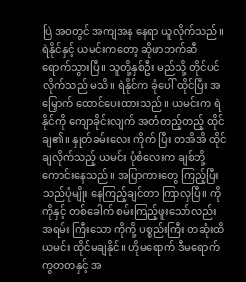ပြဲ အဝတွင် အကျအန နေရာ ယူလိုက်သည်။
ရဲနိုင်နှင့် ယမင်းကတော့ ဆိုဖာဘက်ဆီ ရောက်သွားပြီ။ သူတို့နှစ်ဦး မည်သို့ တိုင်ပင်လိုက်သည် မသိ။ ရဲနိုင်က ခုံပေါ် ထိုင်ပြီး အမြှောက် ထောင်ပေးထားသည်။ ယမင်းက ရဲနိုင်ကို ကျောခိုင်းလျက် အတံတည့်တည့် ထိုင်ချ၏။ နှုတ်ခမ်းလေး ကိုက် ပြီး တအိအိ ထိုင်ချလိုက်သည့် ယမင်း ပုံစံလေးက ချစ်ဘို့ ကောင်းနေသည်။ အပြာကားတွေ ကြည့်ပြီး သည်ပုံမျိုး နေကြည့်ချင်တာ ကြာလှပြီ။ ကိုကိုနှင့် တစ်ခေါက် စမ်းကြည့်ဖူးသော်လည်း အရမ်း ကြီးသော ကိုကို့ ပစ္စည်းကြီး တဆုံးထိ ယမင်း ထိုင်မချနိုင်။ ဟိုမရောက် ဒီမရောက် ကွတတနှင့် အ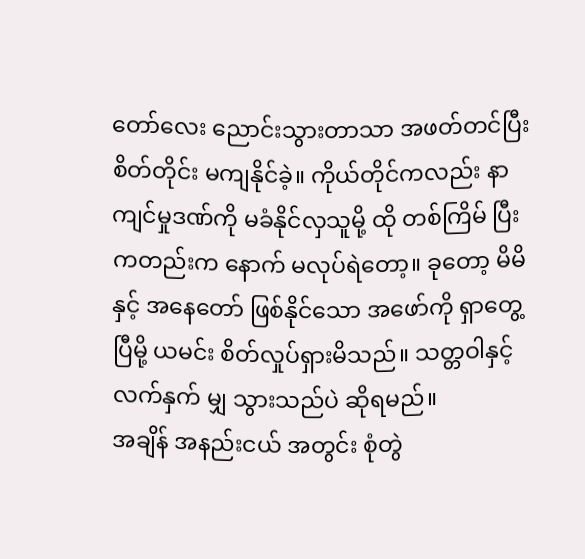တော်လေး ညောင်းသွားတာသာ အဖတ်တင်ပြီး စိတ်တိုင်း မကျနိုင်ခဲ့။ ကိုယ်တိုင်ကလည်း နာကျင်မှုဒဏ်ကို မခံနိုင်လှသူမို့ ထို တစ်ကြိမ် ပြီးကတည်းက နောက် မလုပ်ရဲတော့။ ခုတော့ မိမိ နှင့် အနေတော် ဖြစ်နိုင်သော အဖော်ကို ရှာတွေ့ပြီမို့ ယမင်း စိတ်လှုပ်ရှားမိသည်။ သတ္တဝါနှင့် လက်နှက် မျှ သွားသည်ပဲ ဆိုရမည်။
အချိန် အနည်းငယ် အတွင်း စုံတွဲ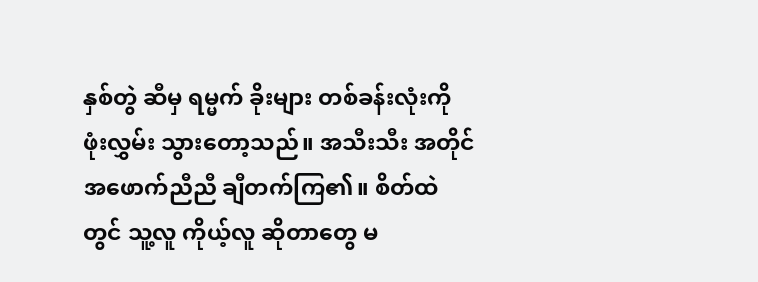နှစ်တွဲ ဆီမှ ရမ္မက် ခိုးများ တစ်ခန်းလုံးကို ဖုံးလွှမ်း သွားတော့သည်။ အသီးသီး အတိုင်အဖောက်ညီညီ ချီတက်ကြ၏။ စိတ်ထဲတွင် သူ့လူ ကိုယ့်လူ ဆိုတာတွေ မ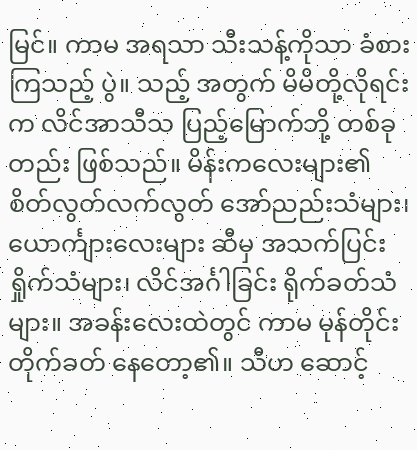မြင်။ ကာမ အရသာ သီးသန့်ကိုသာ ခံစားကြသည့် ပွဲ။ သည့် အတွက် မိမိတို့လိုရင်းက လိင်အာသီသ ပြည့်မြောက်ဘို့ တစ်ခုတည်း ဖြစ်သည်။ မိန်းကလေးများ၏ စိတ်လွတ်လက်လွတ် အော်ညည်းသံများ၊ ယောင်္ကျားလေးများ ဆီမှ အသက်ပြင်း ရှိုက်သံများ၊ လိင်အင်္ဂါခြင်း ရိုက်ခတ်သံများ။ အခန်းလေးထဲတွင် ကာမ မုန်တိုင်း တိုက်ခတ် နေတော့၏။ သီဟ ဆောင့်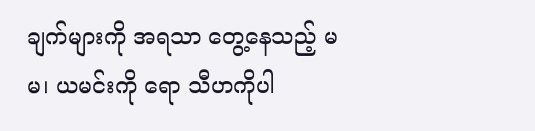ချက်များကို အရသာ တွေ့နေသည့် မမ၊ ယမင်းကို ရော သီဟကိုပါ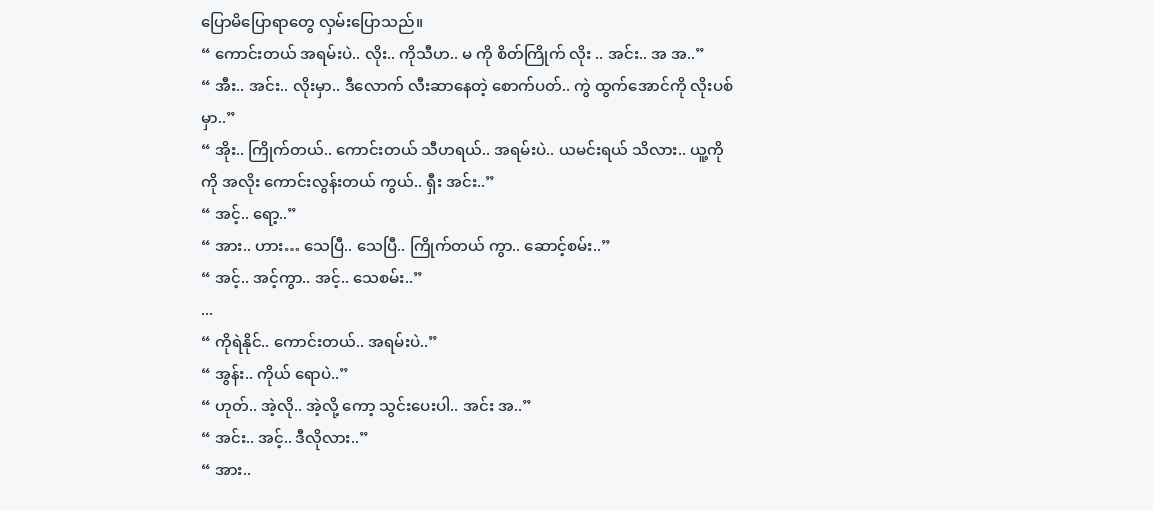ပြောမိပြောရာတွေ လှမ်းပြောသည်။
“ ကောင်းတယ် အရမ်းပဲ.. လိုး.. ကိုသီဟ.. မ ကို စိတ်ကြိုက် လိုး .. အင်း.. အ အ..”
“ အီး.. အင်း.. လိုးမှာ.. ဒီလောက် လီးဆာနေတဲ့ စောက်ပတ်.. ကွဲ ထွက်အောင်ကို လိုးပစ်မှာ..”
“ အိုး.. ကြိုက်တယ်.. ကောင်းတယ် သီဟရယ်.. အရမ်းပဲ.. ယမင်းရယ် သိလား.. ယူ့ကိုကို အလိုး ကောင်းလွန်းတယ် ကွယ်.. ရှီး အင်း..”
“ အင့်.. ရော့..”
“ အား.. ဟား… သေပြီ.. သေပြီ.. ကြိုက်တယ် ကွာ.. ဆောင့်စမ်း..”
“ အင့်.. အင့်ကွာ.. အင့်.. သေစမ်း..”
...
“ ကိုရဲနိုင်.. ကောင်းတယ်.. အရမ်းပဲ..”
“ အွန်း.. ကိုယ် ရောပဲ..”
“ ဟုတ်.. အဲ့လို.. အဲ့လို့ ကော့ သွင်းပေးပါ.. အင်း အ..”
“ အင်း.. အင့်.. ဒီလိုလား..”
“ အား..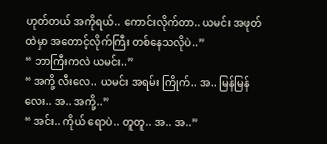ဟုတ်တယ် အကိုရယ်.. ကောင်းလိုက်တာ.. ယမင်း အဖုတ်ထဲမှာ အတောင့်လိုက်ကြီး တစ်နေသလိုပဲ..”
“ ဘာကြီးကလဲ ယမင်း..”
“ အကို့ လီးလေ.. ယမင်း အရမ်း ကြိုက်.. အ.. မြန်မြန်လေး.. အ.. အကို့..”
“ အင်း.. ကိုယ် ရောပဲ.. တူတူ.. အ.. အ..”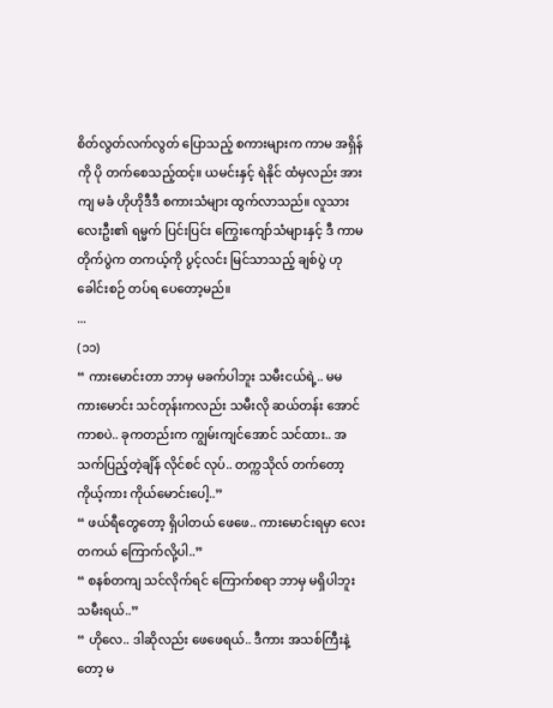စိတ်လွတ်လက်လွတ် ပြောသည့် စကားများက ကာမ အရှိန်ကို ပို တက်စေသည့်ထင့်။ ယမင်းနှင့် ရဲနိုင် ထံမှလည်း အားကျ မခံ ဟိုဟိုဒီဒီ စကားသံများ ထွက်လာသည်။ လူသားလေးဦး၏ ရမ္မက် ပြင်းပြင်း ကြွေးကျော်သံများနှင့် ဒီ ကာမ တိုက်ပွဲက တကယ့်ကို ပွင့်လင်း မြင်သာသည့် ချစ်ပွဲ ဟု ခေါင်းစဉ် တပ်ရ ပေတော့မည်။
...
(၁၁)
“ ကားမောင်းတာ ဘာမှ မခက်ပါဘူး သမီးငယ်ရဲ့.. မမ ကားမောင်း သင်တုန်းကလည်း သမီးလို ဆယ်တန်း အောင်ကာစပဲ.. ခုကတည်းက ကျွမ်းကျင်အောင် သင်ထား.. အသက်ပြည့်တဲ့ချိန် လိုင်စင် လုပ်.. တက္ကသိုလ် တက်တော့ ကိုယ့်ကား ကိုယ်မောင်းပေါ့..”
“ ဖယ်ရီတွေတော့ ရှိပါတယ် ဖေဖေ.. ကားမောင်းရမှာ လေး တကယ် ကြောက်လို့ပါ..”
“ စနစ်တကျ သင်လိုက်ရင် ကြောက်စရာ ဘာမှ မရှိပါဘူး သမီးရယ်..”
“ ဟိုလေ.. ဒါဆိုလည်း ဖေဖေရယ်.. ဒီကား အသစ်ကြီးနဲ့တော့ မ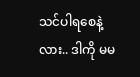သင်ပါရစေနဲ့လား.. ဒါကို မမ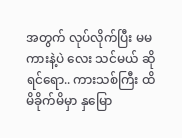အတွက် လုပ်လိုက်ပြီး မမ ကားနဲ့ပဲ လေး သင်မယ် ဆိုရင်ရော.. ကားသစ်ကြီး ထိမိခိုက်မိမှာ နှမြော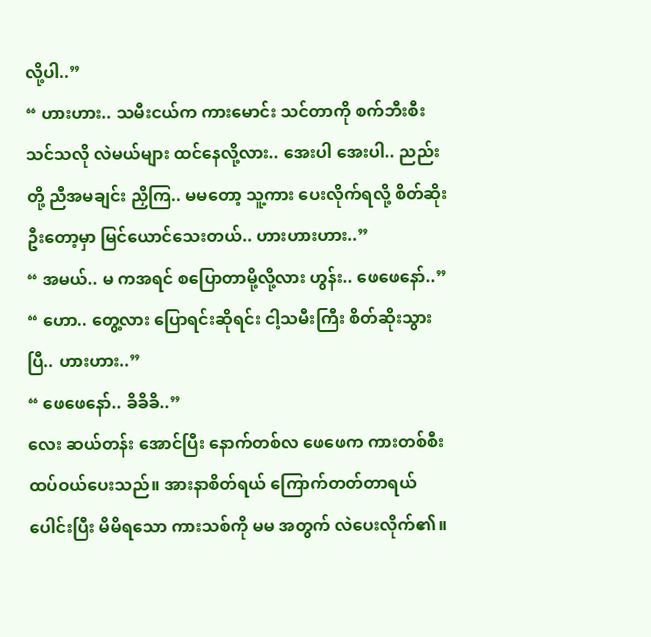လို့ပါ..”
“ ဟားဟား.. သမီးငယ်က ကားမောင်း သင်တာကို စက်ဘီးစီး သင်သလို လဲမယ်များ ထင်နေလို့လား.. အေးပါ အေးပါ.. ညည်းတို့ ညီအမချင်း ညှိကြ.. မမတော့ သူ့ကား ပေးလိုက်ရလို့ စိတ်ဆိုးဦးတော့မှာ မြင်ယောင်သေးတယ်.. ဟားဟားဟား..”
“ အမယ်.. မ ကအရင် စပြောတာမို့လို့လား ဟွန်း.. ဖေဖေနော်..”
“ ဟော.. တွေ့လား ပြောရင်းဆိုရင်း ငါ့သမီးကြီး စိတ်ဆိုးသွားပြီ.. ဟားဟား..”
“ ဖေဖေနော်.. ခိခိခိ..”
လေး ဆယ်တန်း အောင်ပြီး နောက်တစ်လ ဖေဖေက ကားတစ်စီး ထပ်ဝယ်ပေးသည်။ အားနာစိတ်ရယ် ကြောက်တတ်တာရယ် ပေါင်းပြီး မိမိရသော ကားသစ်ကို မမ အတွက် လဲပေးလိုက်၏။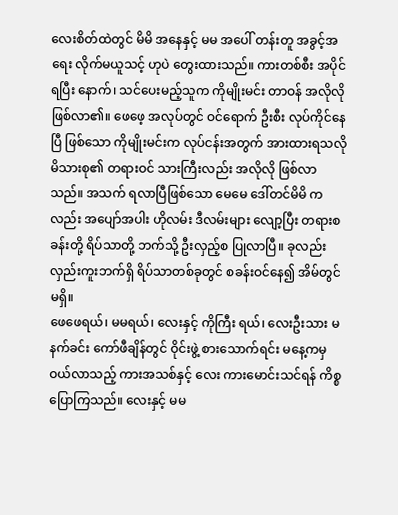လေးစိတ်ထဲတွင် မိမိ အနေနှင့် မမ အပေါ် တန်းတူ အခွင့်အရေး လိုက်မယူသင့် ဟုပဲ တွေးထားသည်။ ကားတစ်စီး အပိုင် ရပြီး နောက်၊ သင်ပေးမည့်သူက ကိုမျိုးမင်း တာဝန် အလိုလို ဖြစ်လာ၏။ ဖေဖေ့ အလုပ်တွင် ဝင်ရောက် ဦးစီး လုပ်ကိုင်နေပြီ ဖြစ်သော ကိုမျိုးမင်းက လုပ်ငန်းအတွက် အားထားရသလို မိသားစု၏ တရားဝင် သားကြီးလည်း အလိုလို ဖြစ်လာသည်။ အသက် ရလာပြီဖြစ်သော မေမေ ဒေါ်တင်မိမိ ကလည်း အပျော်အပါး ဟိုလမ်း ဒီလမ်းများ လျော့ပြီး တရားစခန်းတို့ ရိပ်သာတို့ ဘက်သို့ ဦးလှည့်စ ပြုလာပြီ။ ခုလည်း လှည်းကူးဘက်ရှိ ရိပ်သာတစ်ခုတွင် စခန်းဝင်နေ၍ အိမ်တွင် မရှိ။
ဖေဖေရယ်၊ မမရယ်၊ လေးနှင့် ကိုကြီး ရယ်၊ လေးဦးသား မနက်ခင်း ကော်ဖီချိန်တွင် ဝိုင်းဖွဲ့ စားသောက်ရင်း မနေ့ကမှ ဝယ်လာသည့် ကားအသစ်နှင့် လေး ကားမောင်းသင်ရန် ကိစ္စ ပြောကြသည်။ လေးနှင့် မမ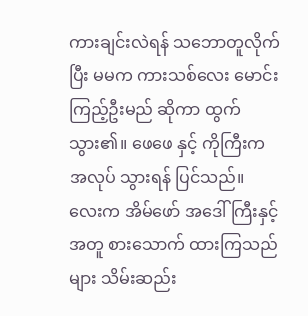ကားချင်းလဲရန် သဘောတူလိုက်ပြီး မမက ကားသစ်လေး မောင်းကြည့်ဦးမည် ဆိုကာ ထွက်သွား၏။ ဖေဖေ နှင့် ကိုကြီးက အလုပ် သွားရန် ပြင်သည်။ လေးက အိမ်ဖော် အဒေါ်ကြီးနှင့်အတူ စားသောက် ထားကြသည်များ သိမ်းဆည်း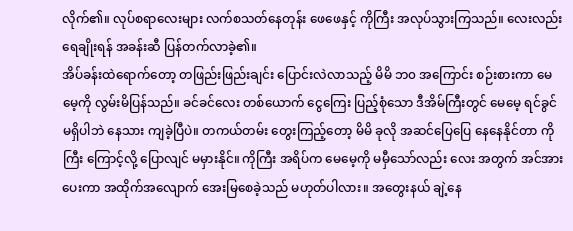လိုက်၏။ လုပ်စရာလေးများ လက်စသတ်နေတုန်း ဖေဖေနှင့် ကိုကြီး အလုပ်သွားကြသည်။ လေးလည်း ရေချိုးရန် အခန်းဆီ ပြန်တက်လာခဲ့၏။
အိပ်ခန်းထဲရောက်တော့ တဖြည်းဖြည်းချင်း ပြောင်းလဲလာသည့် မိမိ ဘ၀ အကြောင်း စဉ်းစားကာ မေမေ့ကို လွမ်းမိပြန်သည်။ ခင်ခင်လေး တစ်ယောက် ငွေကြေး ပြည့်စုံသော ဒီအိမ်ကြီးတွင် မေမေ့ ရင်ခွင် မရှိပါဘဲ နေသား ကျခဲ့ပြီပဲ။ တကယ်တမ်း တွေးကြည့်တော့ မိမိ ခုလို အဆင်ပြေပြေ နေနေနိုင်တာ ကိုကြီး ကြောင့်လို့ ပြောလျင် မမှားနိုင်။ ကိုကြီး အရိပ်က မေမေ့ကို မမှီသော်လည်း လေး အတွက် အင်အားပေးကာ အထိုက်အလျောက် အေးမြစေခဲ့သည် မဟုတ်ပါလား။ အတွေးနယ် ချဲ့နေ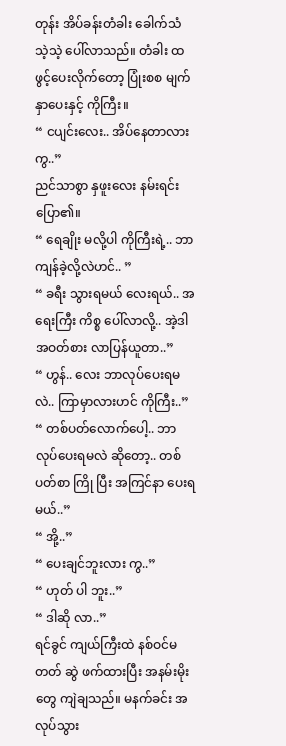တုန်း အိပ်ခန်းတံခါး ခေါက်သံ သဲ့သဲ့ ပေါ်လာသည်။ တံခါး ထ ဖွင့်ပေးလိုက်တော့ ပြုံးစစ မျက်နှာပေးနှင့် ကိုကြီး။
“ ငပျင်းလေး.. အိပ်နေတာလား ကွ..”
ညင်သာစွာ နှဖူးလေး နမ်းရင်း ပြော၏။
“ ရေချိုး မလို့ပါ ကိုကြီးရဲ့.. ဘာ ကျန်ခဲ့လို့လဲဟင်.. ”
“ ခရီး သွားရမယ် လေးရယ်.. အရေးကြီး ကိစ္စ ပေါ်လာလို့.. အဲ့ဒါ အဝတ်စား လာပြန်ယူတာ..”
“ ဟွန်.. လေး ဘာလုပ်ပေးရမလဲ.. ကြာမှာလားဟင် ကိုကြီး..”
“ တစ်ပတ်လောက်ပေါ့.. ဘာ လုပ်ပေးရမလဲ ဆိုတော့.. တစ်ပတ်စာ ကြို ပြီး အကြင်နာ ပေးရမယ်..”
“ အို့..”
“ ပေးချင်ဘူးလား ကွ..”
“ ဟုတ် ပါ ဘူး..”
“ ဒါဆို လာ..”
ရင်ခွင် ကျယ်ကြီးထဲ နစ်ဝင်မတတ် ဆွဲ ဖက်ထားပြီး အနမ်းမိုးတွေ ကျဲချသည်။ မနက်ခင်း အလုပ်သွား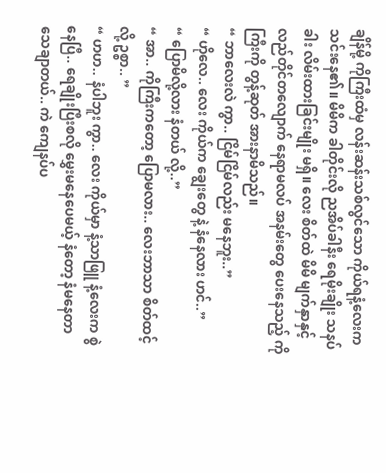ချိန်မို့ ကိုကြီးထံမှ လန်းဆန်းသစ်လွင်သော ကိုယ်ရနံ့လေးက သင်းနေ၏။ မိမိက ခါတိုင်းလို ညအိပ်ခါနီး ရေမိုးချိုး သနပ်ခါး လိမ်းထားခြင်းမျိုး မရှိ။ လေး စိတ်ထဲ မိမိ မျက်နှာနှင့် လည်တိုင်တလျောက် နေရာမလပ် အနမ်းတွေ ပေးနေသည့် ကိုကြီးကို တွန့်ဆုတ် အားနာမိသည်။
“ ဘာလေးလဲ ကွာ.. ငြိမ်ငြိမ်လည်း မနေဘူး..”
“ ဟိုလေ.. လေး ကိုယ်က ချွေးတွေ နဲ့ နံနေလား ဟင်..”
“ ပြောမိလို့လား နံတယ် လို့..”
“ အာ.. ကိုကြီးကတော့ ပြောမလား.. လေးဘာသာ စိတ်ထင့်လို့ ဥစ္စာ.. ”
“ ဟဟ.. နံပါဘူး ကွာ.. လေး ကိုယ်မှာ နံ့သာဖြူ နံ့လေးက စွဲ နေပြီ.. ရေချိုးပြီးစလို မွှေးမနေပေမယ့် နံတော့ နံမနေတာ သေချာတယ်.. ကဲ ကျေနပ်ပ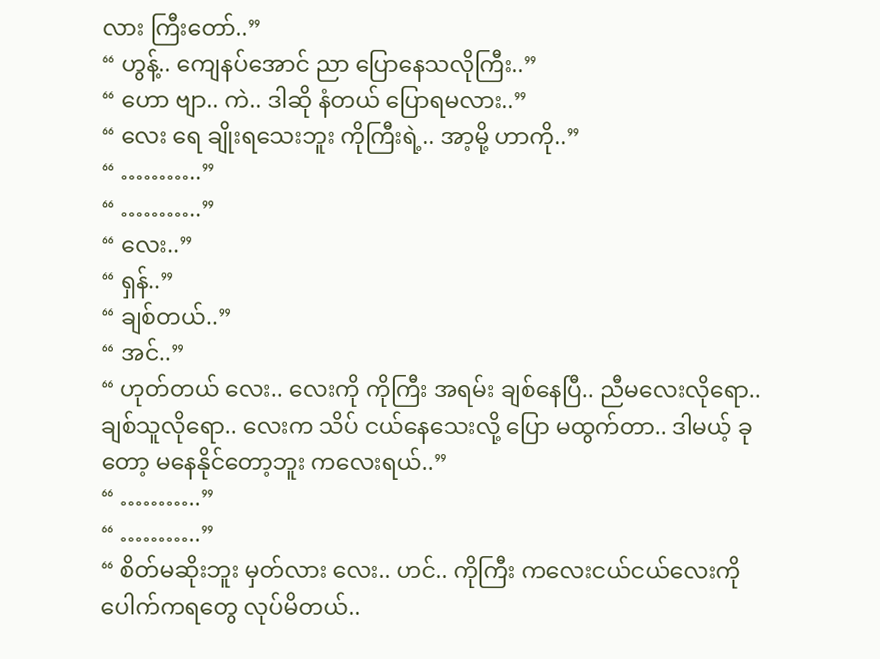လား ကြီးတော်..”
“ ဟွန့်.. ကျေနပ်အောင် ညာ ပြောနေသလိုကြီး..”
“ ဟော ဗျာ.. ကဲ.. ဒါဆို နံတယ် ပြောရမလား..”
“ လေး ရေ ချိုးရသေးဘူး ကိုကြီးရဲ့.. အာ့မို့ ဟာကို..”
“ ………..”
“ ………..”
“ လေး..”
“ ရှန်..”
“ ချစ်တယ်..”
“ အင်..”
“ ဟုတ်တယ် လေး.. လေးကို ကိုကြီး အရမ်း ချစ်နေပြီ.. ညီမလေးလိုရော.. ချစ်သူလိုရော.. လေးက သိပ် ငယ်နေသေးလို့ ပြော မထွက်တာ.. ဒါမယ့် ခုတော့ မနေနိုင်တော့ဘူး ကလေးရယ်..”
“ ………..”
“ ………..”
“ စိတ်မဆိုးဘူး မှတ်လား လေး.. ဟင်.. ကိုကြီး ကလေးငယ်ငယ်လေးကို ပေါက်ကရတွေ လုပ်မိတယ်..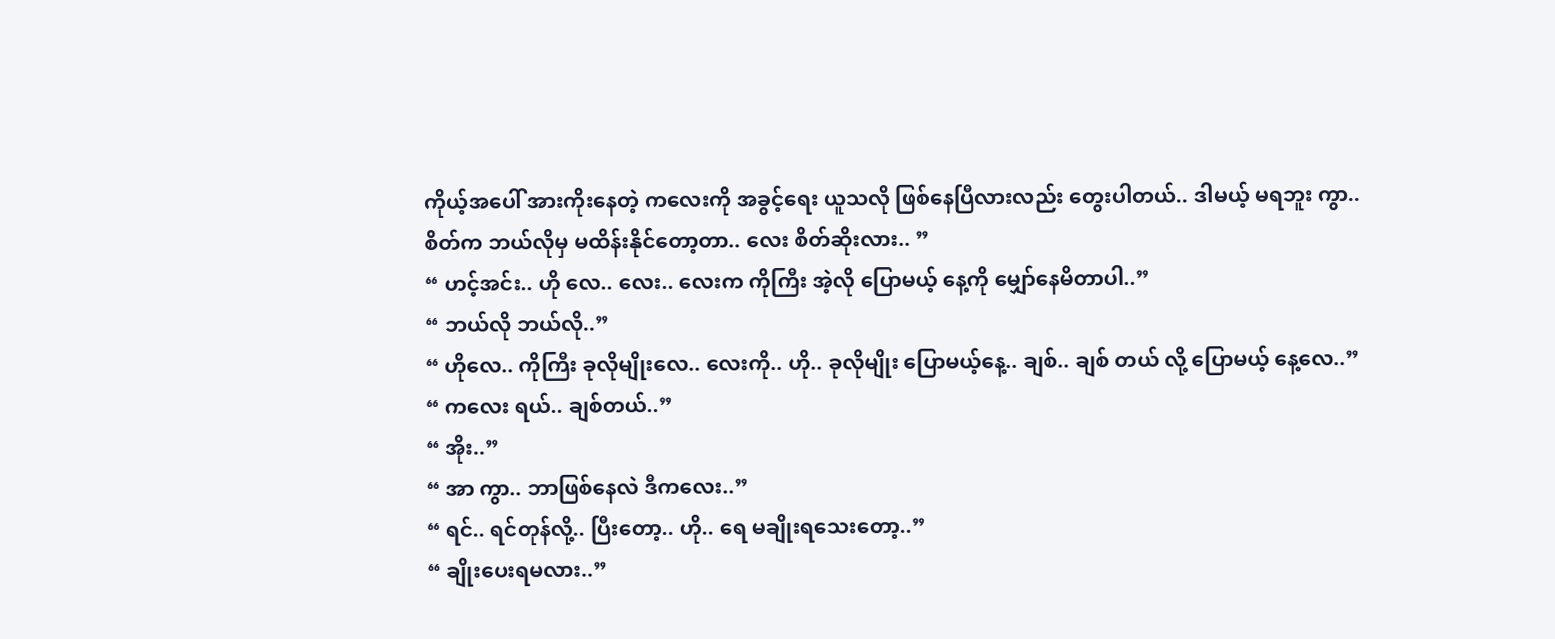ကိုယ့်အပေါ် အားကိုးနေတဲ့ ကလေးကို အခွင့်ရေး ယူသလို ဖြစ်နေပြီလားလည်း တွေးပါတယ်.. ဒါမယ့် မရဘူး ကွာ.. စိတ်က ဘယ်လိုမှ မထိန်းနိုင်တော့တာ.. လေး စိတ်ဆိုးလား.. ”
“ ဟင့်အင်း.. ဟို လေ.. လေး.. လေးက ကိုကြီး အဲ့လို ပြောမယ့် နေ့ကို မျှော်နေမိတာပါ..”
“ ဘယ်လို ဘယ်လို..”
“ ဟိုလေ.. ကိုကြီး ခုလိုမျိုးလေ.. လေးကို.. ဟို.. ခုလိုမျိုး ပြောမယ့်နေ့.. ချစ်.. ချစ် တယ် လို့ ပြောမယ့် နေ့လေ..”
“ ကလေး ရယ်.. ချစ်တယ်..”
“ အိုး..”
“ အာ ကွာ.. ဘာဖြစ်နေလဲ ဒီကလေး..”
“ ရင်.. ရင်တုန်လို့.. ပြီးတော့.. ဟို.. ရေ မချိုးရသေးတော့..”
“ ချိုးပေးရမလား..”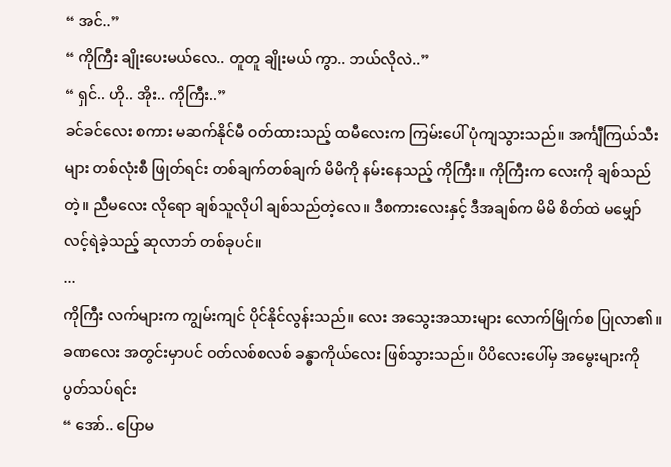“ အင်..”
“ ကိုကြီး ချိုးပေးမယ်လေ.. တူတူ ချိုးမယ် ကွာ.. ဘယ်လိုလဲ..”
“ ရှင်.. ဟို.. အိုး.. ကိုကြီး..”
ခင်ခင်လေး စကား မဆက်နိုင်မီ ဝတ်ထားသည့် ထမီလေးက ကြမ်းပေါ် ပုံကျသွားသည်။ အင်္ကျီကြယ်သီးများ တစ်လုံးစီ ဖြုတ်ရင်း တစ်ချက်တစ်ချက် မိမိကို နမ်းနေသည့် ကိုကြီး။ ကိုကြီးက လေးကို ချစ်သည် တဲ့။ ညီမလေး လိုရော ချစ်သူလိုပါ ချစ်သည်တဲ့လေ။ ဒီစကားလေးနှင့် ဒီအချစ်က မိမိ စိတ်ထဲ မမျှော်လင့်ရဲခဲ့သည့် ဆုလာဘ် တစ်ခုပင်။
...
ကိုကြီး လက်များက ကျွမ်းကျင် ပိုင်နိုင်လွန်းသည်။ လေး အသွေးအသားများ လောက်မြိုက်စ ပြုလာ၏။ ခဏလေး အတွင်းမှာပင် ဝတ်လစ်စလစ် ခန္ဓာကိုယ်လေး ဖြစ်သွားသည်။ ပိပိလေးပေါ်မှ အမွေးများကို ပွတ်သပ်ရင်း
“ အော်.. ပြောမ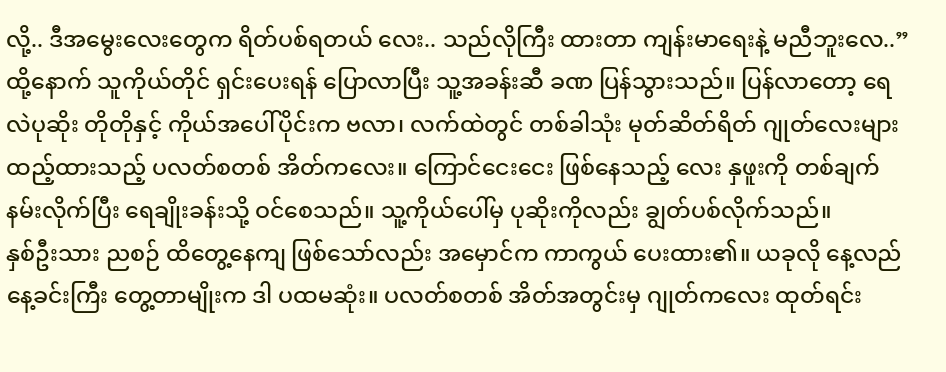လို့.. ဒီအမွေးလေးတွေက ရိတ်ပစ်ရတယ် လေး.. သည်လိုကြီး ထားတာ ကျန်းမာရေးနဲ့ မညီဘူးလေ..”
ထို့နောက် သူကိုယ်တိုင် ရှင်းပေးရန် ပြောလာပြီး သူ့အခန်းဆီ ခဏ ပြန်သွားသည်။ ပြန်လာတော့ ရေလဲပုဆိုး တိုတိုနှင့် ကိုယ်အပေါ်ပိုင်းက ဗလာ၊ လက်ထဲတွင် တစ်ခါသုံး မုတ်ဆိတ်ရိတ် ဂျုတ်လေးများ ထည့်ထားသည့် ပလတ်စတစ် အိတ်ကလေး။ ကြောင်ငေးငေး ဖြစ်နေသည့် လေး နှဖူးကို တစ်ချက် နမ်းလိုက်ပြီး ရေချိုးခန်းသို့ ဝင်စေသည်။ သူ့ကိုယ်ပေါ်မှ ပုဆိုးကိုလည်း ချွတ်ပစ်လိုက်သည်။
နှစ်ဦးသား ညစဉ် ထိတွေ့နေကျ ဖြစ်သော်လည်း အမှောင်က ကာကွယ် ပေးထား၏။ ယခုလို နေ့လည်နေ့ခင်းကြီး တွေ့တာမျိုးက ဒါ ပထမဆုံး။ ပလတ်စတစ် အိတ်အတွင်းမှ ဂျုတ်ကလေး ထုတ်ရင်း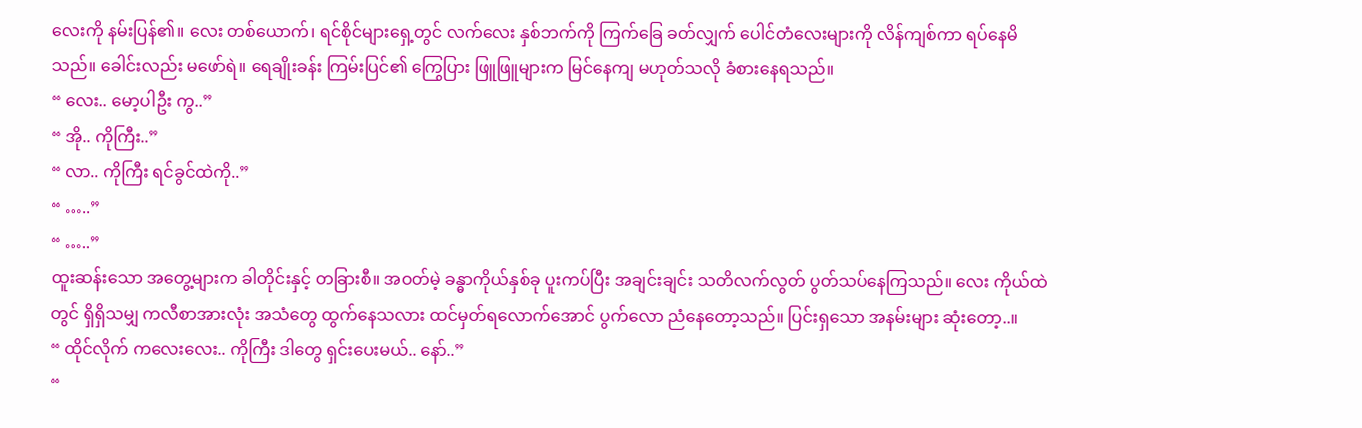လေးကို နမ်းပြန်၏။ လေး တစ်ယောက်၊ ရင်စိုင်များရှေ့တွင် လက်လေး နှစ်ဘက်ကို ကြက်ခြေ ခတ်လျှက် ပေါင်တံလေးများကို လိန်ကျစ်ကာ ရပ်နေမိသည်။ ခေါင်းလည်း မဖော်ရဲ။ ရေချိုးခန်း ကြမ်းပြင်၏ ကြွေပြား ဖြူဖြူများက မြင်နေကျ မဟုတ်သလို ခံစားနေရသည်။
“ လေး.. မော့ပါဦး ကွ..”
“ အို.. ကိုကြီး..”
“ လာ.. ကိုကြီး ရင်ခွင်ထဲကို..”
“ …..”
“ …..”
ထူးဆန်းသော အတွေ့များက ခါတိုင်းနှင့် တခြားစီ။ အဝတ်မဲ့ ခန္ဓာကိုယ်နှစ်ခု ပူးကပ်ပြီး အချင်းချင်း သတိလက်လွတ် ပွတ်သပ်နေကြသည်။ လေး ကိုယ်ထဲတွင် ရှိရှိသမျှ ကလီစာအားလုံး အသံတွေ ထွက်နေသလား ထင်မှတ်ရလောက်အောင် ပွက်လော ညံနေတော့သည်။ ပြင်းရှသော အနမ်းများ ဆုံးတော့..။
“ ထိုင်လိုက် ကလေးလေး.. ကိုကြီး ဒါတွေ ရှင်းပေးမယ်.. နော်..”
“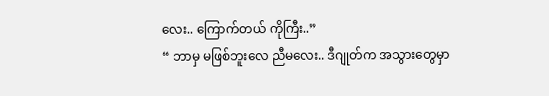လေး.. ကြောက်တယ် ကိုကြီး..”
“ ဘာမှ မဖြစ်ဘူးလေ ညီမလေး.. ဒီဂျုတ်က အသွားတွေမှာ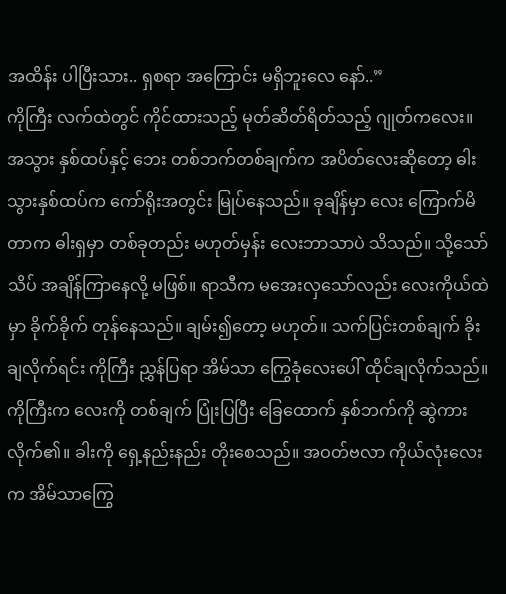အထိန်း ပါပြီးသား.. ရှစရာ အကြောင်း မရှိဘူးလေ နော်..”
ကိုကြီး လက်ထဲတွင် ကိုင်ထားသည့် မုတ်ဆိတ်ရိတ်သည့် ဂျုတ်ကလေး။ အသွား နှစ်ထပ်နှင့် ဘေး တစ်ဘက်တစ်ချက်က အပိတ်လေးဆိုတော့ ဓါးသွားနှစ်ထပ်က ကော်ရိုးအတွင်း မြုပ်နေသည်။ ခုချိန်မှာ လေး ကြောက်မိတာက ဓါးရှမှာ တစ်ခုတည်း မဟုတ်မှန်း လေးဘာသာပဲ သိသည်။ သို့သော် သိပ် အချိန်ကြာနေလို့ မဖြစ်။ ရာသီက မအေးလှသော်လည်း လေးကိုယ်ထဲမှာ ခိုက်ခိုက် တုန်နေသည်။ ချမ်း၍တော့ မဟုတ်။ သက်ပြင်းတစ်ချက် ခိုးချလိုက်ရင်း ကိုကြီး ညွှန်ပြရာ အိမ်သာ ကြွေခုံလေးပေါ် ထိုင်ချလိုက်သည်။
ကိုကြီးက လေးကို တစ်ချက် ပြုံးပြပြီး ခြေထောက် နှစ်ဘက်ကို ဆွဲကားလိုက်၏။ ခါးကို ရှေ့နည်းနည်း တိုးစေသည်။ အဝတ်ဗလာ ကိုယ်လုံးလေးက အိမ်သာကြွေ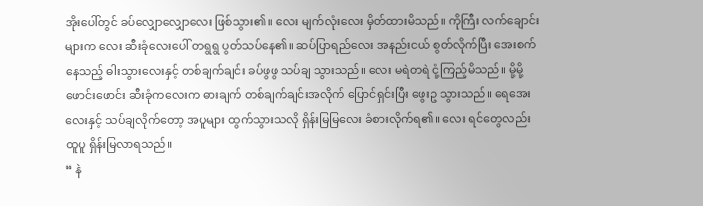အိုးပေါ်တွင် ခပ်လျှောလျှောလေး ဖြစ်သွား၏။ လေး မျက်လုံးလေး မှိတ်ထားမိသည်။ ကိုကြီး လက်ချောင်းများက လေး ဆီးခုံလေးပေါ် တရွရွ ပွတ်သပ်နေ၏။ ဆပ်ပြာရည်လေး အနည်းငယ် စွတ်လိုက်ပြီး အေးစက်နေသည့် ဓါးသွားလေးနှင့် တစ်ချက်ချင်း ခပ်ဖွဖွ သပ်ချ သွားသည်။ လေး မရဲတရဲ ငုံ့ကြည့်မိသည်။ မို့မို့ဖောင်းဖောင်း ဆီးခုံကလေးက ဓားချက် တစ်ချက်ချင်းအလိုက် ပြောင်ရှင်းပြီး ဖွေးဥ သွားသည်။ ရေအေးလေးနှင့် သပ်ချလိုက်တော့ အပူများ ထွက်သွားသလို ရှိန်းမြမြလေး ခံစားလိုက်ရ၏။ လေး ရင်တွေလည်း ထူပူ ရှိန်းမြလာရသည်။
“ နဲ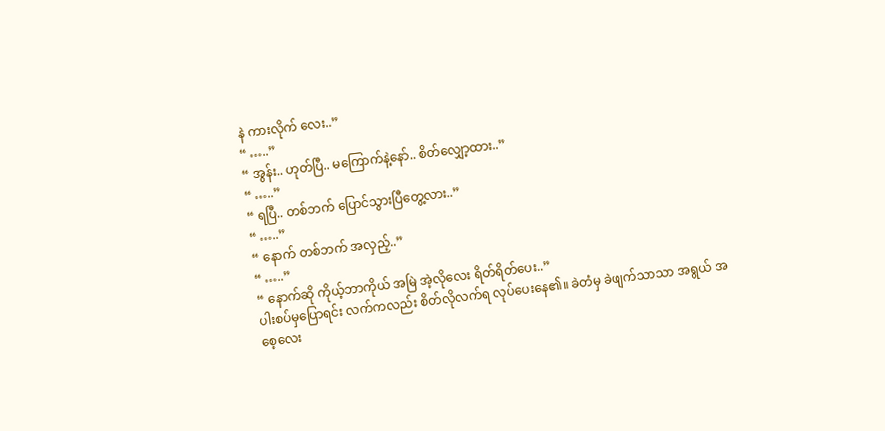နဲ ကားလိုက် လေး..”
“ …..”
“ အွန်း.. ဟုတ်ပြီ.. မကြောက်နဲ့နော်.. စိတ်လျှော့ထား..”
“ …..”
“ ရပြီ.. တစ်ဘက် ပြောင်သွားပြီတွေ့လား..”
“ …..”
“ နောက် တစ်ဘက် အလှည့်..”
“ …..”
“ နောက်ဆို ကိုယ့်ဘာကိုယ် အမြဲ အဲ့လိုလေး ရိတ်ရိတ်ပေး..”
ပါးစပ်မှပြောရင်း လက်ကလည်း စိတ်လိုလက်ရ လုပ်ပေးနေ၏။ ခဲတံမှ ခဲဖျက်သာသာ အရွယ် အစေ့လေး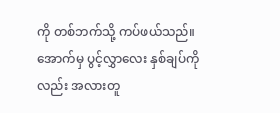ကို တစ်ဘက်သို့ ကပ်ဖယ်သည်။ အောက်မှ ပွင့်လွှာလေး နှစ်ချပ်ကိုလည်း အလားတူ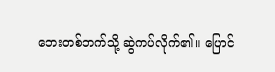ဘေးတစ်ဘက်သို့ ဆွဲကပ်လိုက်၏။ ပြောင်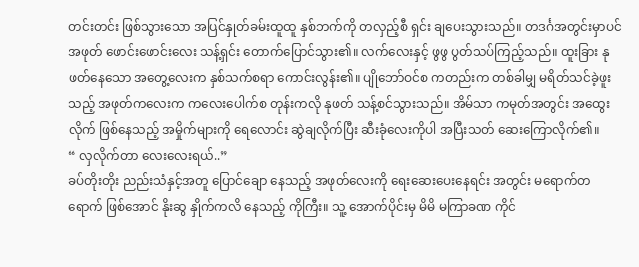တင်းတင်း ဖြစ်သွားသော အပြင်နှုတ်ခမ်းထူထူ နှစ်ဘက်ကို တလှည့်စီ ရှင်း ချပေးသွားသည်။ တဒင်္ဂအတွင်းမှာပင် အဖုတ် ဖောင်းဖောင်းလေး သန့်ရှင်း တောက်ပြောင်သွား၏။ လက်လေးနှင့် ဖွဖွ ပွတ်သပ်ကြည့်သည်။ ထူးခြား နုဖတ်နေသော အတွေ့လေးက နှစ်သက်စရာ ကောင်းလွန်း၏။ ပျိုဘော်ဝင်စ ကတည်းက တစ်ခါမျှ မရိတ်သင်ခဲ့ဖူးသည့် အဖုတ်ကလေးက ကလေးပေါက်စ တုန်းကလို နုဖတ် သန့်စင်သွားသည်။ အိမ်သာ ကမုတ်အတွင်း အထွေးလိုက် ဖြစ်နေသည့် အမှိုက်များကို ရေလောင်း ဆွဲချလိုက်ပြီး ဆီးခုံလေးကိုပါ အပြီးသတ် ဆေးကြောလိုက်၏။
“ လှလိုက်တာ လေးလေးရယ်..”
ခပ်တိုးတိုး ညည်းသံနှင့်အတူ ပြောင်ချော နေသည့် အဖုတ်လေးကို ရေးဆေးပေးနေရင်း အတွင်း မရောက်တရောက် ဖြစ်အောင် နိုးဆွ နှိုက်ကလိ နေသည့် ကိုကြီး။ သူ့ အောက်ပိုင်းမှ မိမိ မကြာခဏ ကိုင်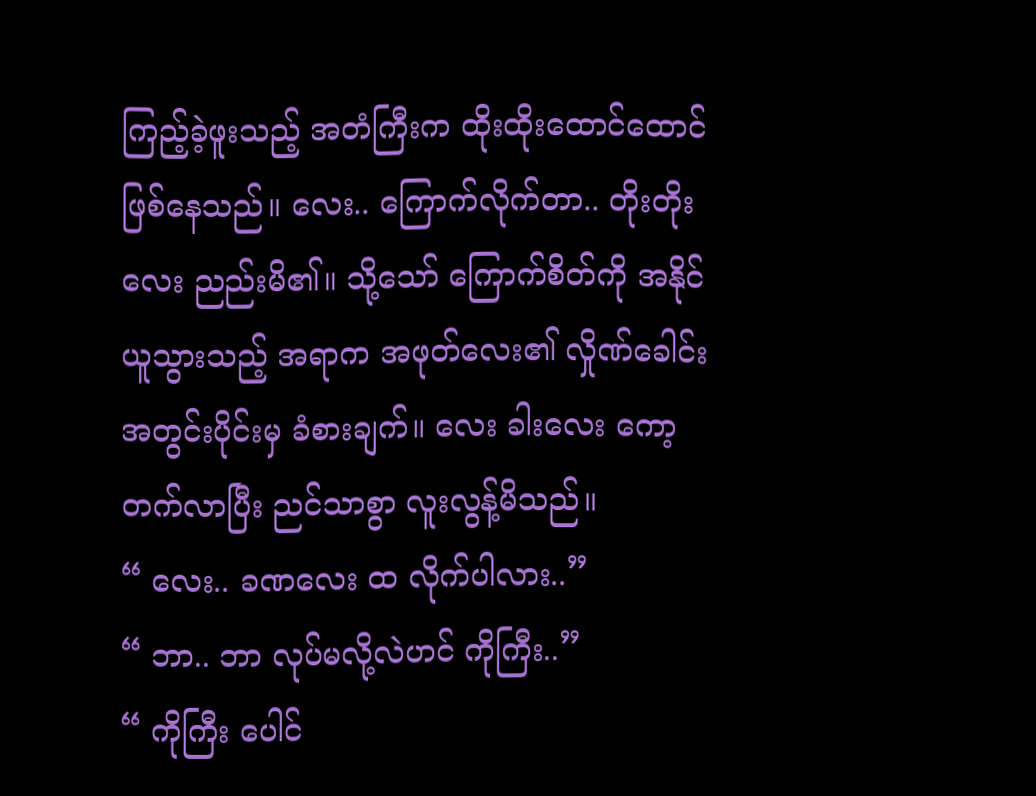ကြည့်ခဲ့ဖူးသည့် အတံကြီးက ထိုးထိုးထောင်ထောင် ဖြစ်နေသည်။ လေး.. ကြောက်လိုက်တာ.. တိုးတိုးလေး ညည်းမိ၏။ သို့သော် ကြောက်စိတ်ကို အနိုင်ယူသွားသည့် အရာက အဖုတ်လေး၏ လှိုဏ်ခေါင်း အတွင်းပိုင်းမှ ခံစားချက်။ လေး ခါးလေး ကော့တက်လာပြီး ညင်သာစွာ လူးလွန့်မိသည်။
“ လေး.. ခဏလေး ထ လိုက်ပါလား..”
“ ဘာ.. ဘာ လုပ်မလို့လဲဟင် ကိုကြီး..”
“ ကိုကြီး ပေါင်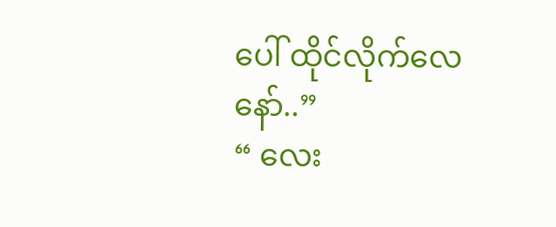ပေါ် ထိုင်လိုက်လေ နော်..”
“ လေး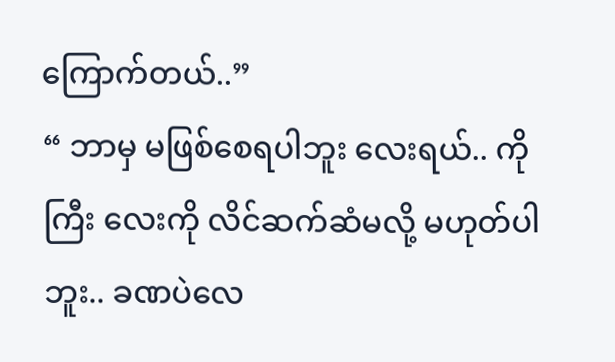ကြောက်တယ်..”
“ ဘာမှ မဖြစ်စေရပါဘူး လေးရယ်.. ကိုကြီး လေးကို လိင်ဆက်ဆံမလို့ မဟုတ်ပါဘူး.. ခဏပဲလေ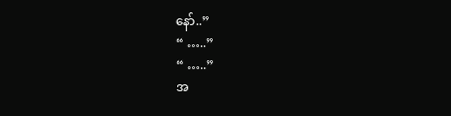နော်..”
“ …..”
“ …..”
အ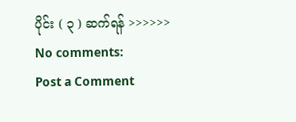ပိုင်း ( ၃ ) ဆက်ရန် >>>>>>
No comments:
Post a Comment